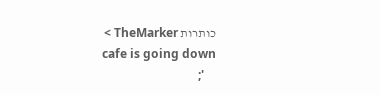כותרות TheMarker >
    cafe is going down
    ';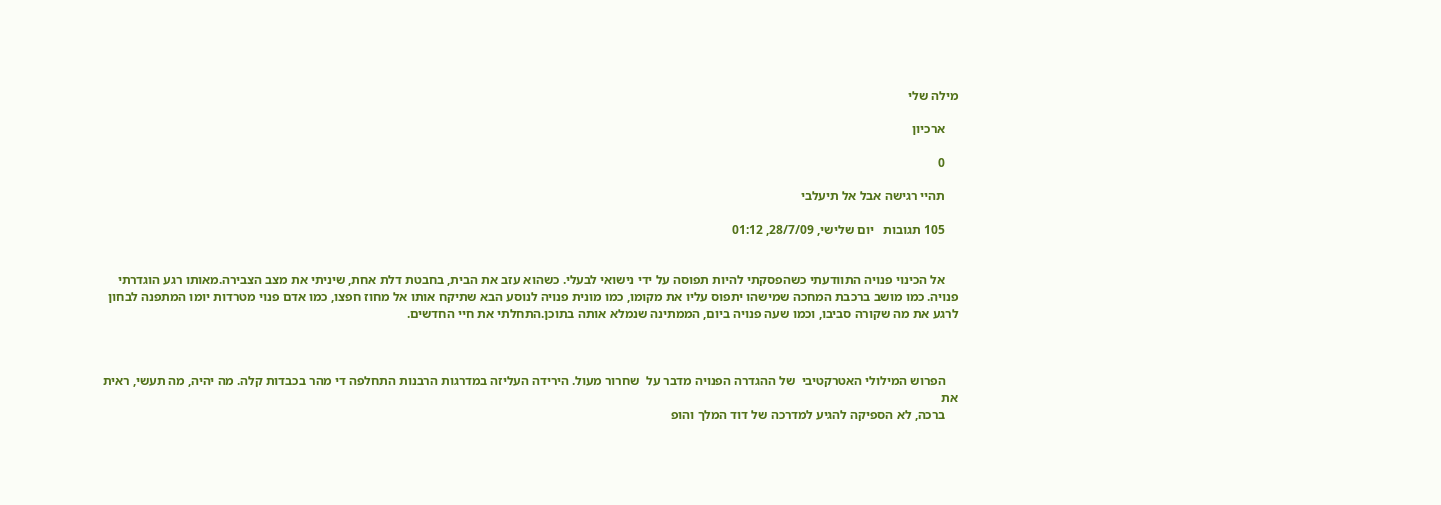מילה שלי

    ארכיון

    0

    תהיי רגישה אבל אל תיעלבי

    105 תגובות   יום שלישי, 28/7/09, 01:12


    אל הכינוי פנויה התוודעתי כשהפסקתי להיות תפוסה על ידי נישואי לבעלי. כשהוא עזב את הבית, בחבטת דלת אחת, שיניתי את מצב הצבירה.מאותו רגע הוגדרתי פנויה. כמו מושב ברכבת המחכה שמישהו יתפוס עליו את מקומו, כמו מונית פנויה לנוסע הבא שתיקח אותו אל מחוז חפצו, כמו אדם פנוי מטרדות יומו המתפנה לבחון לרגע את מה שקורה סביבו, וכמו שעה פנויה ביום, הממתינה שנמלא אותה בתוכן.התחלתי את חיי החדשים.



    הפרוש המילולי האטרקטיבי  של ההגדרה הפנויה מדבר על  שחרור מעול. הירידה העליזה במדרגות הרבנות התחלפה די מהר בכבדות קלה. מה יהיה, מה תעשי, ראית את
    ברכה, לא הספיקה להגיע למדרכה של דוד המלך והופ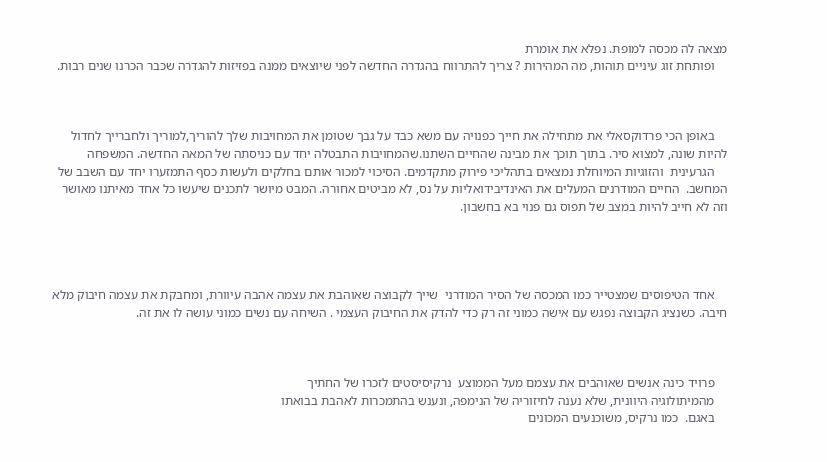מצאה לה מכסה למופת. נפלא את אומרת
    ופותחת זוג עיניים תוהות, מה המהירות ? צריך להתרווח בהגדרה החדשה לפני שיוצאים ממנה בפזיזות להגדרה שכבר הכרנו שנים רבות.



    באופן הכי פרדוקסאלי את מתחילה את חייך כפנויה עם משא כבד על גבך שטומן את המחויבות שלך להוריך,למוריך ולחברייך לחדול להיות שונה, למצוא סיר. בתוך תוכך את מבינה שהחיים השתנו.שהמחויבות התבטלה יחד עם כניסתה של המאה החדשה. המשפחה
    הגרעינית  והזוגיות המיוחלת נמצאים בתהליכי פירוק מתקדמים. הסיכוי למכור אותם בחלקים ולעשות כסף התמזערו יחד עם השבב של המחשב.  החיים המודרנים המעלים את האינדיבידואליות על נס, לא מביטים אחורה. המבט מיושר לתכנים שיעשו כל אחד מאיתנו מאושר וזה לא חייב להיות במצב של תפוס גם פנוי בא בחשבון.




    אחד הטיפוסים שמצטייר כמו המכסה של הסיר המודרני  שייך לקבוצה שאוהבת את עצמה אהבה עיוורת, ומחבקת את עצמה חיבוק מלא חיבה. כשנציג הקבוצה נפגש עם אישה כמוני זה רק כדי להדק את החיבוק העצמי . השיחה עם נשים כמוני עושה לו את זה.



    פרויד כינה אנשים שאוהבים את עצמם מעל הממוצע  נרקיסיסטים לזכרו של החתיך
    מהמיתולוגיה היוונית, שלא נענה לחיזוריה של הנימפה, ונענש בהתמכרות לאהבת בבואתו
    באגם.  כמו נרקיס, משוכנעים המכונים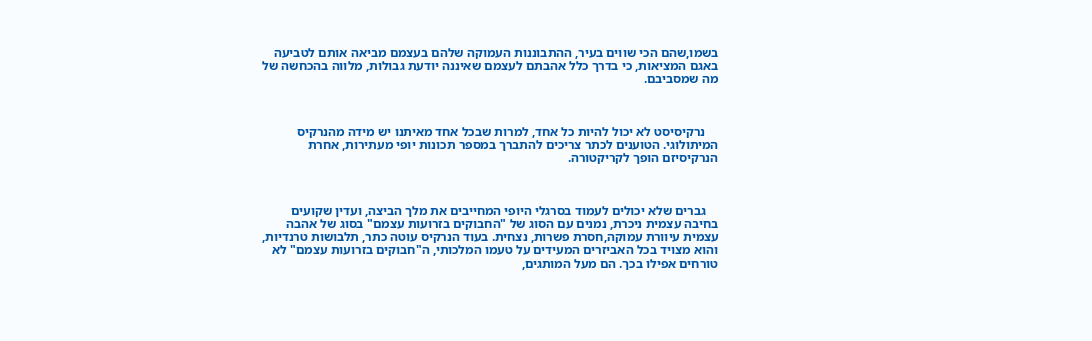בשמו,שהם הכי שווים בעיר, ההתבוננות העמוקה שלהם בעצמם מביאה אותם לטביעה באגם המציאות, כי בדרך כלל אהבתם לעצמם שאיננה יודעת גבולות, מלווה בהכחשה של מה שמסביבם.



    נרקיסיסט לא יכול להיות כל אחד, למרות שבכל אחד מאיתנו יש מידה מהנרקיס המיתולוגי. הטוענים לכתר צריכים להתברך במספר תכונות יופי מעתירות, אחרת הנרקיסיזם הופך לקריקטורה.



    גברים שלא יכולים לעמוד בסרגלי היופי המחייבים את מלך הביצה, ועדין שקועים בחיבה עצמית ניכרת, נמנים עם הסוג של "החבוקים בזרועות עצמם" בסוג של אהבה עצמית עיוורת עמוקה,חסרת פשרות, נצחית. בעוד הנרקיס עוטה כתר, תלבושות טרנדיות, והוא מצויד בכל האביזרים המעידים על טעמו המלכותי, ה"חבוקים בזרועות עצמם" לא טורחים אפילו בכך. הם מעל המותגים,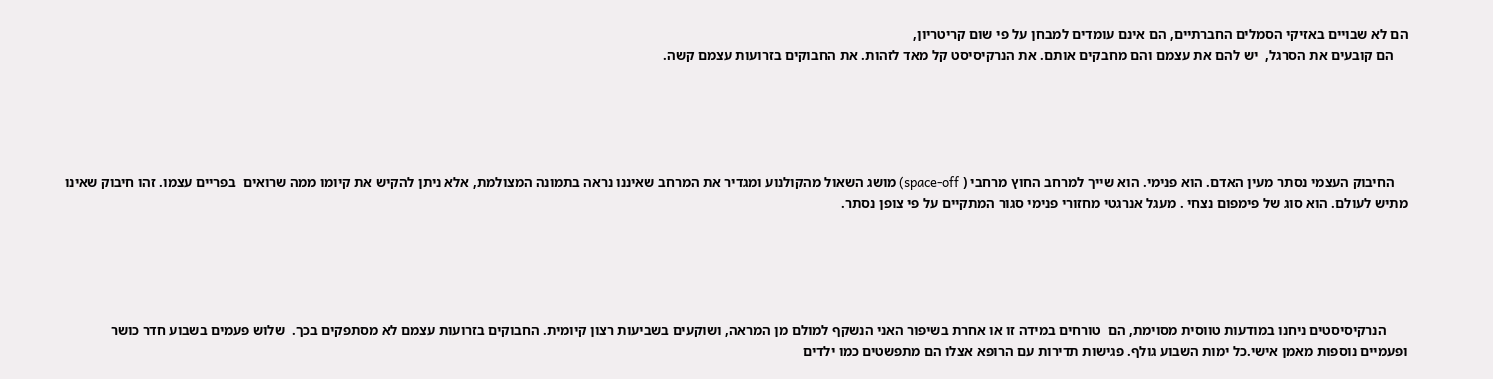הם לא שבויים באזיקי הסמלים החברתיים, הם אינם עומדים למבחן על פי שום קריטריון,
    הם קובעים את הסרגל,  יש להם את עצמם והם מחבקים אותם. את הנרקיסיסט קל מאד לזהות. את החבוקים בזרועות עצמם קשה.





    החיבוק העצמי נסתר מעין האדם. הוא פנימי. הוא שייך למרחב החוץ מרחבי ( space-off) מושג השאול מהקולנוע ומגדיר את המרחב שאיננו נראה בתמונה המצולמת, אלא ניתן להקיש את קיומו ממה שרואים  בפריים עצמו. זהו חיבוק שאינו מתיש לעולם. הוא סוג של פימפום נצחי . מעגל אנרגטי מחזורי פנימי סגור המתקיים על פי צופן נסתר.





      הנרקיסיסטים ניחנו במודעות טווסית מסוימת, הם  טורחים במידה זו או אחרת בשיפור האני הנשקף למולם מן המראה, ושוקעים בשביעות רצון קיומית. החבוקים בזרועות עצמם לא מסתפקים בכך.  שלוש פעמים בשבוע חדר כושר ופעמיים נוספות מאמן אישי.כל ימות השבוע גולף. פגישות תדירות עם הרופא אצלו הם מתפשטים כמו ילדים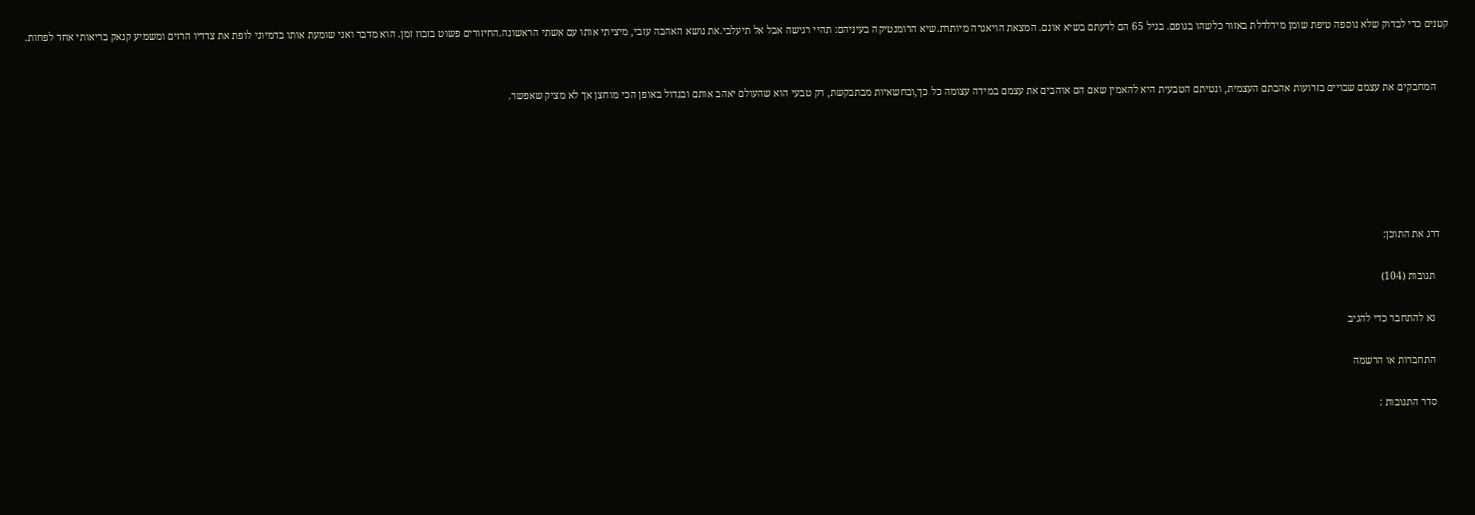קטנים כדי לבדוק שלא נוספה טיפת שומן מידלדלת באזור כלשהו בגופם. בגיל 65 הם לדעתם בשיא אונם. המצאת הויאגרה מיותרת.שיא הרומנטיקה בעיניהם: תהיי רגישה אבל אל תיעלבי.את נושא האהבה עזבי, מיציתי אותו עם אשתי הראשונה.החיזורים פשוט בזבוז זמן. הוא מדבר ואני שומעת אותו בדמיוני לופת את צדדיו הרזים ומשמיע קנאק בריאותי אחד לפחות.


     המחבקים את עצמם שבויים בזרועות אהבתם העצמית, ונטיתם הטבעית היא להאמין שאם הם אוהבים את עצמם במידה עצומה כל כך,ובחשאיות מבתבקשת, רק טבעי הוא שהעולם יאהב אותם ובגדול באופן הכי מוחצן אך לא מציק שאפשר.






    דרג את התוכן:

      תגובות (104)

      נא להתחבר כדי להגיב

      התחברות או הרשמה

      סדר התגובות :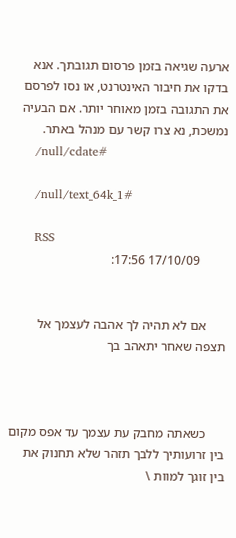ארעה שגיאה בזמן פרסום תגובתך. אנא בדקו את חיבור האינטרנט, או נסו לפרסם את התגובה בזמן מאוחר יותר. אם הבעיה נמשכת, נא צרו קשר עם מנהל באתר.
      /null/cdate#

      /null/text_64k_1#

      RSS
        17/10/09 17:56:


      אם לא תהיה לך אהבה לעצמך אל תצפה שאחר יתאהב בך



      כשאתה מחבק עת עצמך עד אפס מקום בין זרועותיך ללבך תזהר שלא תחנוק את בין זוגך למוות \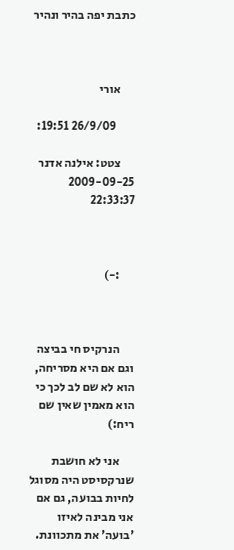כתבת יפה בהיר ונהיר



      אורי

        26/9/09 19:51:

      צטט: אילנה אדנר 2009-09-25 22:33:37



      :-)



      הנרקיס חי בביצה וגם אם היא מסריחה, הוא לא שם לב לכך כי הוא מאמין שאין שם ריח:)

      אני לא חושבת שנרקסיסט היה מסוגל לחיות בבועה, גם אם אני מבינה לאיזו 'בועה' את מתכוונת.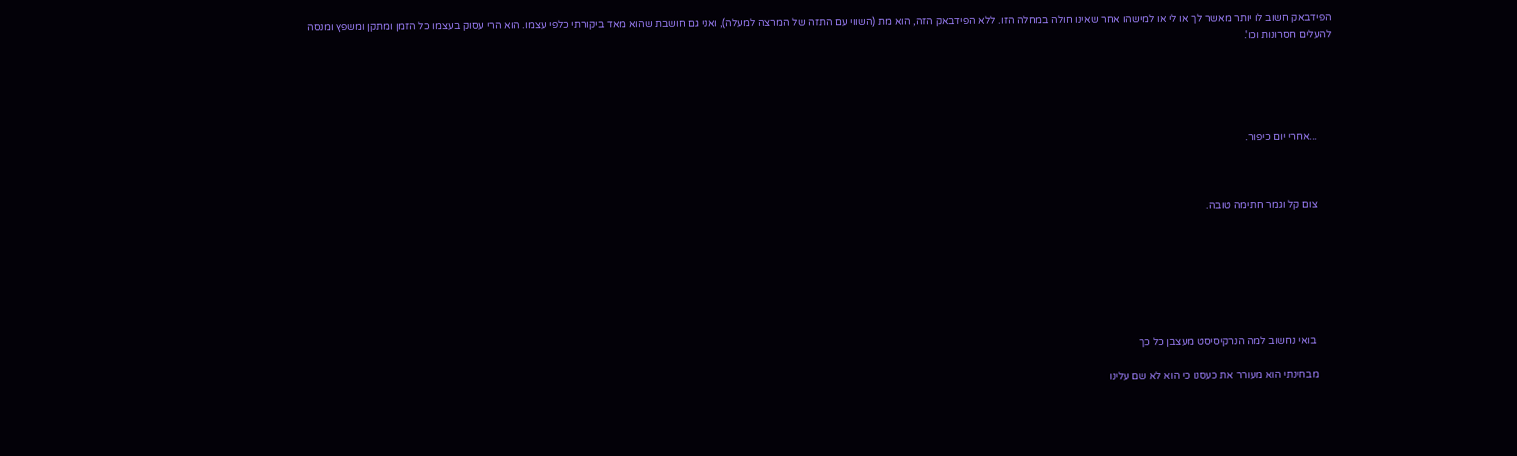הפידבאק חשוב לו יותר מאשר לך או לי או למישהו אחר שאינו חולה במחלה הזו. ללא הפידבאק הזה, הוא מת (השווי עם התזה של המרצה למעלה), ואני גם חושבת שהוא מאד ביקורתי כלפי עצמו. הוא הרי עסוק בעצמו כל הזמן ומתקן ומשפץ ומנסה להעלים חסרונות וכו'.





      ...אחרי יום כיפור.



      צום קל וגמר חתימה טובה.







       בואי נחשוב למה הנרקיסיסט מעצבן כל כך

      מבחינתי הוא מעורר את כעסנו כי הוא לא שם עלינו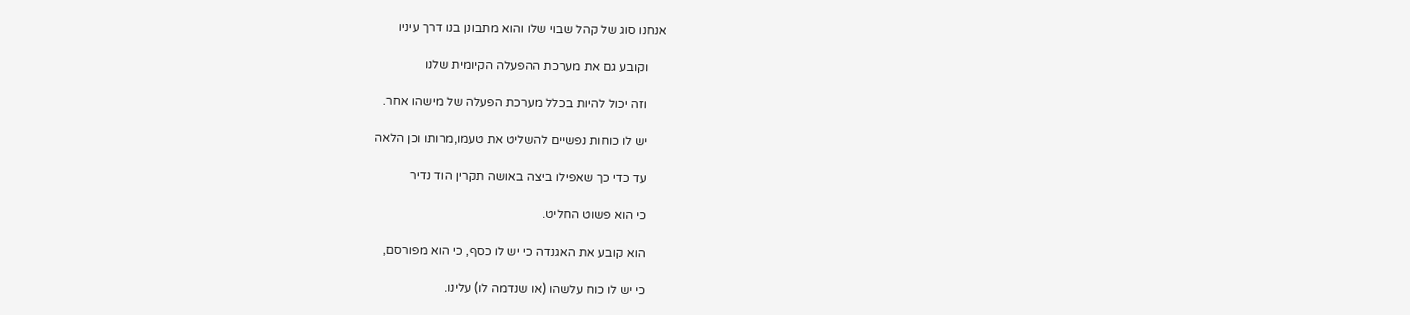אנחנו סוג של קהל שבוי שלו והוא מתבונן בנו דרך עיניו

      וקובע גם את מערכת ההפעלה הקיומית שלנו

      וזה יכול להיות בכלל מערכת הפעלה של מישהו אחר.

      יש לו כוחות נפשיים להשליט את טעמו,מרותו וכן הלאה

      עד כדי כך שאפילו ביצה באושה תקרין הוד נדיר

      כי הוא פשוט החליט.

      הוא קובע את האגנדה כי יש לו כסף, כי הוא מפורסם,

      כי יש לו כוח עלשהו (או שנדמה לו) עלינו.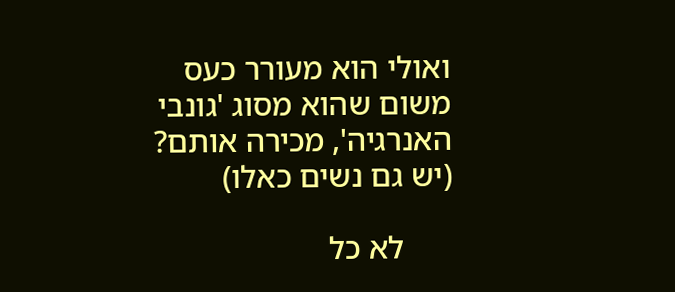ואולי הוא מעורר כעס משום שהוא מסוג 'גונבי האנרגיה', מכירה אותם? (יש גם נשים כאלו)

      לא כל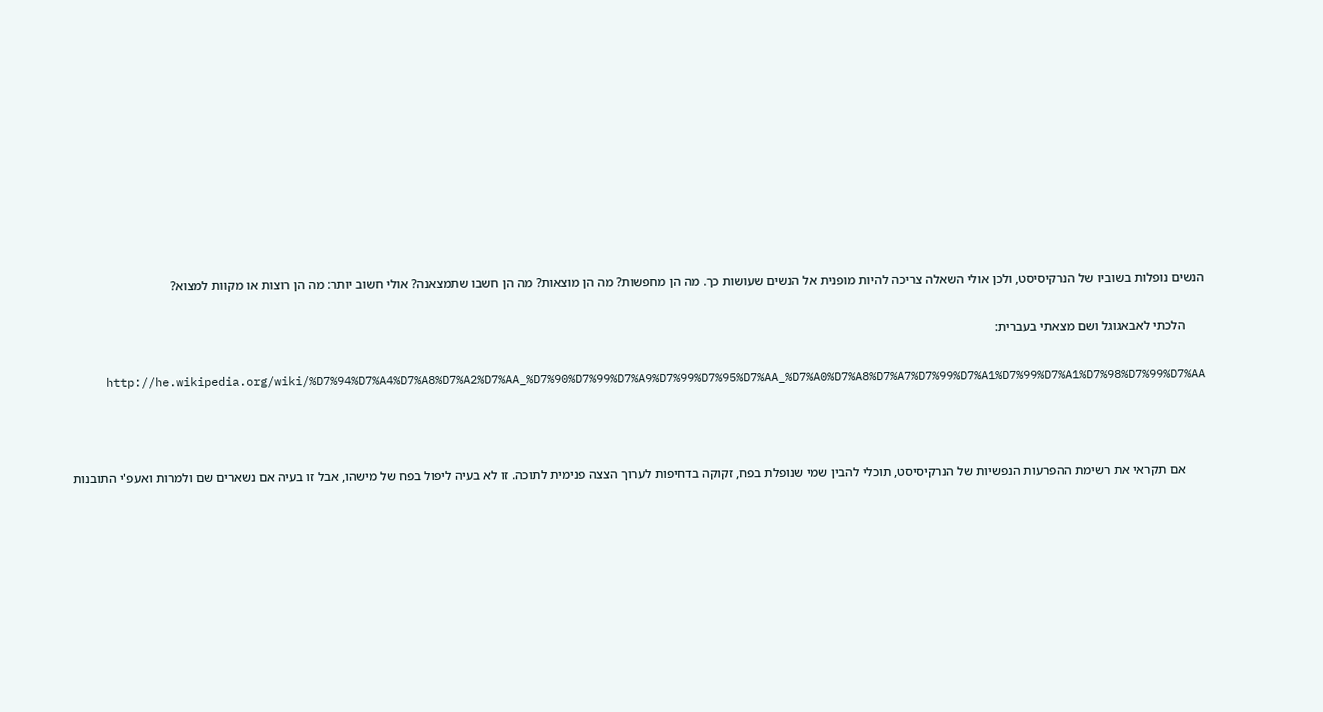הנשים נופלות בשוביו של הנרקיסיסט, ולכן אולי השאלה צריכה להיות מופנית אל הנשים שעושות כך. מה הן מחפשות? מה הן מוצאות? מה הן חשבו שתמצאנה? אולי חשוב יותר: מה הן רוצות או מקוות למצוא?

      הלכתי לאבאגוגל ושם מצאתי בעברית:

      http://he.wikipedia.org/wiki/%D7%94%D7%A4%D7%A8%D7%A2%D7%AA_%D7%90%D7%99%D7%A9%D7%99%D7%95%D7%AA_%D7%A0%D7%A8%D7%A7%D7%99%D7%A1%D7%99%D7%A1%D7%98%D7%99%D7%AA



      אם תקראי את רשימת ההפרעות הנפשיות של הנרקיסיסט, תוכלי להבין שמי שנופלת בפח, זקוקה בדחיפות לערוך הצצה פנימית לתוכה. זו לא בעיה ליפול בפח של מישהו, אבל זו בעיה אם נשארים שם ולמרות ואעפ'י התובנות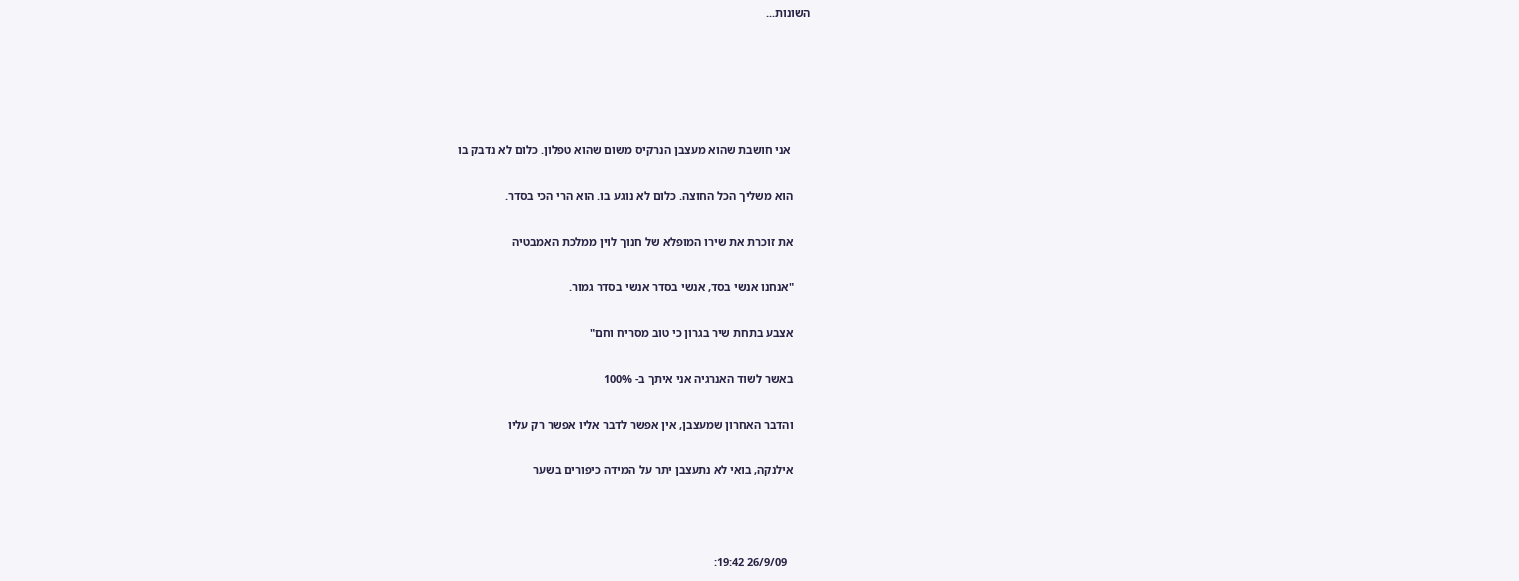השונות...





       אני חושבת שהוא מעצבן הנרקיס משום שהוא טפלון. כלום לא נדבק בו

      הוא משליך הכל החוצה. כלום לא נוגע בו. הוא הרי הכי בסדר.

      את זוכרת את שירו המופלא של חנוך לוין ממלכת האמבטיה

      "אנחנו אנשי בסד, אנשי בסדר אנשי בסדר גמור.

      אצבע בתחת שיר בגרון כי טוב מסריח וחם"

      באשר לשוד האנרגיה אני איתך ב- 100%

      והדבר האחרון שמעצבן, אין אפשר לדבר אליו אפשר רק עליו

      אילנקה, בואי לא נתעצבן יתר על המידה כיפורים בשער



        26/9/09 19:42: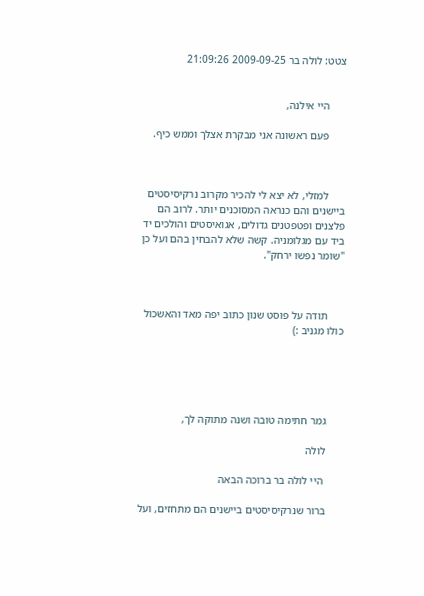צטט: לולה בר 2009-09-25 21:09:26


      היי אילנה,

      פעם ראשונה אני מבקרת אצלך וממש כיף.



      למזלי, לא יצא לי להכיר מקרוב נרקיסיסטים ביישנים והם כנראה המסוכנים יותר. לרוב הם פלצנים ופטפטנים גדולים, אגואיסטים והולכים יד ביד עם מגלומניה. קשה שלא להבחין בהם ועל כן "שומר נפשו ירחק".



      תודה על פוסט שנון כתוב יפה מאד והאשכול כולו מגניב :)





      גמר חתימה טובה ושנה מתוקה לך,

      לולה

       היי לולה בר ברוכה הבאה

      ברור שנרקיסיסטים ביישנים הם מתחזים, ועל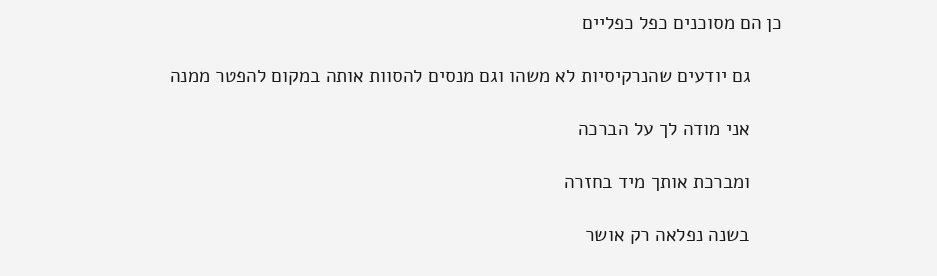כן הם מסוכנים כפל כפליים

      גם יודעים שהנרקיסיות לא משהו וגם מנסים להסוות אותה במקום להפטר ממנה

      אני מודה לך על הברכה

      ומברכת אותך מיד בחזרה

      בשנה נפלאה רק אושר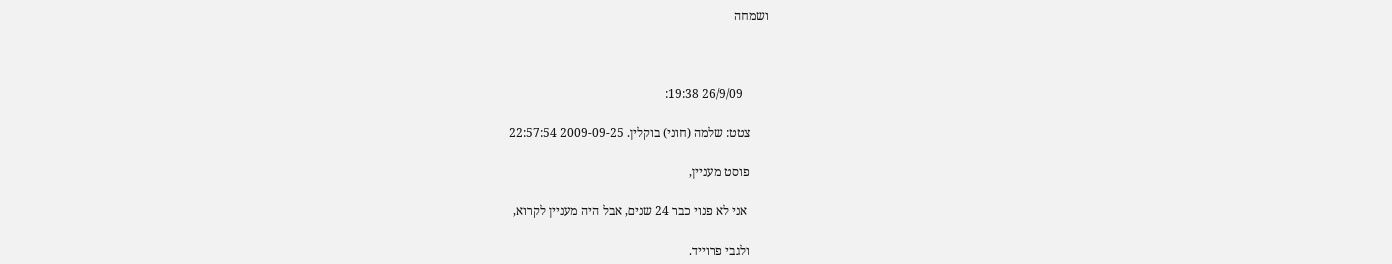ושמחה



        26/9/09 19:38:

      צטט: שלמה (חוני) בוקלין. 2009-09-25 22:57:54

      פוסט מעניין,

       אני לא פנוי כבר 24 שנים, אבל היה מעניין לקרוא,

      ולגבי פרוייד.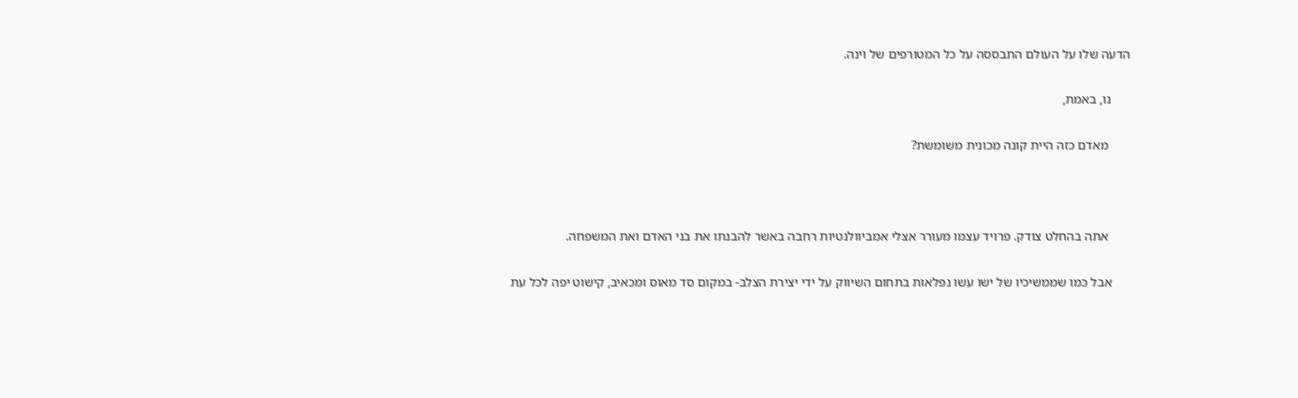הדעה שלו על העולם התבססה על כל המטורפים של וינה.

      נו, באמת,

       מאדם כזה היית קונה מכונית משומשת?



       אתה בהחלט צודק. פרויד עצמו מעורר אצלי אמביוולנטיות רחבה באשר להבנתו את בני האדם ואת המשפחה.

      אבל כמו שממשיכיו של ישו עשו נפלאות בתחום השיווק על ידי יצירת הצלב- במקום סד מאוס ומכאיב, קישוט יפה לכל עת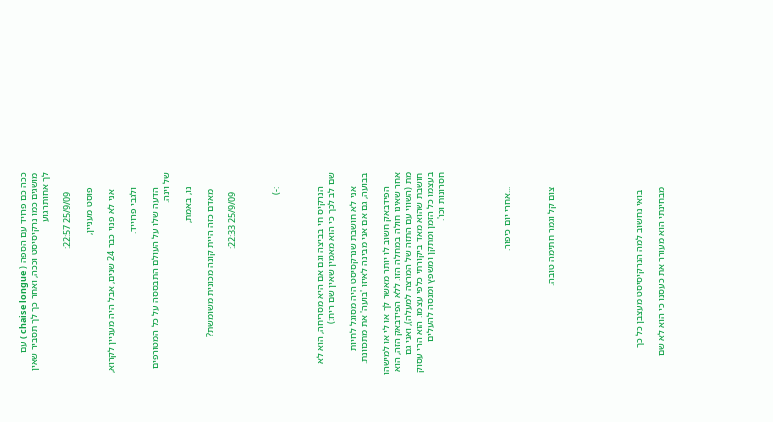ככה כם פרויד עם הספה ( chaise longue ) עם מושגים כמו נרקיסיסט וככה, ואחר כך לך תסביר שאין לך אחותרגוע

        25/9/09 22:57:

      פוסט מעניין,

       אני לא פנוי כבר 24 שנים, אבל היה מעניין לקרוא,

      ולגבי פרוייד.

      הדעה שלו על העולם התבססה על כל המטורפים של וינה.

      נו, באמת,

       מאדם כזה היית קונה מכונית משומשת?

        25/9/09 22:33:



      :-)



      הנרקיס חי בביצה וגם אם היא מסריחה, הוא לא שם לב לכך כי הוא מאמין שאין שם ריח:)

      אני לא חושבת שנרקסיסט היה מסוגל לחיות בבועה, גם אם אני מבינה לאיזו 'בועה' את מתכוונת.

      הפידבאק חשוב לו יותר מאשר לך או לי או למישהו אחר שאינו חולה במחלה הזו. ללא הפידבאק הזה, הוא מת (השווי עם התזה של המרצה למעלה), ואני גם חושבת שהוא מאד ביקורתי כלפי עצמו. הוא הרי עסוק בעצמו כל הזמן ומתקן ומשפץ ומנסה להעלים חסרונות וכו'.





      ...אחרי יום כיפור.



      צום קל וגמר חתימה טובה.







       בואי נחשוב למה הנרקיסיסט מעצבן כל כך

      מבחינתי הוא מעורר את כעסנו כי הוא לא שם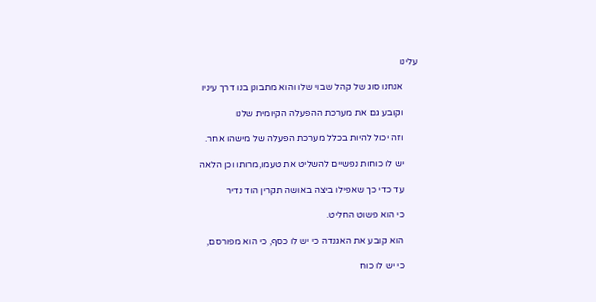עלינו

      אנחנו סוג של קהל שבוי שלו והוא מתבונן בנו דרך עיניו

      וקובע גם את מערכת ההפעלה הקיומית שלנו

      וזה יכול להיות בכלל מערכת הפעלה של מישהו אחר.

      יש לו כוחות נפשיים להשליט את טעמו,מרותו וכן הלאה

      עד כדי כך שאפילו ביצה באושה תקרין הוד נדיר

      כי הוא פשוט החליט.

      הוא קובע את האגנדה כי יש לו כסף, כי הוא מפורסם,

      כי יש לו כוח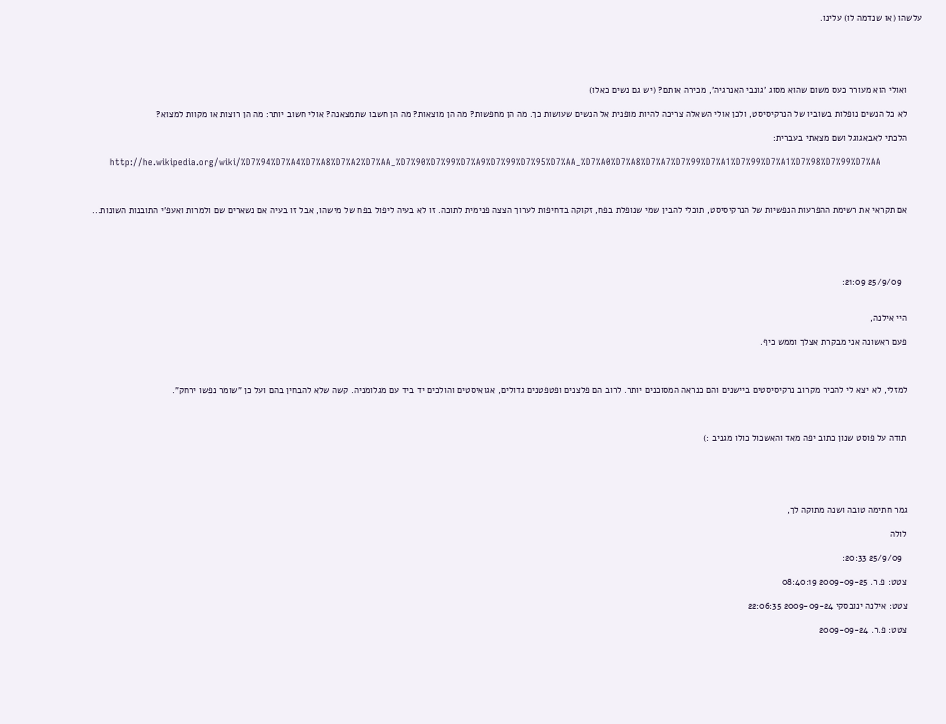עלשהו (או שנדמה לו) עלינו.





      ואולי הוא מעורר כעס משום שהוא מסוג 'גונבי האנרגיה', מכירה אותם? (יש גם נשים כאלו)

      לא כל הנשים נופלות בשוביו של הנרקיסיסט, ולכן אולי השאלה צריכה להיות מופנית אל הנשים שעושות כך. מה הן מחפשות? מה הן מוצאות? מה הן חשבו שתמצאנה? אולי חשוב יותר: מה הן רוצות או מקוות למצוא?

      הלכתי לאבאגוגל ושם מצאתי בעברית:

      http://he.wikipedia.org/wiki/%D7%94%D7%A4%D7%A8%D7%A2%D7%AA_%D7%90%D7%99%D7%A9%D7%99%D7%95%D7%AA_%D7%A0%D7%A8%D7%A7%D7%99%D7%A1%D7%99%D7%A1%D7%98%D7%99%D7%AA



      אם תקראי את רשימת ההפרעות הנפשיות של הנרקיסיסט, תוכלי להבין שמי שנופלת בפח, זקוקה בדחיפות לערוך הצצה פנימית לתוכה. זו לא בעיה ליפול בפח של מישהו, אבל זו בעיה אם נשארים שם ולמרות ואעפ'י התובנות השונות...





        25/9/09 21:09:


      היי אילנה,

      פעם ראשונה אני מבקרת אצלך וממש כיף.



      למזלי, לא יצא לי להכיר מקרוב נרקיסיסטים ביישנים והם כנראה המסוכנים יותר. לרוב הם פלצנים ופטפטנים גדולים, אגואיסטים והולכים יד ביד עם מגלומניה. קשה שלא להבחין בהם ועל כן "שומר נפשו ירחק".



      תודה על פוסט שנון כתוב יפה מאד והאשכול כולו מגניב :)





      גמר חתימה טובה ושנה מתוקה לך,

      לולה

        25/9/09 20:33:

      צטט: פ.ר. 2009-09-25 08:40:19

      צטט: אילנה ינובסקי 2009-09-24 22:06:35

      צטט: פ.ר. 2009-09-24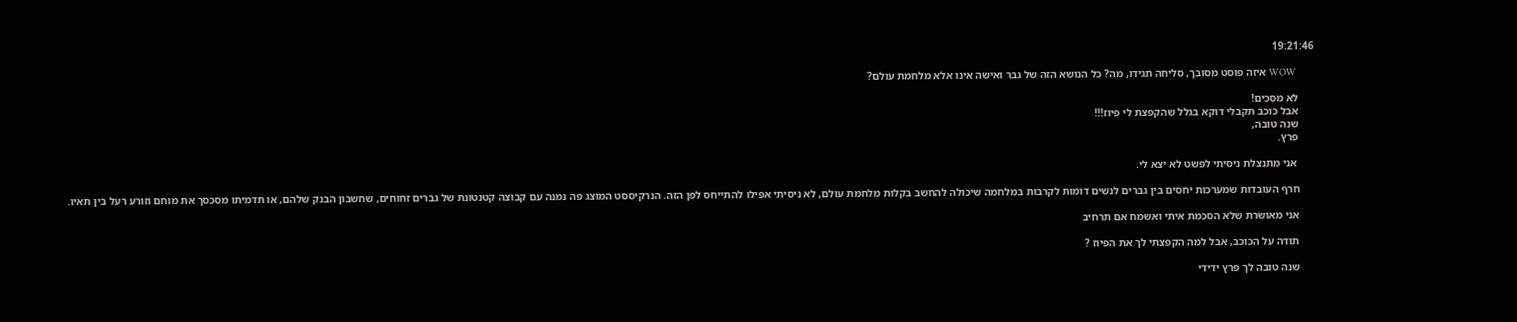19:21:46

      WOW איזה פוסט מסובך, סליחה תגידו, מה? כל הנושא הזה של גבר ואישה אינו אלא מלחמת עולם?

      לא מסכים!
      אבל כוכב תקבלי דוקא בגלל שהקפצת לי פיוז!!!
      שנה טובה,
      פרץ.

       אני מתנצלת ניסיתי לפשט לא יצא לי.

      חרף העובדות שמערכות יחסים בין גברים לנשים דומות לקרבות במלחמה שיכולה להחשב בקלות מלחמת עולם, לא ניסיתי אפילו להתייחס לפן הזה. הנרקיססט המוצג פה נמנה עם קבוצה קטנטונת של גברים זחוחים, שחשבון הבנק שלהם, או תדמיתו מסכסך את מוחם וזורע רעל בין תאיו.

      אני מאושרת שלא הסכמת איתי ואשמח אם תרחיב

      תודה על הכוכב, אבל למה הקפצתי לך את הפיוז ?

      שנה טובה לך פרץ ידידי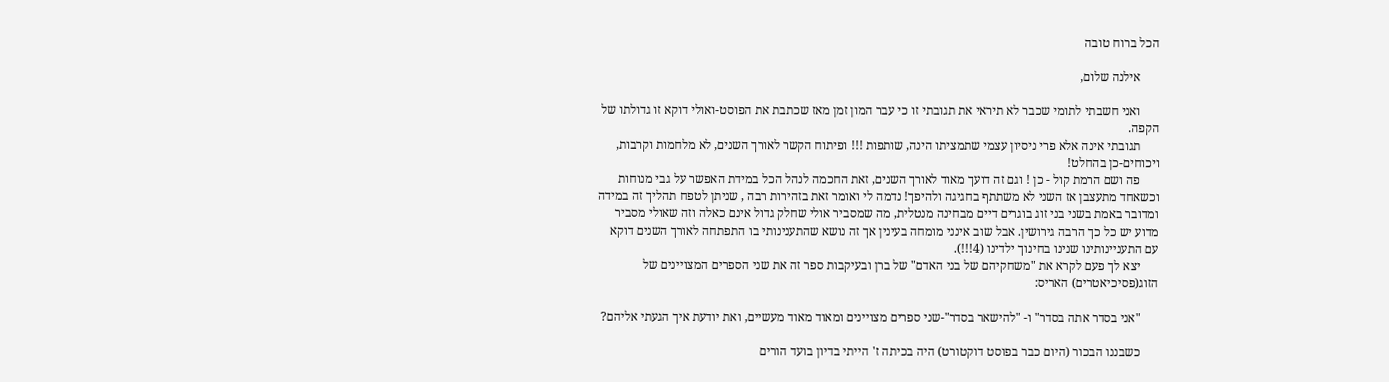הכל ברוח טובה

      אילנה שלום,

      ואני חשבתי לתומי שכבר לא תיראי את תגובתי זו כי עבר המון זמן מאז שכתבת את הפוסט-ואולי דוקא זו גדולתו של הקפה.
      תגובתי אינה אלא פרי ניסיון עצמי שתמציתו הינה, שותפות !!! ופיתוח הקשר לאורך השנים, לא מלחמות וקרבות, ויכוחים-כן בהחלט!
      פה ושם הרמת קול - כן ! וגם זה דועך מאוד לאורך השנים, זאת החכמה לנהל הכל במידת האפשר על גבי מנוחות וכשאחד מתעצבן אז השני לא משתתף בחגיגה ולהיפך! נדמה לי ואומר זאת בזהירות רבה , שניתן לטפח תהליך זה במידה ומדובר באמת בשני בני זוג בוגרים דיים מבחינה מנטלית, מה שמסביר אולי שחלק גדול אינם כאלה וזה שאולי מסביר מדוע יש כל כך הרבה גירושין. אבל שוב אינני מומחה בעינין אך זה נושא שהתענינותי בו התפתחה לאורך השנים דוקא עם התעניינותינו שנינו בחינוך ילדינו (4!!!).
      יצא לך פעם לקרא את "משחקיהם של בני האדם" של ברן ובעיקבות ספר זה את שני הספרים המצויינים של הזוג(פסיכיאטרים) האריס:

      "אני בסדר אתה בסדר" ו- "להישאר בסדר"-שני ספרים מצויינים ומאוד מאוד מעשיים, ואת יודעת איך הגעתי אליהם?

      כשבננו הבכור (היום כבר בפוסט דוקטורט) היה בכיתה ז' הייתי בדיון בועד הורים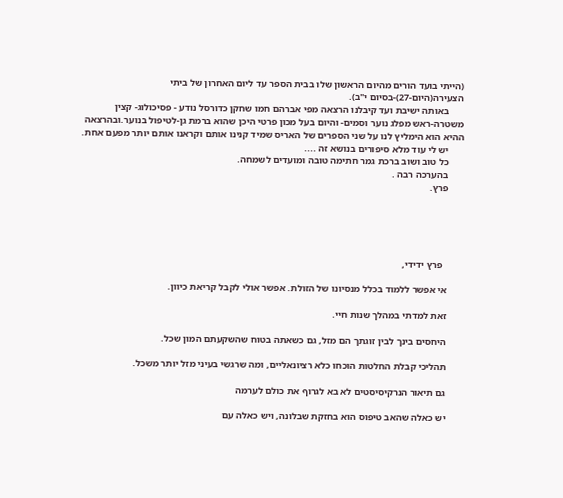(הייתי בועד הורים מהיום הראשון שלו בבית הספר עד ליום האחרון של ביתי הצעירה(היום-27)-בסיום י"ב).
      באותה ישיבת ועד קיבלנו הרצאה מפי אברהם חמו שחקן כדורסל נודע - פסיכולוג- קצין משטרה-ראש מפלג נוער וסמים- והיום בעל מכון פרטי היכן שהוא ברמת גן-לטיפול בנוער.ובהרצאה ההיא הוא הימליץ לנו על שני הספרים של האריס שמיד קנינו אותם וקראנו אותם יותר מפעם אחת.
      יש לי עוד מלא סיפורים בנושא זה ....
      כל טוב ושוב ברכת גמר חתימה טובה ומועדים לשמחה.
      בהערכה רבה .
      פרץ.





        פרץ ידידי,

      אי אפשר ללמוד בכלל מנסיונו של הזולת. אפשר אולי לקבל קריאת כיוון.

      זאת למדתי במהלך שנות חיי.

      היחסים בינך לבין זוגתך הם מזל, גם כשאתה בטוח שהשקעתם המון שכל.

      תהליכי קבלת החלטות הוכחו כלא רציונאליים, ומה שרגשי בעיני מזל יותר משכל.

      גם תיאור הנרקיסיסטים לא בא לגרוף את כולם לערמה

      יש כאלה שהאב טיפוס הוא בחזקת שבלונה, ויש כאלה עם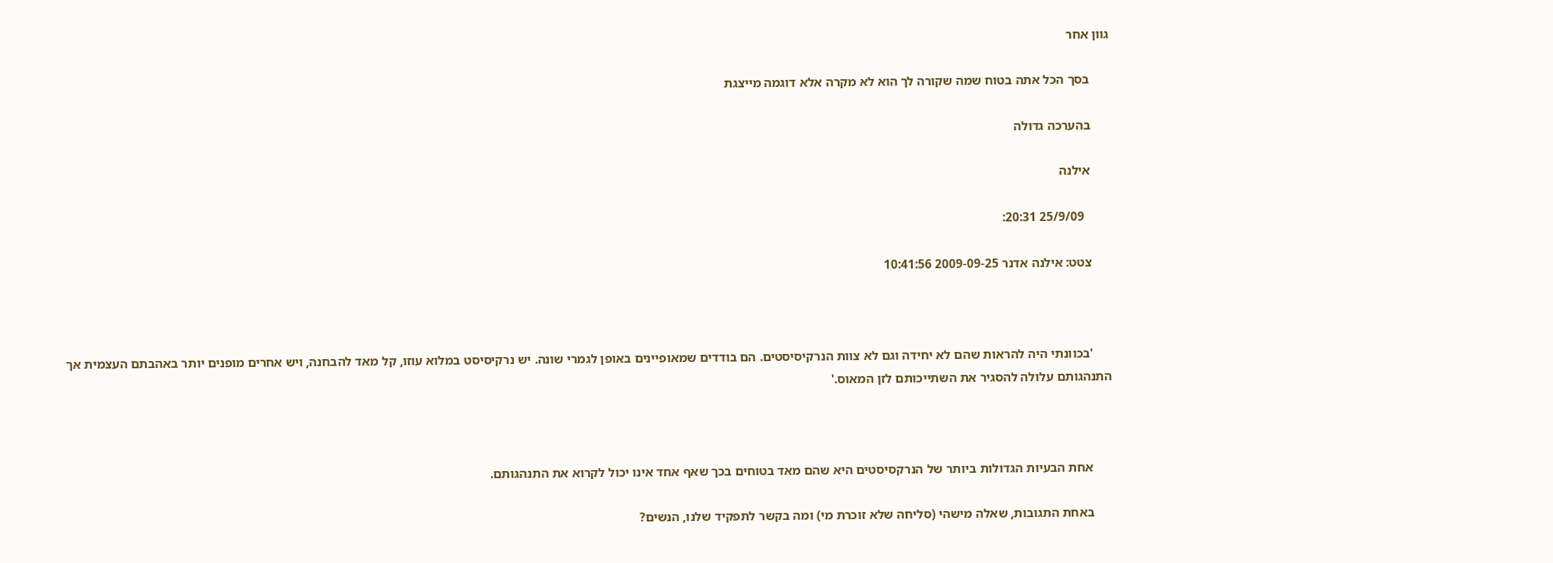גוון אחר

      בסך הכל אתה בטוח שמה שקורה לך הוא לא מקרה אלא דוגמה מייצגת

      בהערכה גדולה

      אילנה

        25/9/09 20:31:

      צטט: אילנה אדנר 2009-09-25 10:41:56



      'בכוונתי היה להראות שהם לא יחידה וגם לא צוות הנרקיסיסטים. הם בודדים שמאופיינים באופן לגמרי שונה. יש נרקיסיסט במלוא עוזו, קל מאד להבחנה, ויש אחרים מופנים יותר באהבתם העצמית אך התנהגותם עלולה להסגיר את השתייכותם לזן המאוס.'



      אחת הבעיות הגדולות ביותר של הנרקסיסטים היא שהם מאד בטוחים בכך שאף אחד אינו יכול לקרוא את התנהגותם.

      באחת התגובות, שאלה מישהי (סליחה שלא זוכרת מי) ומה בקשר לתפקיד שלנו, הנשים?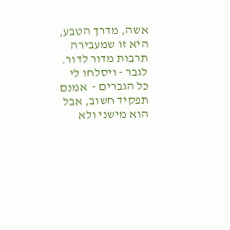אשה, מדרך הטבע, היא זו שמעבירה תרבות מדור לדור. לגבר - ויסלחו לי כל הגברים -  אמנם תפקיד חשוב, אבל הוא מישני ולא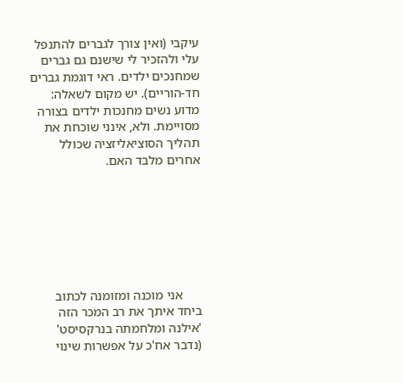עיקבי (ואין צורך לגברים להתנפל עלי ולהזכיר לי שישנם גם גברים שמחנכים ילדים. ראי דוגמת גברים חד-הוריים). יש מקום לשאלה: מדוע נשים מחנכות ילדים בצורה מסויימת. ולא, אינני שוכחת את תהליך הסוציאליזציה שכולל אחרים מלבד האם.







      אני מוכנה ומזומנה לכתוב ביחד איתך את רב המכר הזה 'אילנה ומלחמתה בנרקסיסט' (נדבר אח'כ על אפשרות שינוי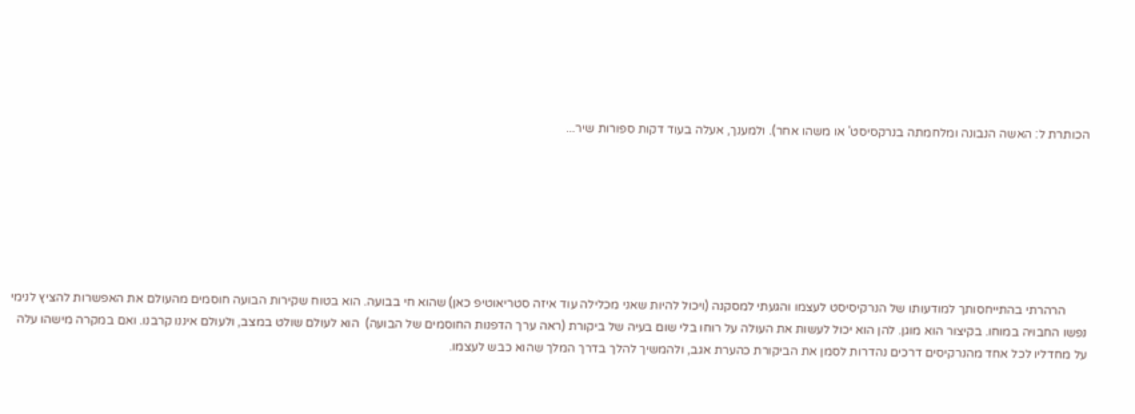הכותרת ל: האשה הנבונה ומלחמתה בנרקסיסט' או משהו אחר). ולמענך, אעלה בעוד דקות ספורות שיר...







       הרהרתי בהתייחסותך למודעותו של הנרקיסיסט לעצמו והגעתי למסקנה (ויכול להיות שאני מכלילה עוד איזה סטריאוטיפ כאן) שהוא חי בבועה. הוא בטוח שקירות הבועה חוסמים מהעולם את האפשרות להציץ לנימי נפשו החבויה במוחו. בקיצור הוא מוגן. להן הוא יכול לעשות את העולה על רוחו בלי שום בעיה של ביקורת (ראה ערך הדפנות החוסמים של הבועה)  הוא לעולם שולט במצב, ולעולם איננו קרבנו. ואם במקרה מישהו עלה על מחדליו לכל אחד מהנרקיסים דרכים נהדרות לסמן את הביקורת כהערת אגב, ולהמשיך להלך בדרך המלך שהוא כבש לעצמו.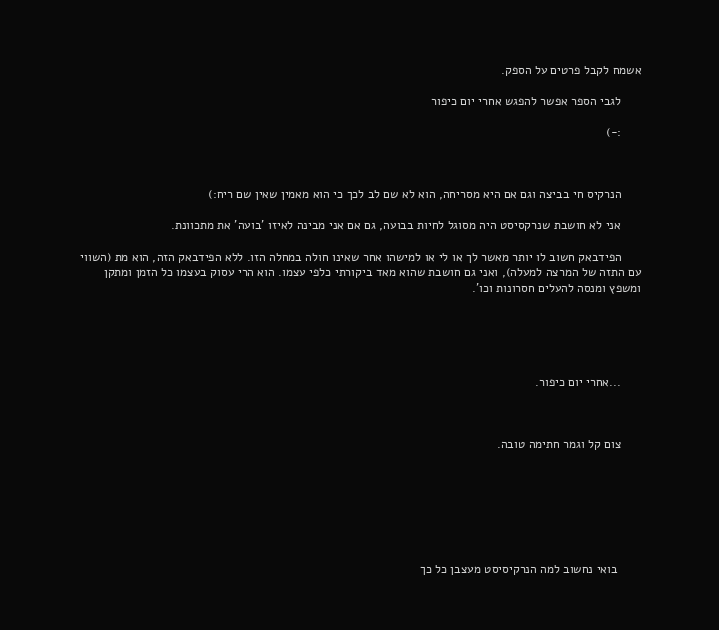אשמח לקבל פרטים על הספק.

      לגבי הספר אפשר להפגש אחרי יום כיפור

      :-)



      הנרקיס חי בביצה וגם אם היא מסריחה, הוא לא שם לב לכך כי הוא מאמין שאין שם ריח:)

      אני לא חושבת שנרקסיסט היה מסוגל לחיות בבועה, גם אם אני מבינה לאיזו 'בועה' את מתכוונת.

      הפידבאק חשוב לו יותר מאשר לך או לי או למישהו אחר שאינו חולה במחלה הזו. ללא הפידבאק הזה, הוא מת (השווי עם התזה של המרצה למעלה), ואני גם חושבת שהוא מאד ביקורתי כלפי עצמו. הוא הרי עסוק בעצמו כל הזמן ומתקן ומשפץ ומנסה להעלים חסרונות וכו'.





      ...אחרי יום כיפור.



      צום קל וגמר חתימה טובה.







       בואי נחשוב למה הנרקיסיסט מעצבן כל כך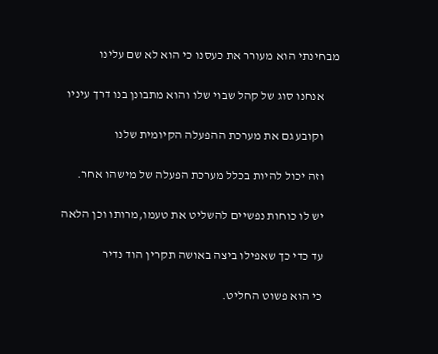מבחינתי הוא מעורר את כעסנו כי הוא לא שם עלינו

      אנחנו סוג של קהל שבוי שלו והוא מתבונן בנו דרך עיניו

      וקובע גם את מערכת ההפעלה הקיומית שלנו

      וזה יכול להיות בכלל מערכת הפעלה של מישהו אחר.

      יש לו כוחות נפשיים להשליט את טעמו,מרותו וכן הלאה

      עד כדי כך שאפילו ביצה באושה תקרין הוד נדיר

      כי הוא פשוט החליט.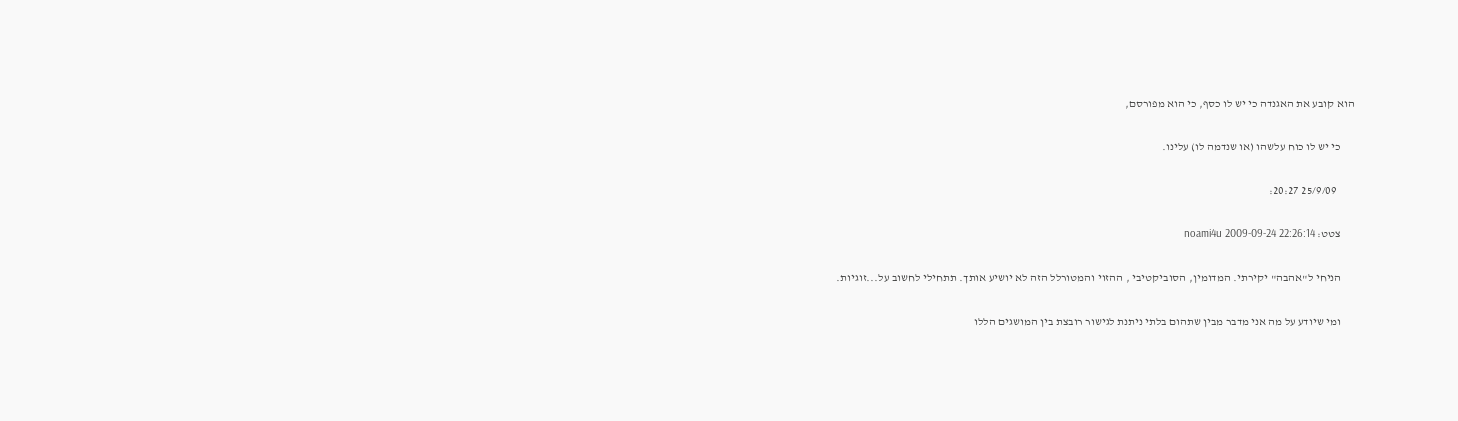הוא קובע את האגנדה כי יש לו כסף, כי הוא מפורסם,

      כי יש לו כוח עלשהו (או שנדמה לו) עלינו.

        25/9/09 20:27:

      צטט: noami4u 2009-09-24 22:26:14

      הניחי ל"אהבה" יקירתי. המדומין, הסוביקטיבי , ההזוי והמטורלל הזה לא יושיע אותך. תתחילי לחשוב על...זוגיות.

      ומי שיודע על מה אני מדבר מבין שתהום בלתי ניתנת לגישור רובצת בין המושגים הללו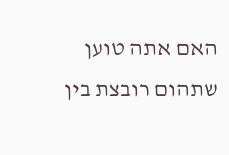האם אתה טוען שתהום רובצת בין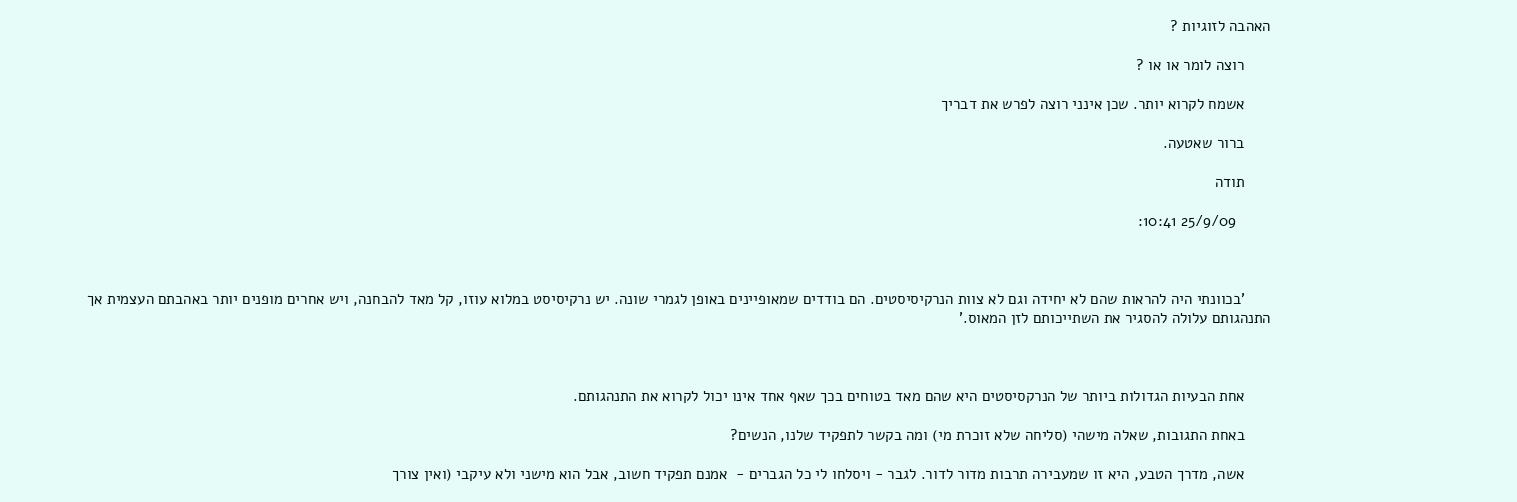האהבה לזוגיות ?

      רוצה לומר או או ?

      אשמח לקרוא יותר. שכן אינני רוצה לפרש את דבריך

      ברור שאטעה.

      תודה

        25/9/09 10:41:



      'בכוונתי היה להראות שהם לא יחידה וגם לא צוות הנרקיסיסטים. הם בודדים שמאופיינים באופן לגמרי שונה. יש נרקיסיסט במלוא עוזו, קל מאד להבחנה, ויש אחרים מופנים יותר באהבתם העצמית אך התנהגותם עלולה להסגיר את השתייכותם לזן המאוס.'



      אחת הבעיות הגדולות ביותר של הנרקסיסטים היא שהם מאד בטוחים בכך שאף אחד אינו יכול לקרוא את התנהגותם.

      באחת התגובות, שאלה מישהי (סליחה שלא זוכרת מי) ומה בקשר לתפקיד שלנו, הנשים?

      אשה, מדרך הטבע, היא זו שמעבירה תרבות מדור לדור. לגבר - ויסלחו לי כל הגברים -  אמנם תפקיד חשוב, אבל הוא מישני ולא עיקבי (ואין צורך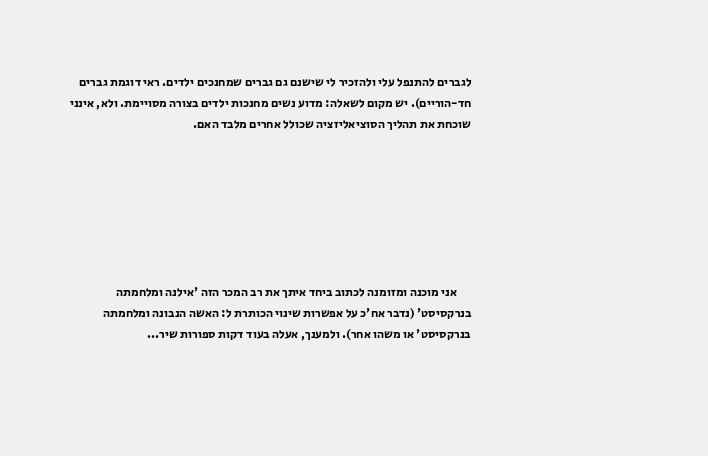לגברים להתנפל עלי ולהזכיר לי שישנם גם גברים שמחנכים ילדים. ראי דוגמת גברים חד-הוריים). יש מקום לשאלה: מדוע נשים מחנכות ילדים בצורה מסויימת. ולא, אינני שוכחת את תהליך הסוציאליזציה שכולל אחרים מלבד האם.







      אני מוכנה ומזומנה לכתוב ביחד איתך את רב המכר הזה 'אילנה ומלחמתה בנרקסיסט' (נדבר אח'כ על אפשרות שינוי הכותרת ל: האשה הנבונה ומלחמתה בנרקסיסט' או משהו אחר). ולמענך, אעלה בעוד דקות ספורות שיר...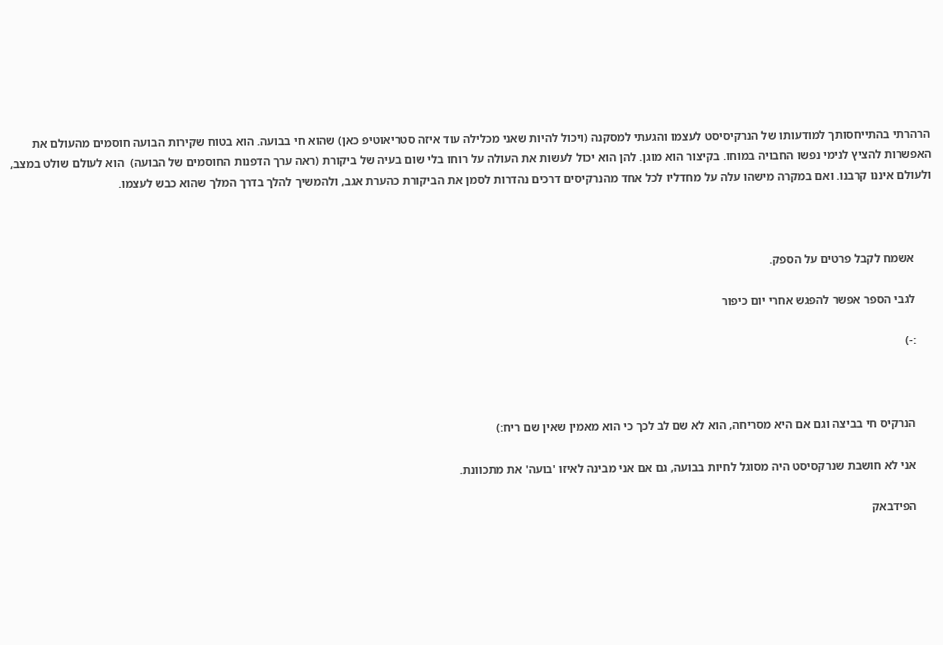הרהרתי בהתייחסותך למודעותו של הנרקיסיסט לעצמו והגעתי למסקנה (ויכול להיות שאני מכלילה עוד איזה סטריאוטיפ כאן) שהוא חי בבועה. הוא בטוח שקירות הבועה חוסמים מהעולם את האפשרות להציץ לנימי נפשו החבויה במוחו. בקיצור הוא מוגן. להן הוא יכול לעשות את העולה על רוחו בלי שום בעיה של ביקורת (ראה ערך הדפנות החוסמים של הבועה)  הוא לעולם שולט במצב, ולעולם איננו קרבנו. ואם במקרה מישהו עלה על מחדליו לכל אחד מהנרקיסים דרכים נהדרות לסמן את הביקורת כהערת אגב, ולהמשיך להלך בדרך המלך שהוא כבש לעצמו.



      אשמח לקבל פרטים על הספק.

      לגבי הספר אפשר להפגש אחרי יום כיפור

      :-)



      הנרקיס חי בביצה וגם אם היא מסריחה, הוא לא שם לב לכך כי הוא מאמין שאין שם ריח:)

      אני לא חושבת שנרקסיסט היה מסוגל לחיות בבועה, גם אם אני מבינה לאיזו 'בועה' את מתכוונת.

      הפידבאק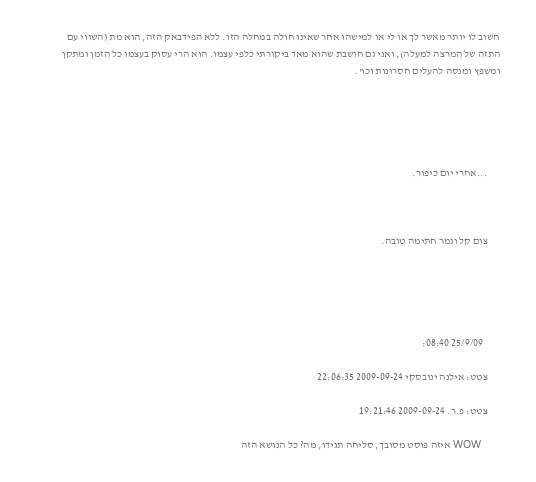חשוב לו יותר מאשר לך או לי או למישהו אחר שאינו חולה במחלה הזו. ללא הפידבאק הזה, הוא מת (השווי עם התזה של המרצה למעלה), ואני גם חושבת שהוא מאד ביקורתי כלפי עצמו. הוא הרי עסוק בעצמו כל הזמן ומתקן ומשפץ ומנסה להעלים חסרונות וכו'.





      ...אחרי יום כיפור.



      צום קל וגמר חתימה טובה.





        25/9/09 08:40:

      צטט: אילנה ינובסקי 2009-09-24 22:06:35

      צטט: פ.ר. 2009-09-24 19:21:46

      WOW איזה פוסט מסובך, סליחה תגידו, מה? כל הנושא הזה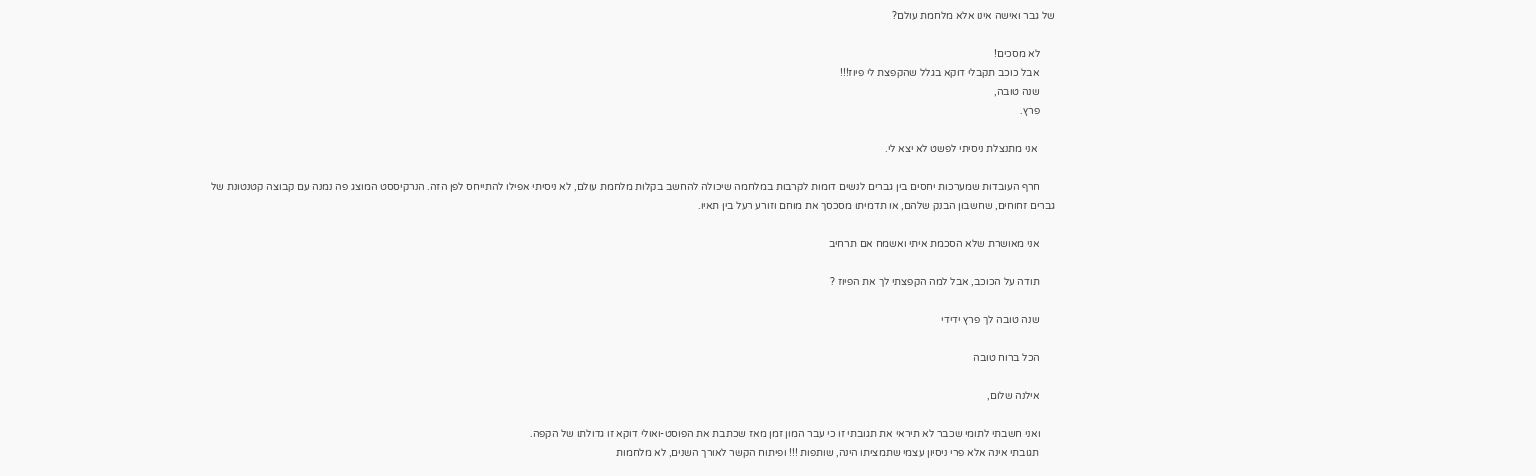של גבר ואישה אינו אלא מלחמת עולם?

      לא מסכים!
      אבל כוכב תקבלי דוקא בגלל שהקפצת לי פיוז!!!
      שנה טובה,
      פרץ.

       אני מתנצלת ניסיתי לפשט לא יצא לי.

      חרף העובדות שמערכות יחסים בין גברים לנשים דומות לקרבות במלחמה שיכולה להחשב בקלות מלחמת עולם, לא ניסיתי אפילו להתייחס לפן הזה. הנרקיססט המוצג פה נמנה עם קבוצה קטנטונת של גברים זחוחים, שחשבון הבנק שלהם, או תדמיתו מסכסך את מוחם וזורע רעל בין תאיו.

      אני מאושרת שלא הסכמת איתי ואשמח אם תרחיב

      תודה על הכוכב, אבל למה הקפצתי לך את הפיוז ?

      שנה טובה לך פרץ ידידי

      הכל ברוח טובה

      אילנה שלום,

      ואני חשבתי לתומי שכבר לא תיראי את תגובתי זו כי עבר המון זמן מאז שכתבת את הפוסט-ואולי דוקא זו גדולתו של הקפה.
      תגובתי אינה אלא פרי ניסיון עצמי שתמציתו הינה, שותפות !!! ופיתוח הקשר לאורך השנים, לא מלחמות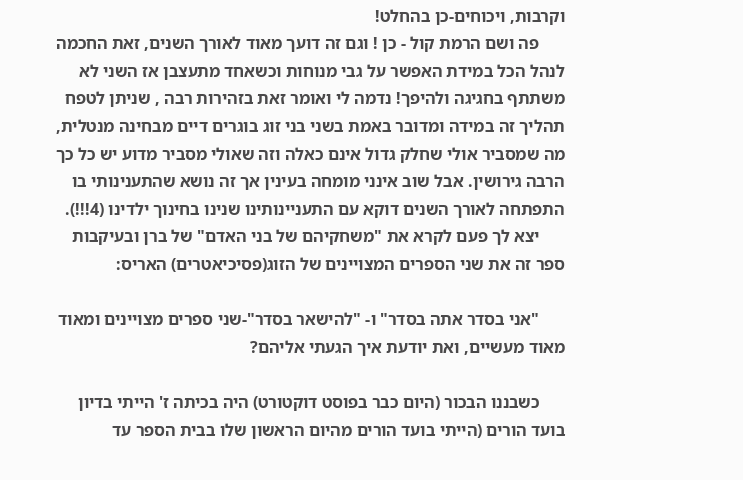וקרבות, ויכוחים-כן בהחלט!
      פה ושם הרמת קול - כן ! וגם זה דועך מאוד לאורך השנים, זאת החכמה לנהל הכל במידת האפשר על גבי מנוחות וכשאחד מתעצבן אז השני לא משתתף בחגיגה ולהיפך! נדמה לי ואומר זאת בזהירות רבה , שניתן לטפח תהליך זה במידה ומדובר באמת בשני בני זוג בוגרים דיים מבחינה מנטלית, מה שמסביר אולי שחלק גדול אינם כאלה וזה שאולי מסביר מדוע יש כל כך הרבה גירושין. אבל שוב אינני מומחה בעינין אך זה נושא שהתענינותי בו התפתחה לאורך השנים דוקא עם התעניינותינו שנינו בחינוך ילדינו (4!!!).
      יצא לך פעם לקרא את "משחקיהם של בני האדם" של ברן ובעיקבות ספר זה את שני הספרים המצויינים של הזוג(פסיכיאטרים) האריס:

      "אני בסדר אתה בסדר" ו- "להישאר בסדר"-שני ספרים מצויינים ומאוד מאוד מעשיים, ואת יודעת איך הגעתי אליהם?

      כשבננו הבכור (היום כבר בפוסט דוקטורט) היה בכיתה ז' הייתי בדיון בועד הורים (הייתי בועד הורים מהיום הראשון שלו בבית הספר עד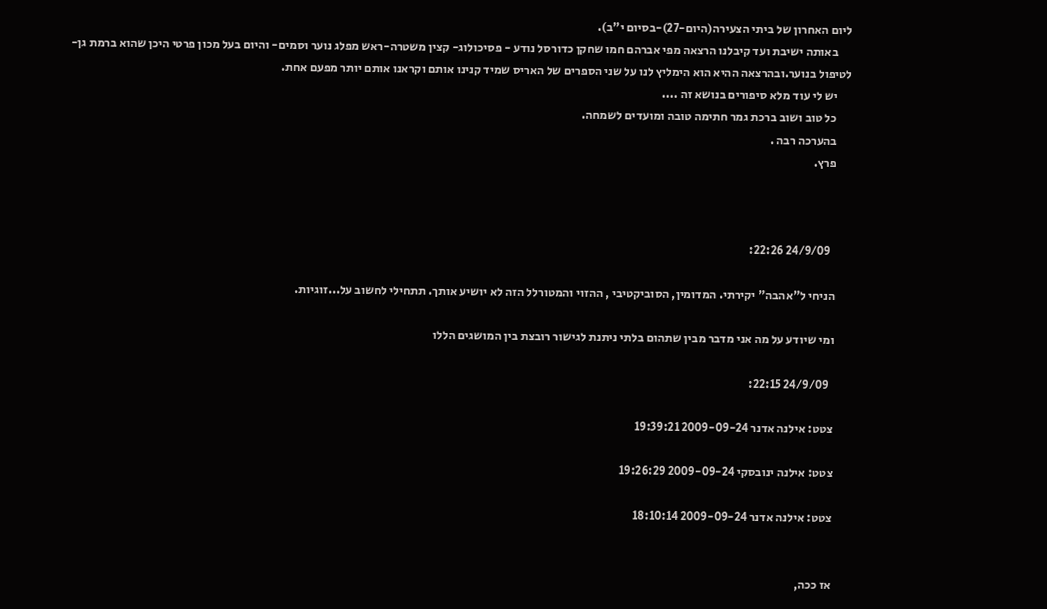ליום האחרון של ביתי הצעירה(היום-27)-בסיום י"ב).
      באותה ישיבת ועד קיבלנו הרצאה מפי אברהם חמו שחקן כדורסל נודע - פסיכולוג- קצין משטרה-ראש מפלג נוער וסמים- והיום בעל מכון פרטי היכן שהוא ברמת גן-לטיפול בנוער.ובהרצאה ההיא הוא הימליץ לנו על שני הספרים של האריס שמיד קנינו אותם וקראנו אותם יותר מפעם אחת.
      יש לי עוד מלא סיפורים בנושא זה ....
      כל טוב ושוב ברכת גמר חתימה טובה ומועדים לשמחה.
      בהערכה רבה .
      פרץ.



        24/9/09 22:26:

      הניחי ל"אהבה" יקירתי. המדומין, הסוביקטיבי , ההזוי והמטורלל הזה לא יושיע אותך. תתחילי לחשוב על...זוגיות.

      ומי שיודע על מה אני מדבר מבין שתהום בלתי ניתנת לגישור רובצת בין המושגים הללו

        24/9/09 22:15:

      צטט: אילנה אדנר 2009-09-24 19:39:21

      צטט: אילנה ינובסקי 2009-09-24 19:26:29

      צטט: אילנה אדנר 2009-09-24 18:10:14


      אז ככה,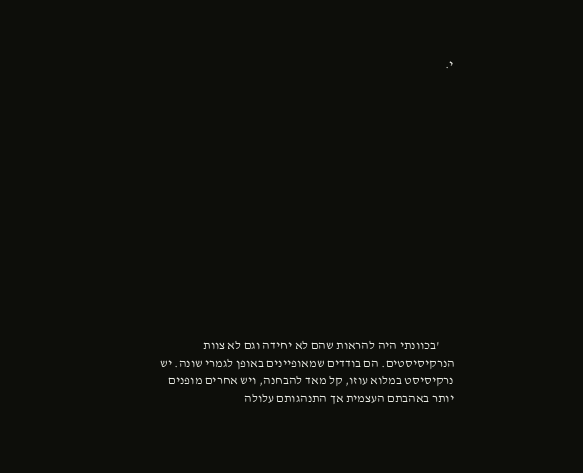י.















      'בכוונתי היה להראות שהם לא יחידה וגם לא צוות הנרקיסיסטים. הם בודדים שמאופיינים באופן לגמרי שונה. יש נרקיסיסט במלוא עוזו, קל מאד להבחנה, ויש אחרים מופנים יותר באהבתם העצמית אך התנהגותם עלולה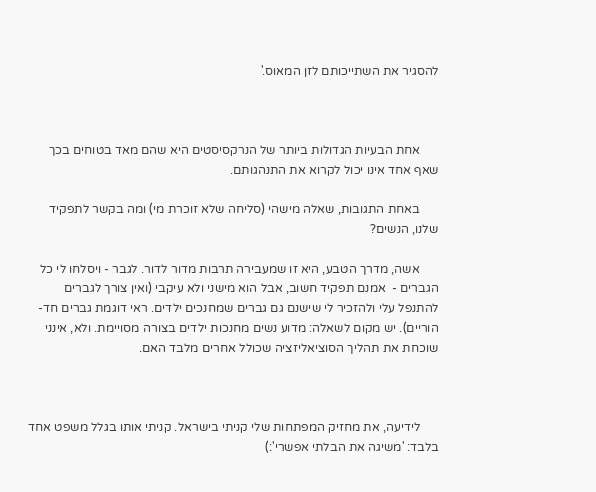להסגיר את השתייכותם לזן המאוס.'



      אחת הבעיות הגדולות ביותר של הנרקסיסטים היא שהם מאד בטוחים בכך שאף אחד אינו יכול לקרוא את התנהגותם.

      באחת התגובות, שאלה מישהי (סליחה שלא זוכרת מי) ומה בקשר לתפקיד שלנו, הנשים?

      אשה, מדרך הטבע, היא זו שמעבירה תרבות מדור לדור. לגבר - ויסלחו לי כל הגברים -  אמנם תפקיד חשוב, אבל הוא מישני ולא עיקבי (ואין צורך לגברים להתנפל עלי ולהזכיר לי שישנם גם גברים שמחנכים ילדים. ראי דוגמת גברים חד-הוריים). יש מקום לשאלה: מדוע נשים מחנכות ילדים בצורה מסויימת. ולא, אינני שוכחת את תהליך הסוציאליזציה שכולל אחרים מלבד האם.



      לידיעה, את מחזיק המפתחות שלי קניתי בישראל. קניתי אותו בגלל משפט אחד בלבד: 'משיגה את הבלתי אפשרי':)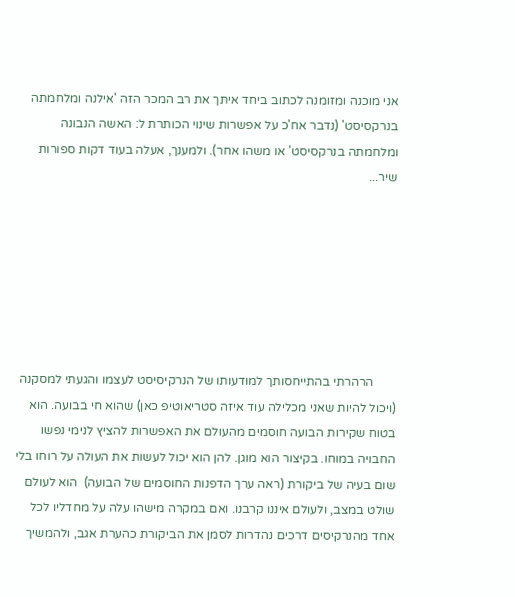אני מוכנה ומזומנה לכתוב ביחד איתך את רב המכר הזה 'אילנה ומלחמתה בנרקסיסט' (נדבר אח'כ על אפשרות שינוי הכותרת ל: האשה הנבונה ומלחמתה בנרקסיסט' או משהו אחר). ולמענך, אעלה בעוד דקות ספורות שיר...







       הרהרתי בהתייחסותך למודעותו של הנרקיסיסט לעצמו והגעתי למסקנה (ויכול להיות שאני מכלילה עוד איזה סטריאוטיפ כאן) שהוא חי בבועה. הוא בטוח שקירות הבועה חוסמים מהעולם את האפשרות להציץ לנימי נפשו החבויה במוחו. בקיצור הוא מוגן. להן הוא יכול לעשות את העולה על רוחו בלי שום בעיה של ביקורת (ראה ערך הדפנות החוסמים של הבועה)  הוא לעולם שולט במצב, ולעולם איננו קרבנו. ואם במקרה מישהו עלה על מחדליו לכל אחד מהנרקיסים דרכים נהדרות לסמן את הביקורת כהערת אגב, ולהמשיך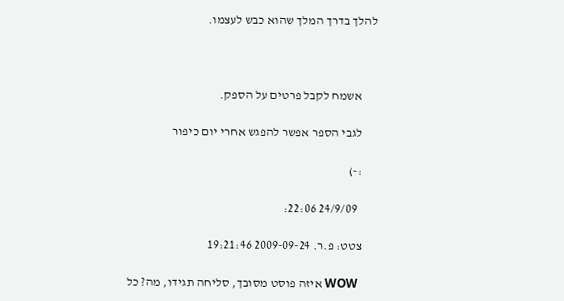להלך בדרך המלך שהוא כבש לעצמו.



      אשמח לקבל פרטים על הספק.

      לגבי הספר אפשר להפגש אחרי יום כיפור

      :-)

        24/9/09 22:06:

      צטט: פ.ר. 2009-09-24 19:21:46

      WOW איזה פוסט מסובך, סליחה תגידו, מה? כל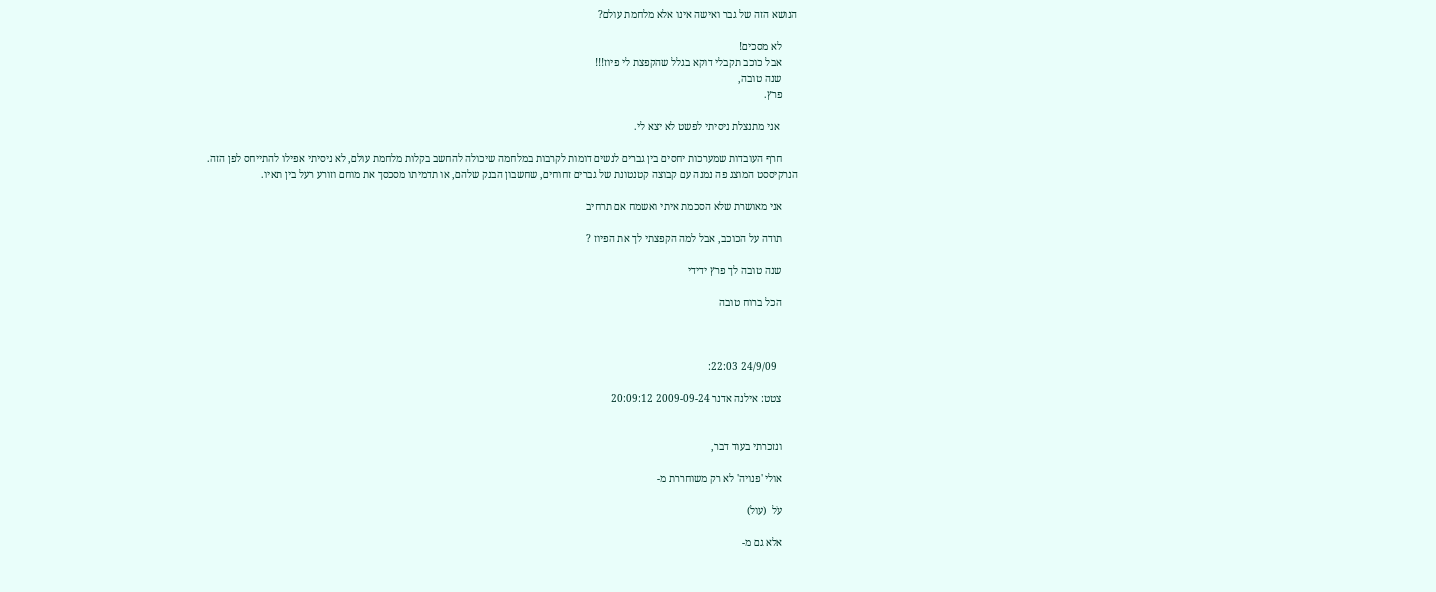הנושא הזה של גבר ואישה אינו אלא מלחמת עולם?

      לא מסכים!
      אבל כוכב תקבלי דוקא בגלל שהקפצת לי פיוז!!!
      שנה טובה,
      פרץ.

       אני מתנצלת ניסיתי לפשט לא יצא לי.

      חרף העובדות שמערכות יחסים בין גברים לנשים דומות לקרבות במלחמה שיכולה להחשב בקלות מלחמת עולם, לא ניסיתי אפילו להתייחס לפן הזה. הנרקיססט המוצג פה נמנה עם קבוצה קטנטונת של גברים זחוחים, שחשבון הבנק שלהם, או תדמיתו מסכסך את מוחם וזורע רעל בין תאיו.

      אני מאושרת שלא הסכמת איתי ואשמח אם תרחיב

      תודה על הכוכב, אבל למה הקפצתי לך את הפיוז ?

      שנה טובה לך פרץ ידידי

      הכל ברוח טובה



        24/9/09 22:03:

      צטט: אילנה אדנר 2009-09-24 20:09:12


      ונזכרתי בעוד דבר,

      אולי 'פנויה' לא רק משוחררת מ-

      עֹל  (עול)

      אלא גם מ-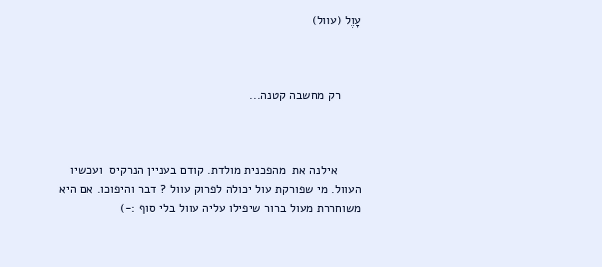עָוֶל (עוול)



      רק מחשבה קטנה...



       אילנה את  מהפכנית מולדת. קודם בעניין הנרקיס  ועכשיו העוול. מי שפורקת עול יכולה לפרוק עוול ? דבר והיפוכו. אם היא משוחררת מעול ברור שיפילו עליה עוול בלי סוף :-)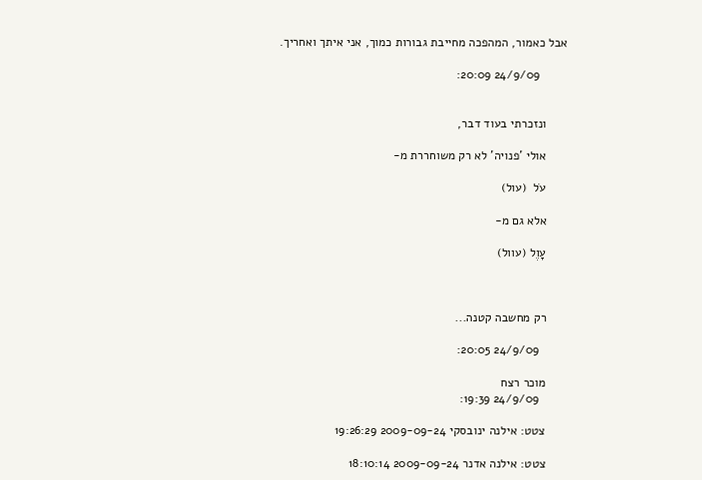אבל כאמור, המהפכה מחייבת גבורות כמוך, אני איתך ואחריך.

        24/9/09 20:09:


      ונזכרתי בעוד דבר,

      אולי 'פנויה' לא רק משוחררת מ-

      עֹל  (עול)

      אלא גם מ-

      עָוֶל (עוול)



      רק מחשבה קטנה...

        24/9/09 20:05:

      מוכר רצח
        24/9/09 19:39:

      צטט: אילנה ינובסקי 2009-09-24 19:26:29

      צטט: אילנה אדנר 2009-09-24 18:10:14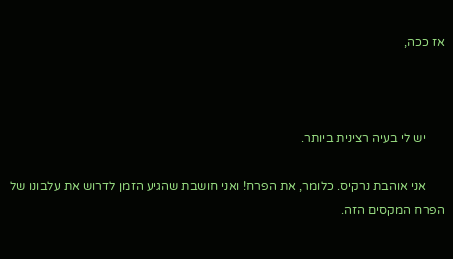אז ככה,



      יש לי בעיה רצינית ביותר.

      אני אוהבת נרקיס. כלומר, את הפרח! ואני חושבת שהגיע הזמן לדרוש את עלבונו של הפרח המקסים הזה.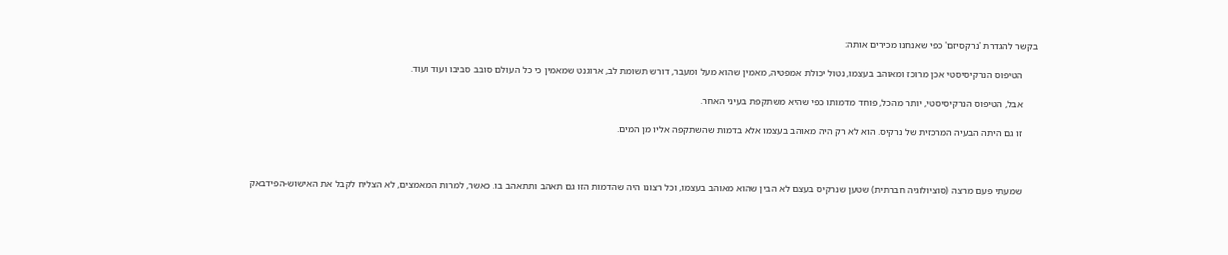בקשר להגדרת 'נרקסיזם' כפי שאנחנו מכירים אותה:

      הטיפוס הנרקיסיסטי אכן מרוכז ומאוהב בעצמו, נטול יכולת אמפטיה, מאמין שהוא מעל ומעבר, דורש תשומת לב, ארוגנט שמאמין כי כל העולם סובב סביבו ועוד ועוד.

      אבל, הטיפוס הנרקיסיסטי, יותר מהכל, פוחד מדמותו כפי שהיא משתקפת בעיני האחר.

      זו גם היתה הבעיה המרכזית של נרקיס. הוא לא רק היה מאוהב בעצמו אלא בדמות שהשתקפה אליו מן המים.



      שמעתי פעם מרצה (סוציולוגיה חברתית) שטען שנרקיס בעצם לא הבין שהוא מאוהב בעצמו, וכל רצונו היה שהדמות הזו גם תאהב ותתאהב בו. כאשר, למרות המאמצים, לא הצליח לקבל את האישוש-הפידבאק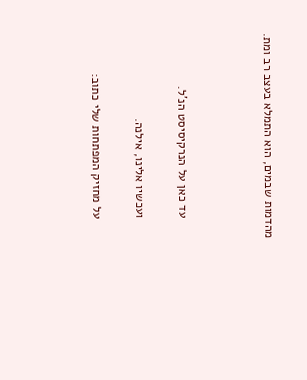מהדמות שבמים, הוא התמלא בעצב רב ומת.



      עד כאן על הנרקיסיסט הנ'ל.

      ועכשיו אלינו, אילנה.

      על מחזיק המפתחות שלי כתוב: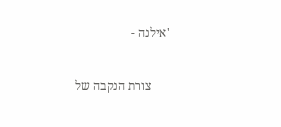'אילנה -

      צורת הנקבה של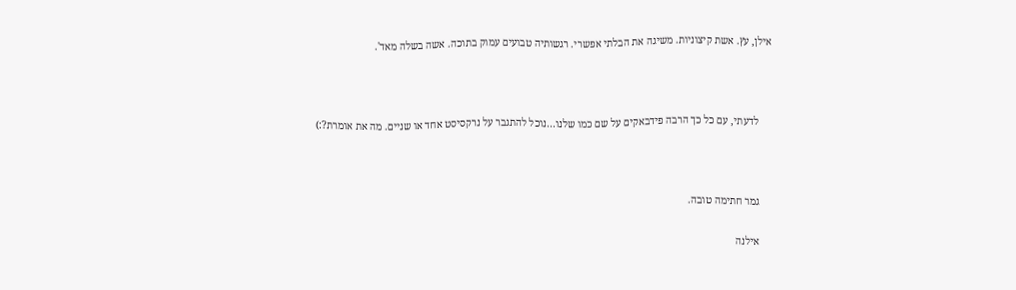אילן, עץ. אשת קיצוניות. משיגה את הבלתי אפשרי. רגשותיה טבועים עמוק בתוכה. אשה בשלה מאד'.



      לדעתי, עם כל כך הרבה פידבאקים על שם כמו שלנו...נוכל להתגבר על נרקסיסט אחד או שניים. מה את אומרת?:)



      גמר חתימה טובה.

      אילנה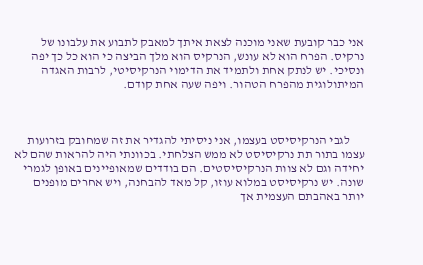אני כבר קובעת שאני מוכנה לצאת איתך למאבק לתבוע את עלבונו של נרקיס. הפרח הוא לא עונש, הנרקיס הוא מלך הביצה כי הוא כל כך יפה ונסיכי. יש לנתק אחת ולתמיד את הדימוי הנרקיסיטי, לרבות האגדה המיתולוגית מהפרח הטהור. ויפה שעה אחת קודם.



      לגבי הנרקיסיסט בעצמו, אני ניסיתי להגדיר את זה שמחובק בזרועות עצמו בתור תת נרקיסיסט לא ממש הצלחתי. בכוונתי היה להראות שהם לא יחידה וגם לא צוות הנרקיסיסטים. הם בודדים שמאופיינים באופן לגמרי שונה. יש נרקיסיסט במלוא עוזו, קל מאד להבחנה, ויש אחרים מופנים יותר באהבתם העצמית אך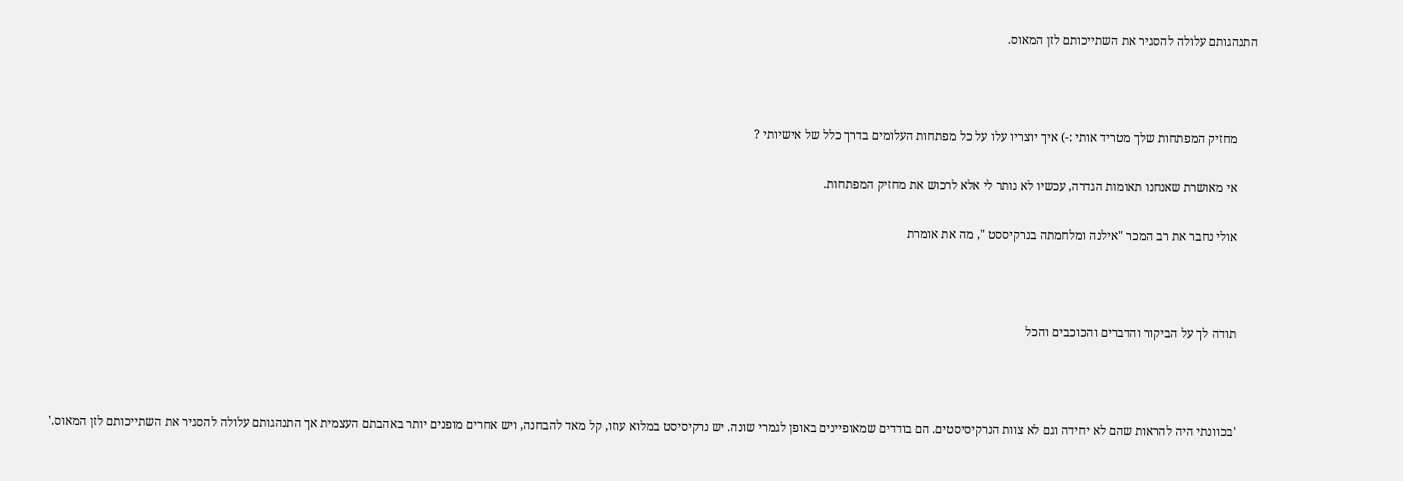התנהגותם עלולה להסגיר את השתייכותם לזן המאוס.



      מחזיק המפתחות שלך מטריד אותי :-) איך יוצריו עלו על כל מפתחות העלומים בדרך כלל של אישיותי ?

      אי מאושרת שאנחנו תאומות הגדרה, עכשיו לא נותר לי אלא לרכוש את מחזיק המפתחות.

      אולי נחבר את רב המכר "אילנה ומלחמתה בנרקיססט ", מה את אומרת



      תודה לך על הביקור והדברים והכוכבים והכל



      'בכוונתי היה להראות שהם לא יחידה וגם לא צוות הנרקיסיסטים. הם בודדים שמאופיינים באופן לגמרי שונה. יש נרקיסיסט במלוא עוזו, קל מאד להבחנה, ויש אחרים מופנים יותר באהבתם העצמית אך התנהגותם עלולה להסגיר את השתייכותם לזן המאוס.'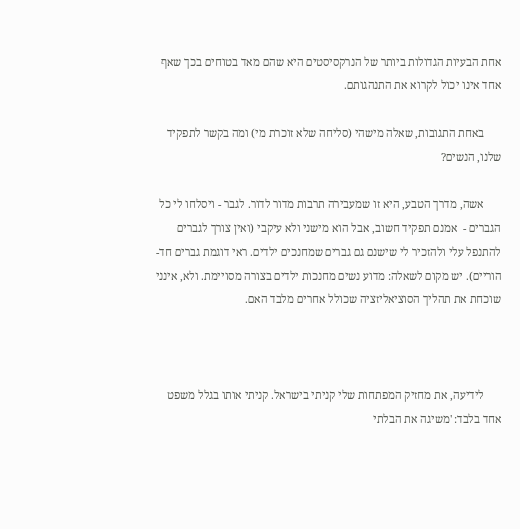אחת הבעיות הגדולות ביותר של הנרקסיסטים היא שהם מאד בטוחים בכך שאף אחד אינו יכול לקרוא את התנהגותם.

      באחת התגובות, שאלה מישהי (סליחה שלא זוכרת מי) ומה בקשר לתפקיד שלנו, הנשים?

      אשה, מדרך הטבע, היא זו שמעבירה תרבות מדור לדור. לגבר - ויסלחו לי כל הגברים -  אמנם תפקיד חשוב, אבל הוא מישני ולא עיקבי (ואין צורך לגברים להתנפל עלי ולהזכיר לי שישנם גם גברים שמחנכים ילדים. ראי דוגמת גברים חד-הוריים). יש מקום לשאלה: מדוע נשים מחנכות ילדים בצורה מסויימת. ולא, אינני שוכחת את תהליך הסוציאליזציה שכולל אחרים מלבד האם.



      לידיעה, את מחזיק המפתחות שלי קניתי בישראל. קניתי אותו בגלל משפט אחד בלבד: 'משיגה את הבלתי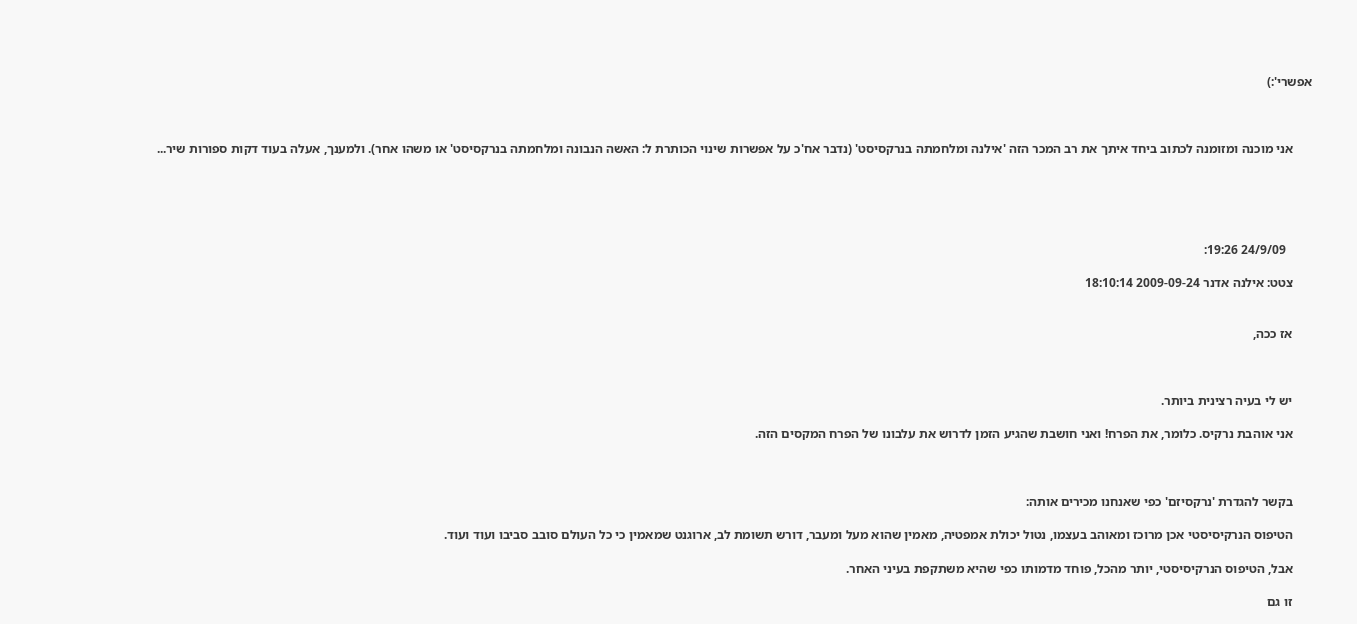אפשרי':)



      אני מוכנה ומזומנה לכתוב ביחד איתך את רב המכר הזה 'אילנה ומלחמתה בנרקסיסט' (נדבר אח'כ על אפשרות שינוי הכותרת ל: האשה הנבונה ומלחמתה בנרקסיסט' או משהו אחר). ולמענך, אעלה בעוד דקות ספורות שיר...





        24/9/09 19:26:

      צטט: אילנה אדנר 2009-09-24 18:10:14


      אז ככה,



      יש לי בעיה רצינית ביותר.

      אני אוהבת נרקיס. כלומר, את הפרח! ואני חושבת שהגיע הזמן לדרוש את עלבונו של הפרח המקסים הזה.



      בקשר להגדרת 'נרקסיזם' כפי שאנחנו מכירים אותה:

      הטיפוס הנרקיסיסטי אכן מרוכז ומאוהב בעצמו, נטול יכולת אמפטיה, מאמין שהוא מעל ומעבר, דורש תשומת לב, ארוגנט שמאמין כי כל העולם סובב סביבו ועוד ועוד.

      אבל, הטיפוס הנרקיסיסטי, יותר מהכל, פוחד מדמותו כפי שהיא משתקפת בעיני האחר.

      זו גם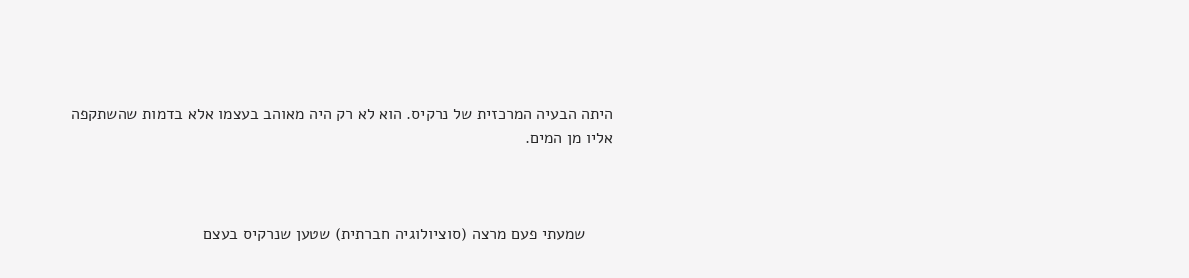היתה הבעיה המרכזית של נרקיס. הוא לא רק היה מאוהב בעצמו אלא בדמות שהשתקפה אליו מן המים.



      שמעתי פעם מרצה (סוציולוגיה חברתית) שטען שנרקיס בעצם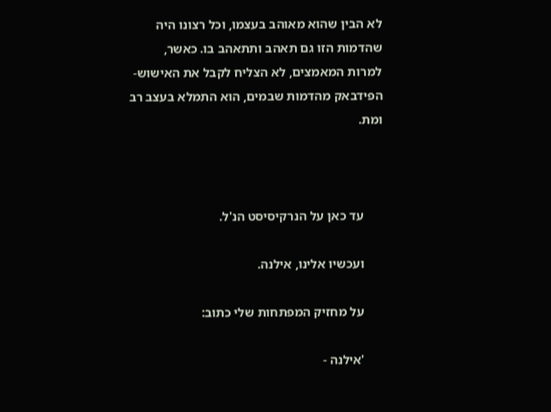לא הבין שהוא מאוהב בעצמו, וכל רצונו היה שהדמות הזו גם תאהב ותתאהב בו. כאשר, למרות המאמצים, לא הצליח לקבל את האישוש-הפידבאק מהדמות שבמים, הוא התמלא בעצב רב ומת.



      עד כאן על הנרקיסיסט הנ'ל.

      ועכשיו אלינו, אילנה.

      על מחזיק המפתחות שלי כתוב:

      'אילנה -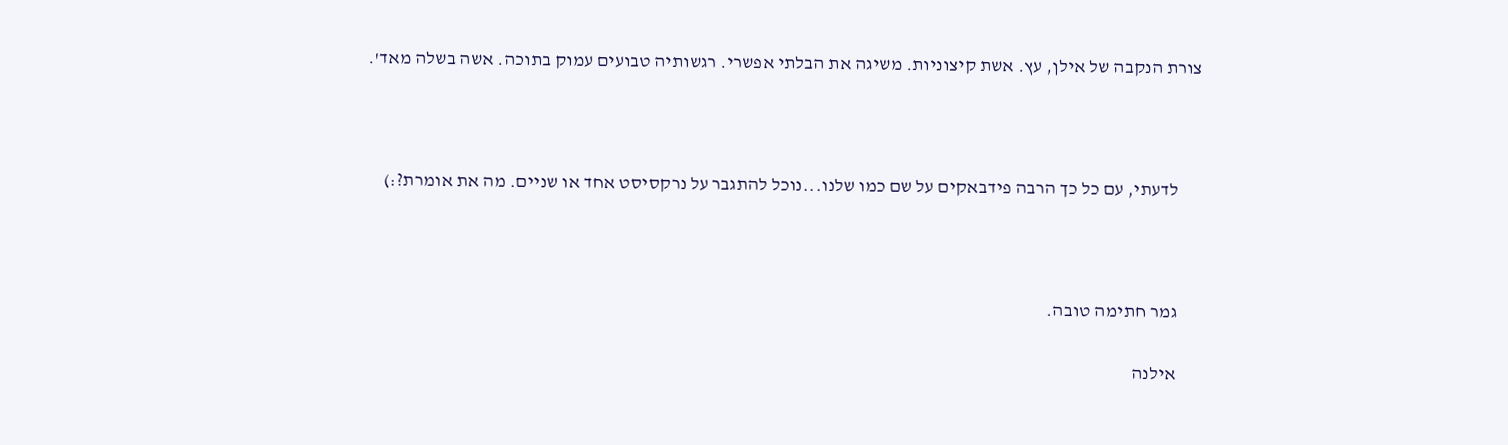צורת הנקבה של אילן, עץ. אשת קיצוניות. משיגה את הבלתי אפשרי. רגשותיה טבועים עמוק בתוכה. אשה בשלה מאד'.



      לדעתי, עם כל כך הרבה פידבאקים על שם כמו שלנו...נוכל להתגבר על נרקסיסט אחד או שניים. מה את אומרת?:)



      גמר חתימה טובה.

      אילנה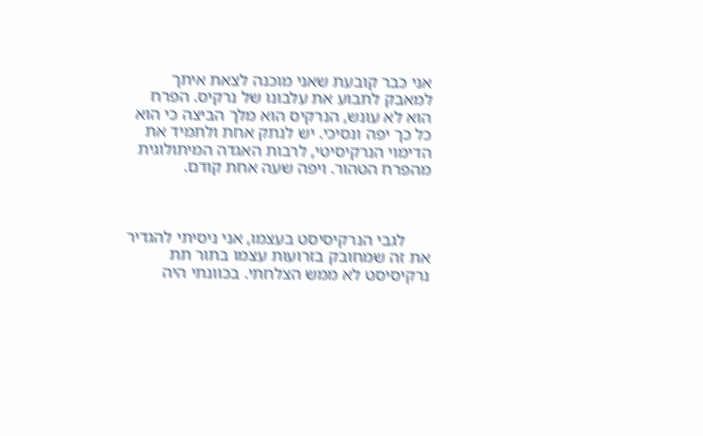אני כבר קובעת שאני מוכנה לצאת איתך למאבק לתבוע את עלבונו של נרקיס. הפרח הוא לא עונש, הנרקיס הוא מלך הביצה כי הוא כל כך יפה ונסיכי. יש לנתק אחת ולתמיד את הדימוי הנרקיסיטי, לרבות האגדה המיתולוגית מהפרח הטהור. ויפה שעה אחת קודם.



      לגבי הנרקיסיסט בעצמו, אני ניסיתי להגדיר את זה שמחובק בזרועות עצמו בתור תת נרקיסיסט לא ממש הצלחתי. בכוונתי היה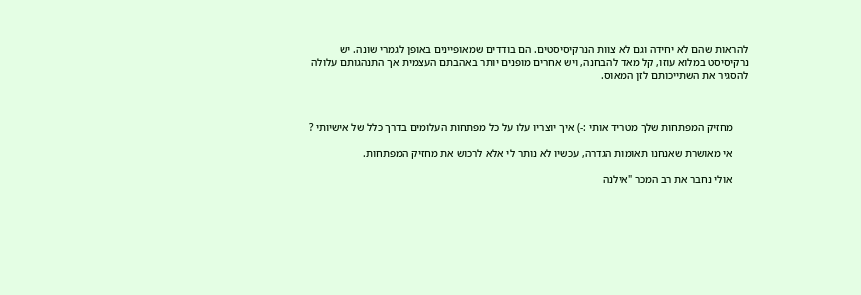להראות שהם לא יחידה וגם לא צוות הנרקיסיסטים. הם בודדים שמאופיינים באופן לגמרי שונה. יש נרקיסיסט במלוא עוזו, קל מאד להבחנה, ויש אחרים מופנים יותר באהבתם העצמית אך התנהגותם עלולה להסגיר את השתייכותם לזן המאוס.



      מחזיק המפתחות שלך מטריד אותי :-) איך יוצריו עלו על כל מפתחות העלומים בדרך כלל של אישיותי ?

      אי מאושרת שאנחנו תאומות הגדרה, עכשיו לא נותר לי אלא לרכוש את מחזיק המפתחות.

      אולי נחבר את רב המכר "אילנה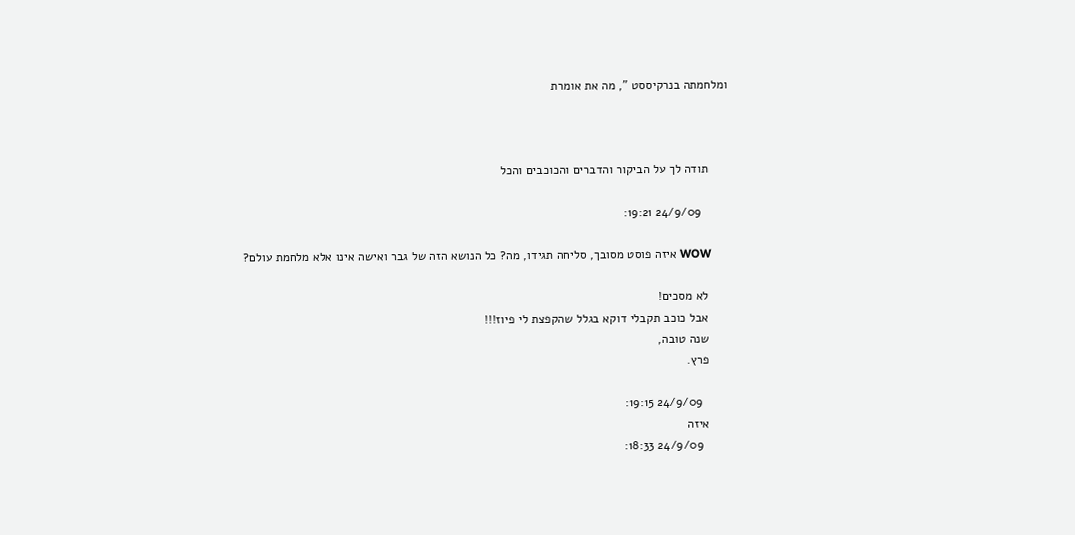ומלחמתה בנרקיססט ", מה את אומרת



      תודה לך על הביקור והדברים והכוכבים והכל

        24/9/09 19:21:

      WOW איזה פוסט מסובך, סליחה תגידו, מה? כל הנושא הזה של גבר ואישה אינו אלא מלחמת עולם?

      לא מסכים!
      אבל כוכב תקבלי דוקא בגלל שהקפצת לי פיוז!!!
      שנה טובה,
      פרץ.

        24/9/09 19:15:
      איזה
        24/9/09 18:33: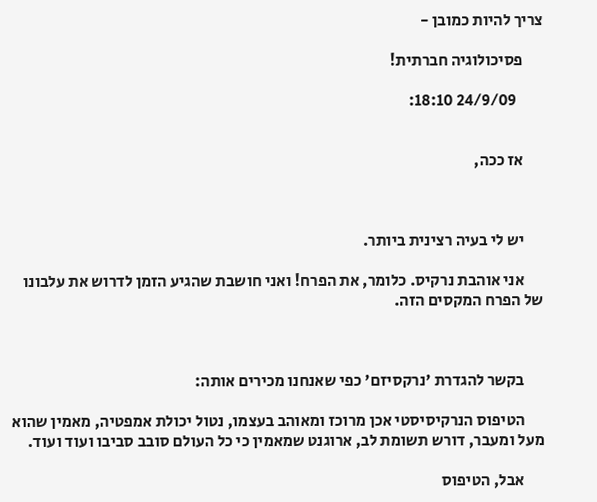צריך להיות כמובן -

      פסיכולוגיה חברתית!

        24/9/09 18:10:


      אז ככה,



      יש לי בעיה רצינית ביותר.

      אני אוהבת נרקיס. כלומר, את הפרח! ואני חושבת שהגיע הזמן לדרוש את עלבונו של הפרח המקסים הזה.



      בקשר להגדרת 'נרקסיזם' כפי שאנחנו מכירים אותה:

      הטיפוס הנרקיסיסטי אכן מרוכז ומאוהב בעצמו, נטול יכולת אמפטיה, מאמין שהוא מעל ומעבר, דורש תשומת לב, ארוגנט שמאמין כי כל העולם סובב סביבו ועוד ועוד.

      אבל, הטיפוס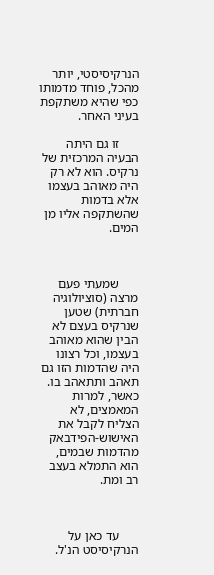הנרקיסיסטי, יותר מהכל, פוחד מדמותו כפי שהיא משתקפת בעיני האחר.

      זו גם היתה הבעיה המרכזית של נרקיס. הוא לא רק היה מאוהב בעצמו אלא בדמות שהשתקפה אליו מן המים.



      שמעתי פעם מרצה (סוציולוגיה חברתית) שטען שנרקיס בעצם לא הבין שהוא מאוהב בעצמו, וכל רצונו היה שהדמות הזו גם תאהב ותתאהב בו. כאשר, למרות המאמצים, לא הצליח לקבל את האישוש-הפידבאק מהדמות שבמים, הוא התמלא בעצב רב ומת.



      עד כאן על הנרקיסיסט הנ'ל.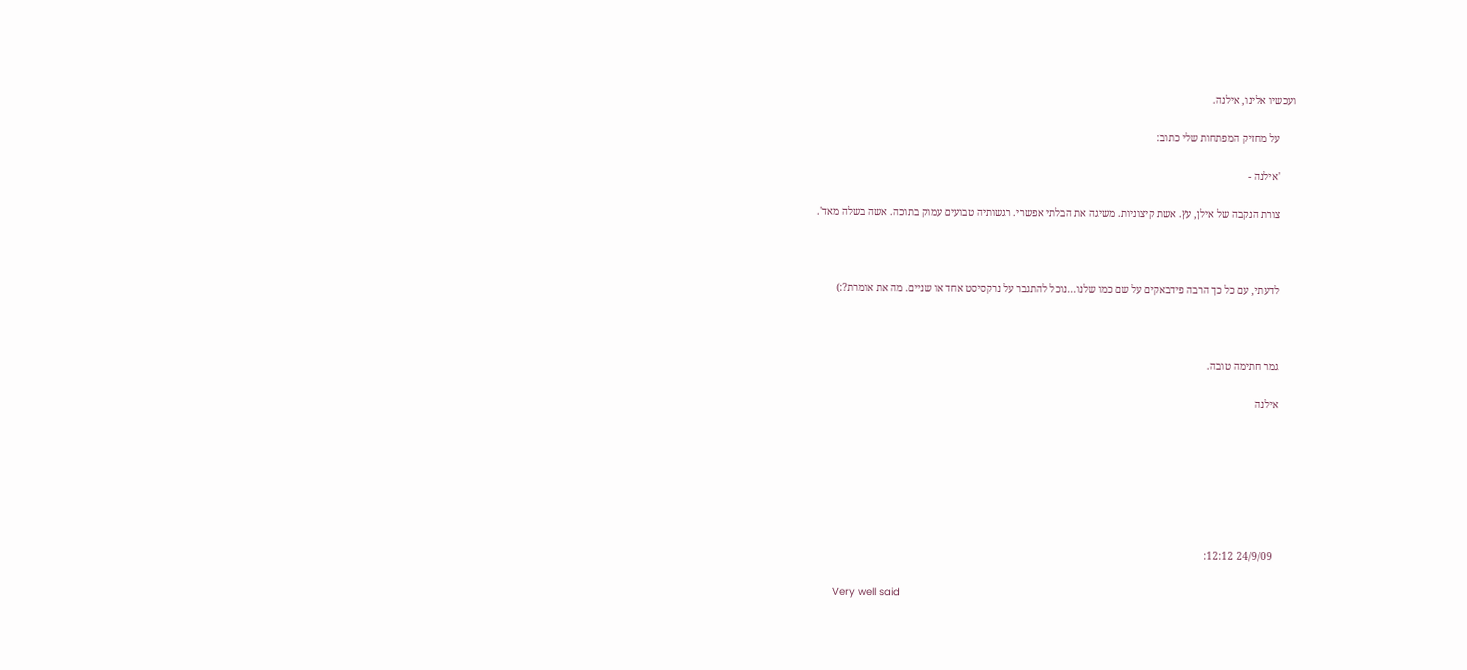ועכשיו אלינו, אילנה.

      על מחזיק המפתחות שלי כתוב:

      'אילנה -

      צורת הנקבה של אילן, עץ. אשת קיצוניות. משיגה את הבלתי אפשרי. רגשותיה טבועים עמוק בתוכה. אשה בשלה מאד'.



      לדעתי, עם כל כך הרבה פידבאקים על שם כמו שלנו...נוכל להתגבר על נרקסיסט אחד או שניים. מה את אומרת?:)



      גמר חתימה טובה.

      אילנה







        24/9/09 12:12:

      Very well said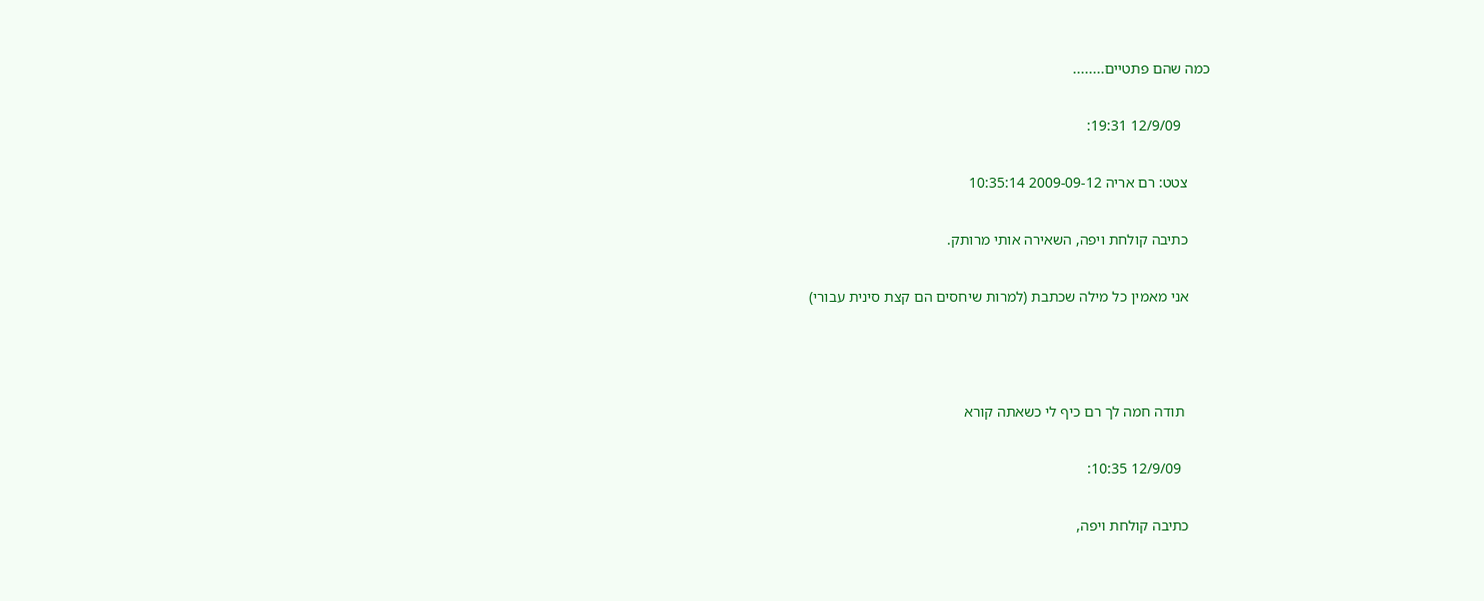כמה שהם פתטיים........

        12/9/09 19:31:

      צטט: רם אריה 2009-09-12 10:35:14

      כתיבה קולחת ויפה, השאירה אותי מרותק.

      אני מאמין כל מילה שכתבת (למרות שיחסים הם קצת סינית עבורי)



       תודה חמה לך רם כיף לי כשאתה קורא

        12/9/09 10:35:

      כתיבה קולחת ויפה,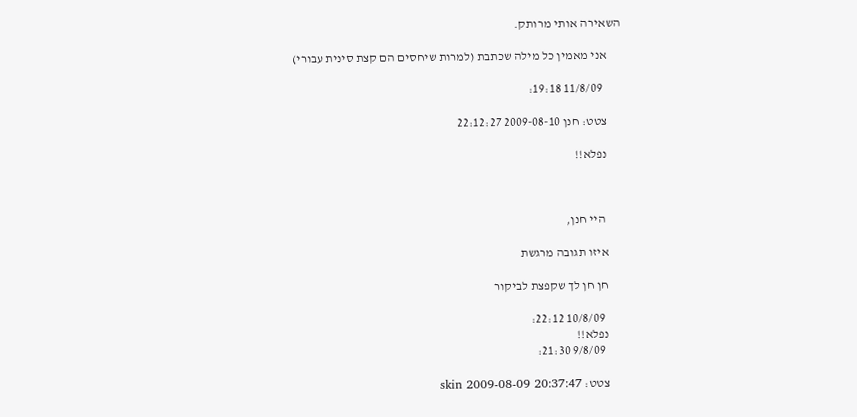השאירה אותי מרותק.

      אני מאמין כל מילה שכתבת (למרות שיחסים הם קצת סינית עבורי)

        11/8/09 19:18:

      צטט: חנן 2009-08-10 22:12:27

      נפלא!!



       היי חנן,

      איזו תגובה מרגשת

      חן חן לך שקפצת לביקור

        10/8/09 22:12:
      נפלא!!
        9/8/09 21:30:

      צטט: skin 2009-08-09 20:37:47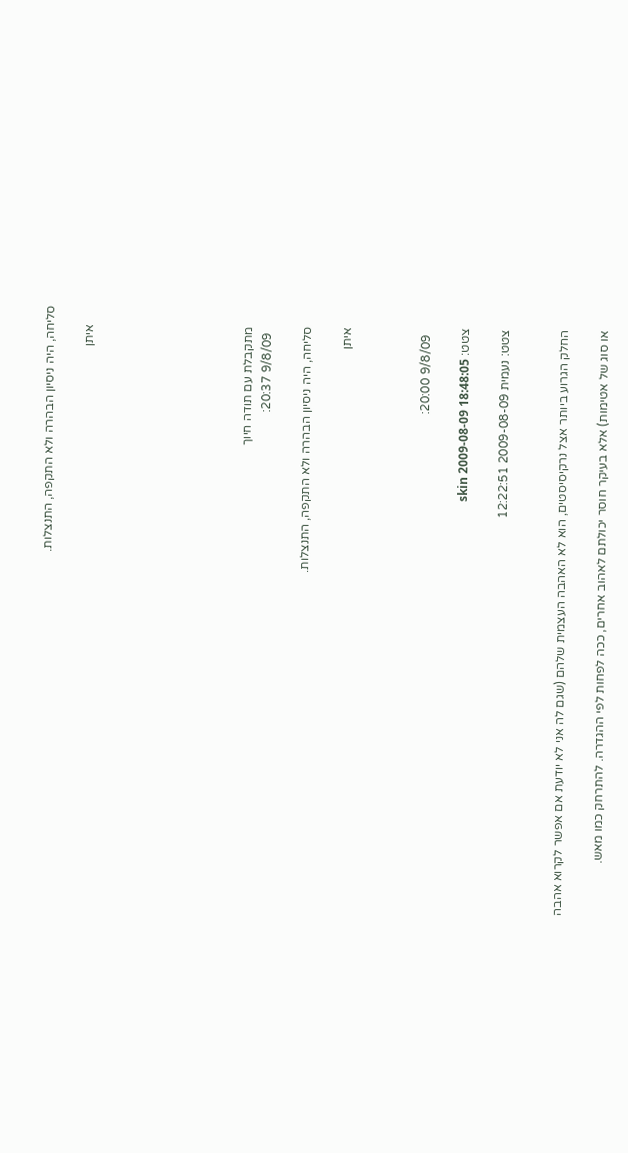סליחה, היה ניסיון הבהרה ולא התקפה, התנצלות.

      איתן







      מתקבלת עם תודה חיוך
        9/8/09 20:37:

      סליחה, היה ניסיון הבהרה ולא התקפה, התנצלות.

      איתן



        9/8/09 20:00:

      צטט: skin 2009-08-09 18:48:05

      צטט: נעמית 2009-08-09 12:22:51


      החלק הגרוע ביותר אצל נרקיסיסטים, הוא לא האהבה העצמית שלהם (שגם לה אני לא יודעת אם אפשר לקרוא אהבה

      או סוג של אטימות) אלא בעיקר חוסר יכולתם לאהוב אחרים, ככה לפחות לפי ההגדרה. להתרחק כמו מאש.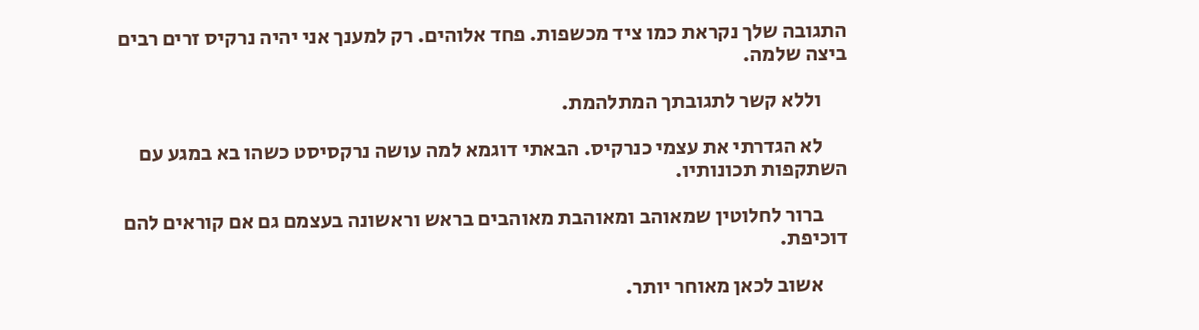התגובה שלך נקראת כמו ציד מכשפות. פחד אלוהים. רק למענך אני יהיה נרקיס זרים רבים ביצה שלמה.

      וללא קשר לתגובתך המתלהמת.

      לא הגדרתי את עצמי כנרקיס. הבאתי דוגמא למה עושה נרקסיסט כשהו בא במגע עם השתקפות תכונותיו.

      ברור לחלוטין שמאוהב ומאוהבת מאוהבים בראש וראשונה בעצמם גם אם קוראים להם דוכיפת.

      אשוב לכאן מאוחר יותר.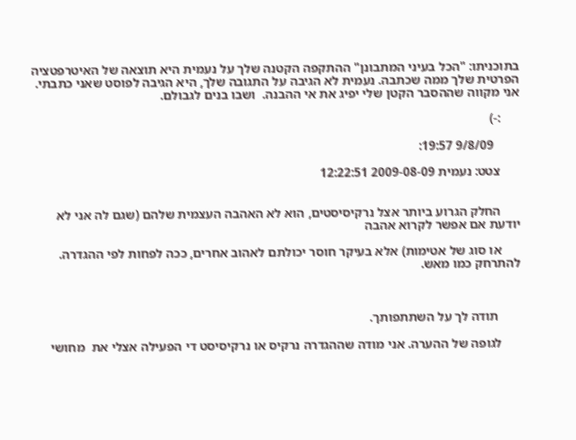בתוכניתו: "הכל בעיני המתבונן" ההתקפה הקטנה שלך על נעמית היא תוצאה של האיטרפטציה הפרטית שלך ממה שכתבה. נעמית לא הגיבה על התגובה שלך, היא הגיבה לפוסט שאני כתבתי. אני מקווה שההסבר הקטן שלי יפיג את אי ההבנה.  ושבו בנים לגבולם.

      :-)

        9/8/09 19:57:

      צטט: נעמית 2009-08-09 12:22:51


      החלק הגרוע ביותר אצל נרקיסיסטים, הוא לא האהבה העצמית שלהם (שגם לה אני לא יודעת אם אפשר לקרוא אהבה

      או סוג של אטימות) אלא בעיקר חוסר יכולתם לאהוב אחרים, ככה לפחות לפי ההגדרה. להתרחק כמו מאש.



       תודה לך על השתתפותך.

      לגופה של ההערה. אני מודה שההגדרה נרקיס או נרקיסיסט די הפעילה אצלי את  מחושי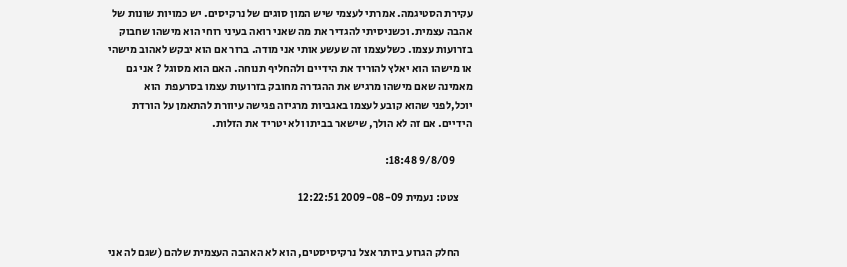עקירת הסטיגמה. אמרתי לעצמי שיש המון סוגים של נרקיסים. יש כמויות שונות של אהבה עצמית. וכשניסיתי להגדיר את מה שאני רואה בעיני רוחי הוא מישהו שחבוק בזרועות עצמו. כשלעצמו זה שעשע אותי אני מודה. ברור אם הוא יבקש לאהוב מישהי או מישהו הוא יאלץ להוריד את הידיים ולהחליף תנוחה. האם הוא מסוגל ? אני גם מאמינה שאם מישהו מרגיש את ההגדרה מחובק בזרועות עצמו בסרעפת  הוא יוכל,לפני שהוא קובע לעצמו באגביות מרגיזה פגישה עיוורת להתאמן על הורדת הידיים. אם זה לא הולך, שישאר בביתו ולא יטריד את הזלות.

        9/8/09 18:48:

      צטט: נעמית 2009-08-09 12:22:51


      החלק הגרוע ביותר אצל נרקיסיסטים, הוא לא האהבה העצמית שלהם (שגם לה אני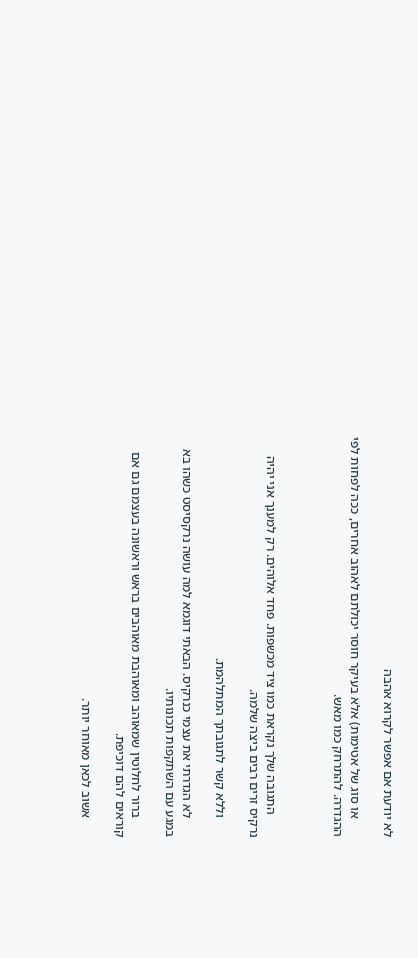לא יודעת אם אפשר לקרוא אהבה

      או סוג של אטימות) אלא בעיקר חוסר יכולתם לאהוב אחרים, ככה לפחות לפי ההגדרה. להתרחק כמו מאש.



       התגובה שלך נקראת כמו ציד מכשפות. פחד אלוהים. רק למענך אני יהיה נרקיס זרים רבים ביצה שלמה.

      וללא קשר לתגובתך המתלהמת.

      לא הגדרתי את עצמי כנרקיס. הבאתי דוגמא למה עושה נרקסיסט כשהו בא במגע עם השתקפות תכונותיו.

      ברור לחלוטין שמאוהב ומאוהבת מאוהבים בראש וראשונה בעצמם גם אם קוראים להם דוכיפת.

      אשוב לכאן מאוחר יותר.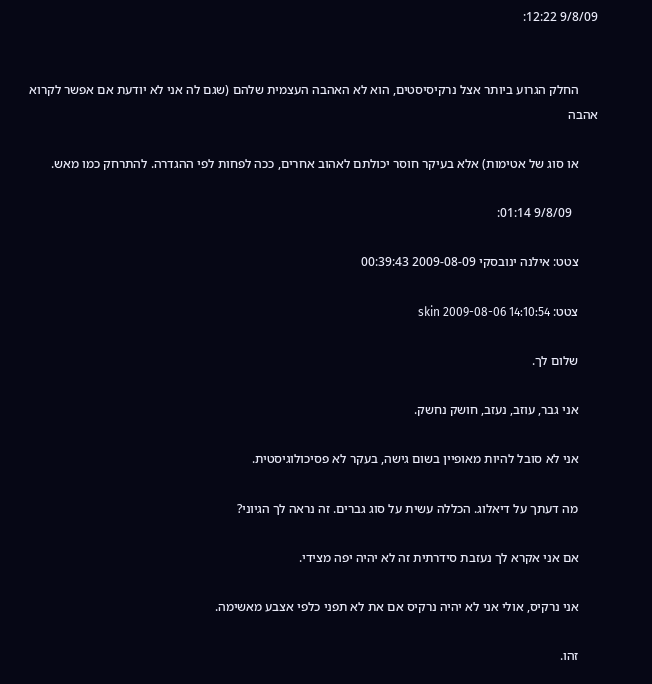9/8/09 12:22:


      החלק הגרוע ביותר אצל נרקיסיסטים, הוא לא האהבה העצמית שלהם (שגם לה אני לא יודעת אם אפשר לקרוא אהבה

      או סוג של אטימות) אלא בעיקר חוסר יכולתם לאהוב אחרים, ככה לפחות לפי ההגדרה. להתרחק כמו מאש.

        9/8/09 01:14:

      צטט: אילנה ינובסקי 2009-08-09 00:39:43

      צטט: skin 2009-08-06 14:10:54

      שלום לך.

      אני גבר, עוזב, נעזב, חושק נחשק.

      אני לא סובל להיות מאופיין בשום גישה, בעקר לא פסיכולוגיסטית.

      מה דעתך על דיאלוג. הכללה עשית על סוג גברים. זה נראה לך הגיוני?

      אם אני אקרא לך נעזבת סידרתית זה לא יהיה יפה מצידי.

      אני נרקיס, אולי אני לא יהיה נרקיס אם את לא תפני כלפי אצבע מאשימה.

      זהו.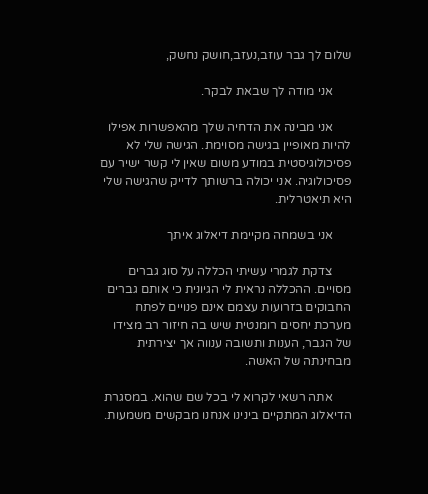שלום לך גבר עוזב,נעזב,חושק נחשק,

      אני מודה לך שבאת לבקר.

      אני מבינה את הדחיה שלך מהאפשרות אפילו להיות מאופיין בגישה מסוימת. הגישה שלי לא פסיכולוגיסטית במודע משום שאין לי קשר ישיר עם פסיכולוגיה. אני יכולה ברשותך לדייק שהגישה שלי היא תיאטרלית.

      אני בשמחה מקיימת דיאלוג איתך

      צדקת לגמרי עשיתי הכללה על סוג גברים מסויים. ההכללה נראית לי הגיונית כי אותם גברים החבוקים בזרועות עצמם אינם פנויים לפתח מערכת יחסים רומנטית שיש בה חיזור רב מצידו של הגבר, הענות ותשובה ענווה אך יצירתית מבחינתה של האשה.

      אתה רשאי לקרוא לי בכל שם שהוא. במסגרת הדיאלוג המתקיים בינינו אנחנו מבקשים משמעות.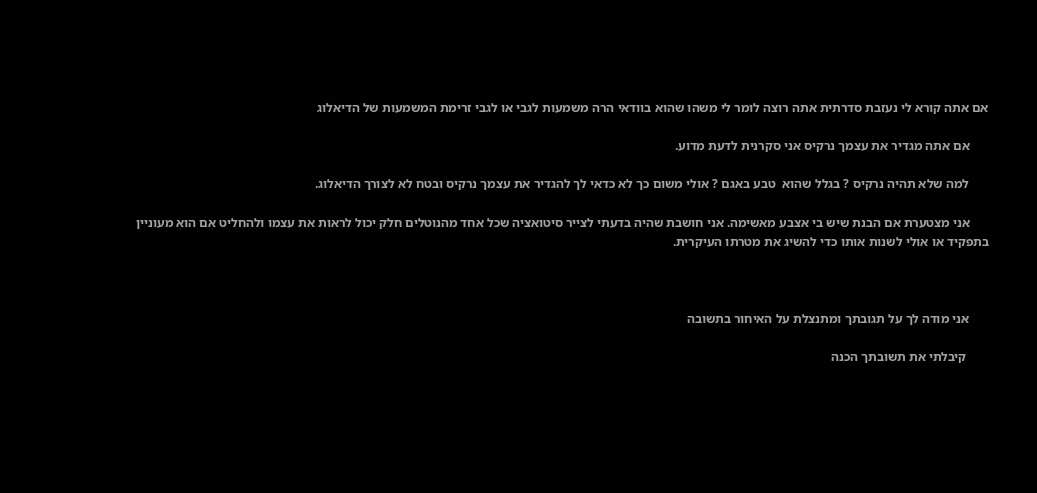אם אתה קורא לי נעזבת סדרתית אתה רוצה לומר לי משהו שהוא בוודאי הרה משמעות לגבי או לגבי זרימת המשמעות של הדיאלוג

      אם אתה מגדיר את עצמך נרקיס אני סקרנית לדעת מדוע.

      למה שלא תהיה נרקיס ? בגלל שהוא  טבע באגם ? אולי משום כך לא כדאי לך להגדיר את עצמך נרקיס ובטח לא לצורך הדיאלוג.

      אני מצטערת אם הבנת שיש בי אצבע מאשימה. אני חושבת שהיה בדעתי לצייר סיטואציה שכל אחד מהנוטלים חלק יכול לראות את עצמו ולהחליט אם הוא מעוניין בתפקיד או אולי לשנות אותו כדי להשיג את מטרתו העיקרית.



      אני מודה לך על תגובתך ומתנצלת על האיחור בתשובה

       קיבלתי את תשובתך הכנה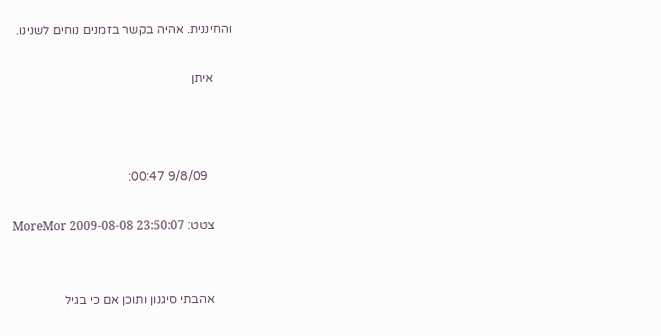והחיננית. אהיה בקשר בזמנים נוחים לשנינו.

      איתן



        9/8/09 00:47:

      צטט: MoreMor 2009-08-08 23:50:07


      אהבתי סיגנון ותוכן אם כי בגיל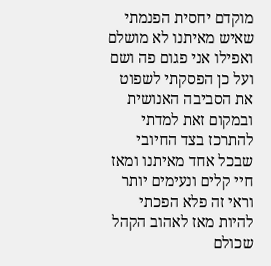מוקדם יחסית הפנמתי שאיש מאיתנו לא מושלם ואפילו אני פגום פה ושם ועל כן הפסקתי לשפוט את הסביבה האנושית ובמקום זאת למדתי להתרכז בצד החיובי שבכל אחד מאיתנו ומאז חיי קלים ונעימים יותר וראי זה פלא הפכתי להיות מאז לאהוב הקהל שכולם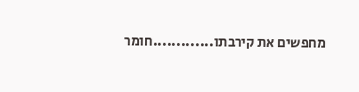מחפשים את קירבתו.............חומר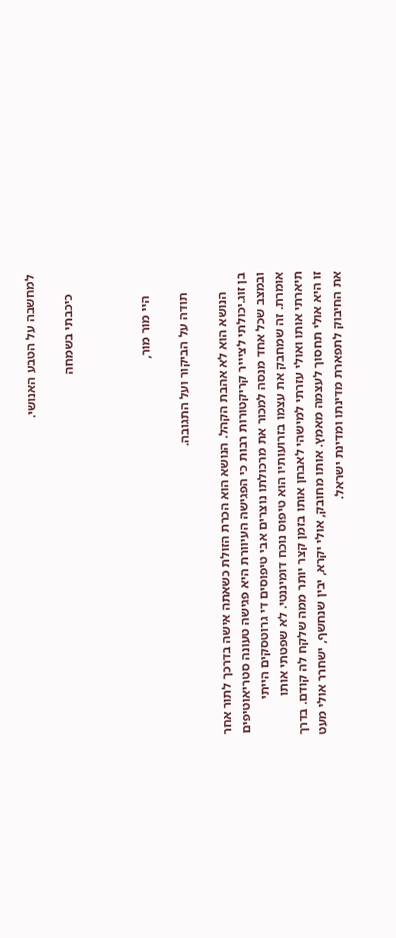למחשבה על הטבע האנושי.

      כיכבתי בשמחה



       היי מור מור,

      תודה על הביקור ועל התגובה.

      הנושא הוא לא אהבת הקהל. הנושא הוא הכרת הזולת כשאתה אישה בדרכך לתור אחר בן זוג.יכולתי לציייר קריקטורות רבות כי הפגישה העיוורת היא פגישה טעונה סטריאוטיפים ובמצב שכל אחד מנסה למכור את מרכולתו נוצרים אבי טיפוסים די גרוטסקים הייתי אומרת. זה שמחבק את עצמו בזרועותיו הוא טיפוס נוכח דומיננטי. לא שפטתי אותו תיארתי אותו ואולי עזרתי למישהי לאבחן אותו בזמן קצר יותר ממה שלקח לה קודם. בדרך זו היא אולי תחסוך לעצמה מאמץ. אותו מחובק, אולי יקרא, יבין שנחשף, ישחרר אולי מעט את החיבוק לתפארת מדינתו ומדינת ישראל.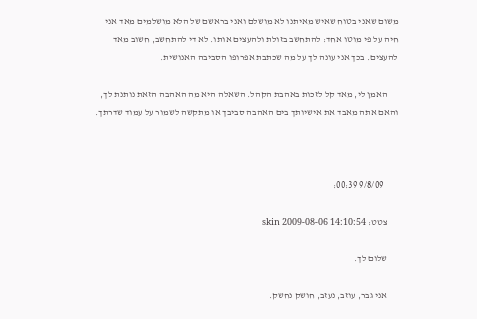משום שאני בטוח שאיש מאיתנו לא מושלם ואני בראשם של הלא מושלמים מאד אני חיה על פי מוטו אחד: להתחשב בזולת ולהעצים אותו. לא די להתחשב, חשוב מאד להעצים. בכך אני עונה לך על מה שכתבת אפרופו הסביבה האנושית.

      האמן לי, מאד קל לזכות באהבת הקהל. השאלה היא מה האהבה הזאת נותנת לך, והאם אתה מאבד את אישיותך בים האהבה סביבך או מתקשה לשמור על עמוד שדרתך.



        9/8/09 00:39:

      צטט: skin 2009-08-06 14:10:54

      שלום לך.

      אני גבר, עוזב, נעזב, חושק נחשק.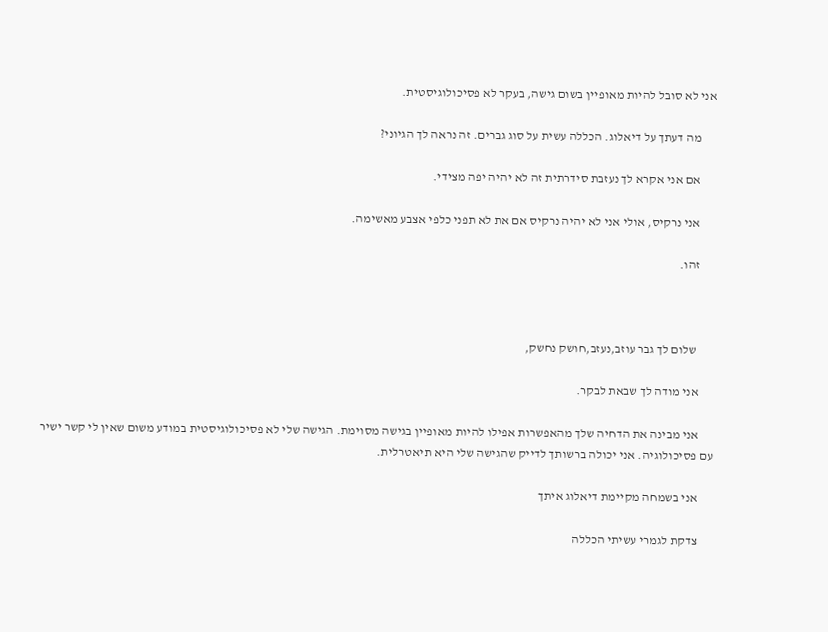אני לא סובל להיות מאופיין בשום גישה, בעקר לא פסיכולוגיסטית.

      מה דעתך על דיאלוג. הכללה עשית על סוג גברים. זה נראה לך הגיוני?

      אם אני אקרא לך נעזבת סידרתית זה לא יהיה יפה מצידי.

      אני נרקיס, אולי אני לא יהיה נרקיס אם את לא תפני כלפי אצבע מאשימה.

      זהו.



       שלום לך גבר עוזב,נעזב,חושק נחשק,

      אני מודה לך שבאת לבקר.

      אני מבינה את הדחיה שלך מהאפשרות אפילו להיות מאופיין בגישה מסוימת. הגישה שלי לא פסיכולוגיסטית במודע משום שאין לי קשר ישיר עם פסיכולוגיה. אני יכולה ברשותך לדייק שהגישה שלי היא תיאטרלית.

      אני בשמחה מקיימת דיאלוג איתך

      צדקת לגמרי עשיתי הכללה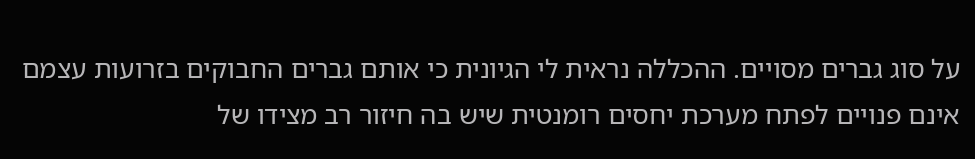על סוג גברים מסויים. ההכללה נראית לי הגיונית כי אותם גברים החבוקים בזרועות עצמם אינם פנויים לפתח מערכת יחסים רומנטית שיש בה חיזור רב מצידו של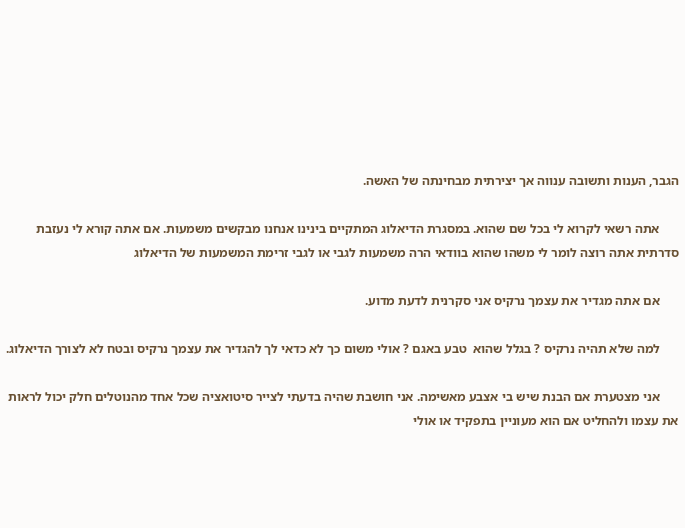הגבר, הענות ותשובה ענווה אך יצירתית מבחינתה של האשה.

      אתה רשאי לקרוא לי בכל שם שהוא. במסגרת הדיאלוג המתקיים בינינו אנחנו מבקשים משמעות. אם אתה קורא לי נעזבת סדרתית אתה רוצה לומר לי משהו שהוא בוודאי הרה משמעות לגבי או לגבי זרימת המשמעות של הדיאלוג

      אם אתה מגדיר את עצמך נרקיס אני סקרנית לדעת מדוע.

      למה שלא תהיה נרקיס ? בגלל שהוא  טבע באגם ? אולי משום כך לא כדאי לך להגדיר את עצמך נרקיס ובטח לא לצורך הדיאלוג.

      אני מצטערת אם הבנת שיש בי אצבע מאשימה. אני חושבת שהיה בדעתי לצייר סיטואציה שכל אחד מהנוטלים חלק יכול לראות את עצמו ולהחליט אם הוא מעוניין בתפקיד או אולי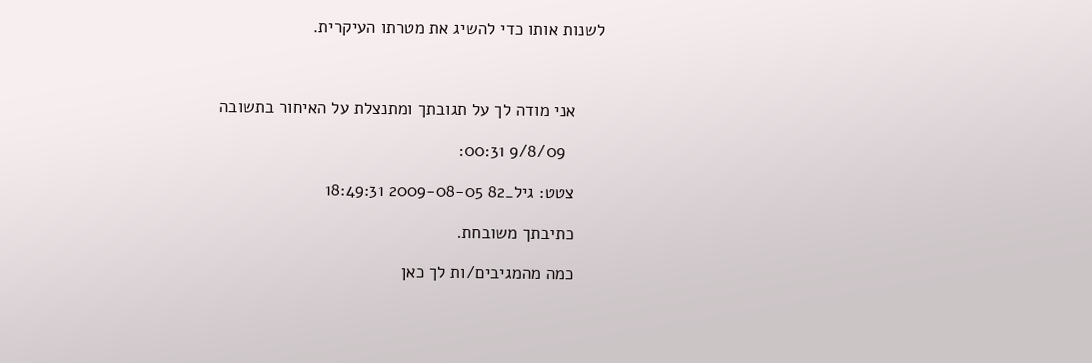לשנות אותו כדי להשיג את מטרתו העיקרית.



      אני מודה לך על תגובתך ומתנצלת על האיחור בתשובה

        9/8/09 00:31:

      צטט: גיל_82 2009-08-05 18:49:31

      כתיבתך משובחת.

      כמה מהמגיבים/ות לך כאן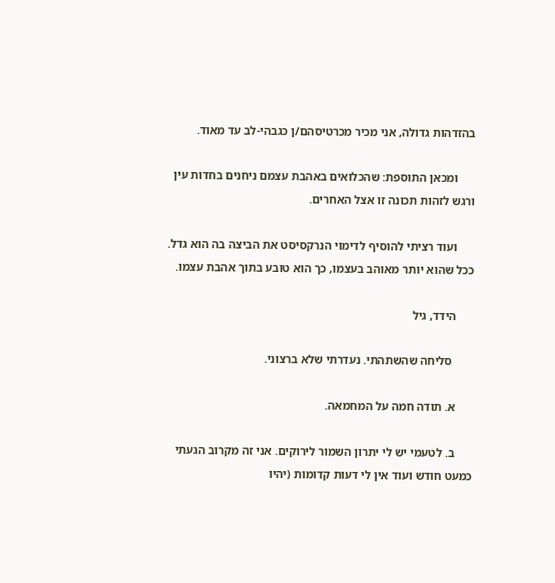בהזדהות גדולה, אני מכיר מכרטיסהם/ן כגבהי-לב עד מאוד.

      ומכאן התוספת: שהכלואים באהבת עצמם ניחנים בחדות עין ורגש לזהות תכונה זו אצל האחרים.

      ועוד רציתי להוסיף לדימוי הנרקסיסט את הביצה בה הוא גדל. ככל שהוא יותר מאוהב בעצמו, כך הוא טובע בתוך אהבת עצמו.

      הידד, גיל

       סליחה שהשתהתי. נעדרתי שלא ברצוני.

      א. תודה חמה על המחמאה.

      ב. לטעמי יש לי יתרון השמור לירוקים. אני זה מקרוב הגעתי כמעט חודש ועוד אין לי דעות קדומות (יהיו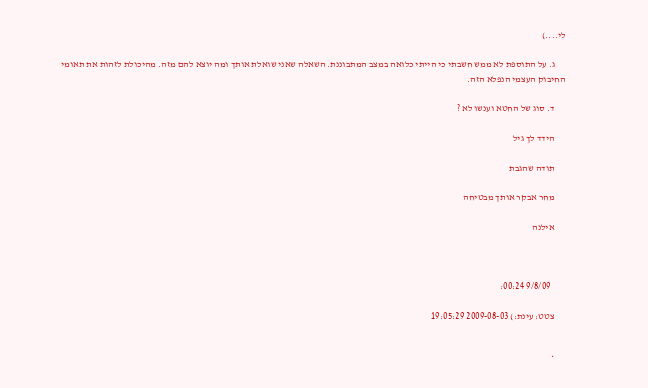לי....)

      ג. על התוספת לא ממש חשבתי כי הייתי כלואה במצב המתבוננת. השאלה שאני שואלת אותך ומה יוצא להם מזה. מהיכולת לזהות את תאומי החיבוק העצמי הנפלא הזה.

      ד. סוג של החטא וענשו לא ?

      הידד לך גיל

      תודה שהגבת

      מחר אבקר אותך מבטיחה

      אילנה



        9/8/09 00:24:

      צטט: עינת:) 2009-08-03 19:05:29


      *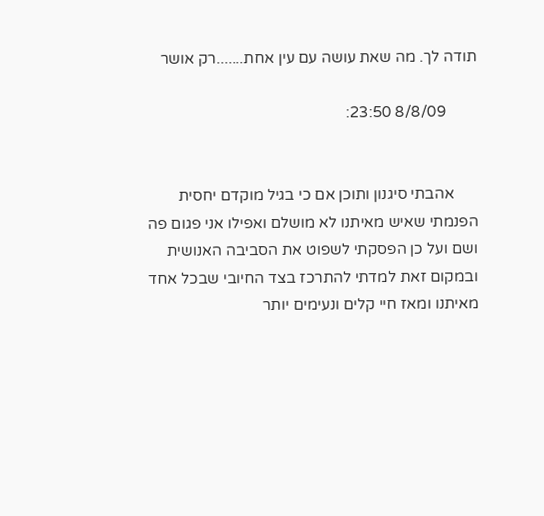תודה לך. מה שאת עושה עם עין אחת.......רק אושר

        8/8/09 23:50:


      אהבתי סיגנון ותוכן אם כי בגיל מוקדם יחסית הפנמתי שאיש מאיתנו לא מושלם ואפילו אני פגום פה ושם ועל כן הפסקתי לשפוט את הסביבה האנושית ובמקום זאת למדתי להתרכז בצד החיובי שבכל אחד מאיתנו ומאז חיי קלים ונעימים יותר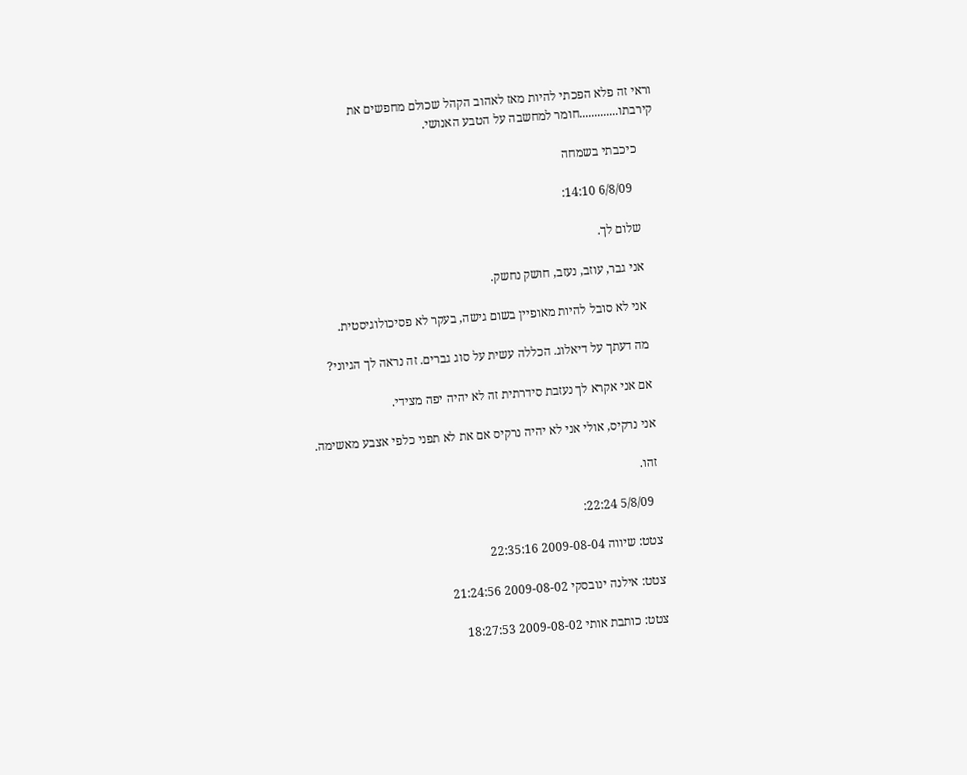וראי זה פלא הפכתי להיות מאז לאהוב הקהל שכולם מחפשים את קירבתו.............חומר למחשבה על הטבע האנושי.

      כיכבתי בשמחה

        6/8/09 14:10:

      שלום לך.

      אני גבר, עוזב, נעזב, חושק נחשק.

      אני לא סובל להיות מאופיין בשום גישה, בעקר לא פסיכולוגיסטית.

      מה דעתך על דיאלוג. הכללה עשית על סוג גברים. זה נראה לך הגיוני?

      אם אני אקרא לך נעזבת סידרתית זה לא יהיה יפה מצידי.

      אני נרקיס, אולי אני לא יהיה נרקיס אם את לא תפני כלפי אצבע מאשימה.

      זהו.

        5/8/09 22:24:

      צטט: שיווה 2009-08-04 22:35:16

      צטט: אילנה ינובסקי 2009-08-02 21:24:56

      צטט: כותבת אותי 2009-08-02 18:27:53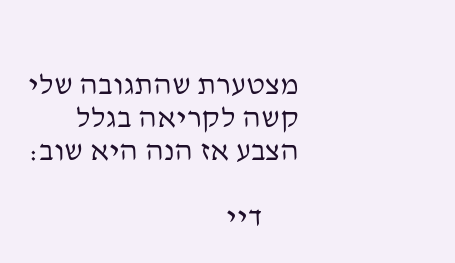מצטערת שהתגובה שלי קשה לקריאה בגלל הצבע אז הנה היא שוב:

      דיי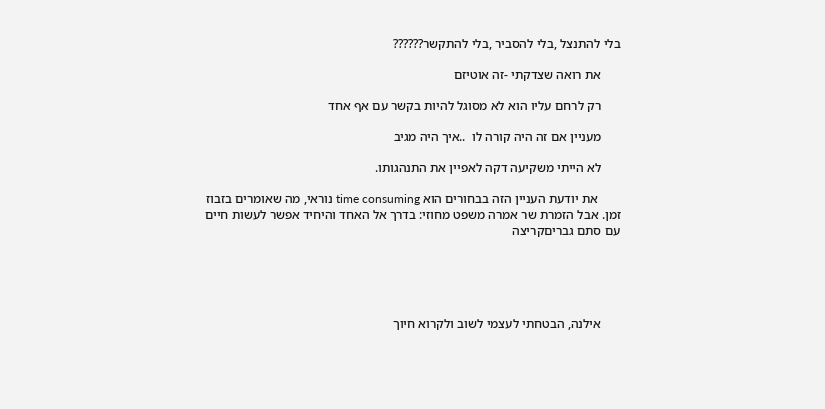בלי להתנצל ,בלי להסביר ,בלי להתקשר??????

      את רואה שצדקתי -זה אוטיזם

      רק לרחם עליו הוא לא מסוגל להיות בקשר עם אף אחד

      מעניין אם זה היה קורה לו  ..איך היה מגיב

      לא הייתי משקיעה דקה לאפיין את התנהגותו.

       את יודעת העניין הזה בבחורים הוא time consuming נוראי, מה שאומרים בזבוז זמן. אבל הזמרת שר אמרה משפט מחוזי: בדרך אל האחד והיחיד אפשר לעשות חיים עם סתם גבריםקריצה





      אילנה, הבטחתי לעצמי לשוב ולקרוא חיוך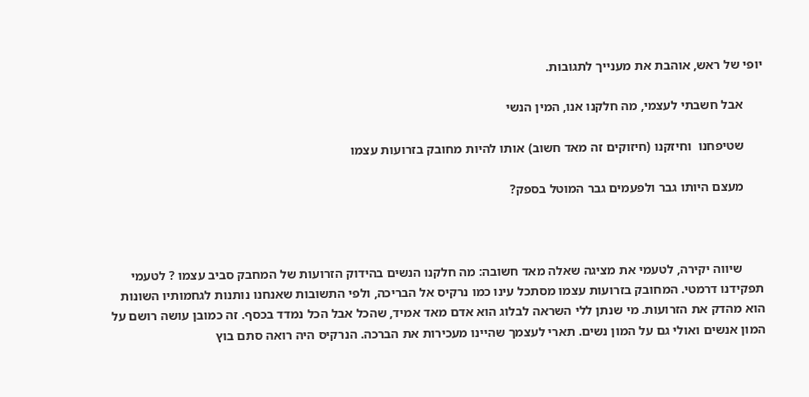יופי של ראש, אוהבת את מענייך לתגובות.

      אבל חשבתי לעצמי, מה חלקנו אנו, המין הנשי

      שטיפחנו  וחיזקנו (חיזוקים זה מאד חשוב) אותו להיות מחובק בזרועות עצמו

      מעצם היותו גבר ולפעמים גבר המוטל בספק?



       שיווה יקירה, לטעמי את מציגה שאלה מאד חשובה: מה חלקנו הנשים בהידוק הזרועות של המחבק סביב עצמו ? לטעמי תפקידנו דרמטי. המחובק בזרועות עצמו מסתכל עינו כמו נרקיס אל הבריכה, ולפי התשובות שאנחנו נותנות לגחמותיו השונות הוא מהדק את הזרועות. מי שנתן ללי השראה לבלוג הוא אדם מאד אמיד, שהכל אבל הכל נמדד בכסף. זה כמובן עושה רושם על המון אנשים ואולי גם על המון נשים. תארי לעצמך שהיינו מעכירות את הברכה. הנרקיס היה רואה סתם בוץ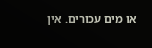או מים עכורים. אין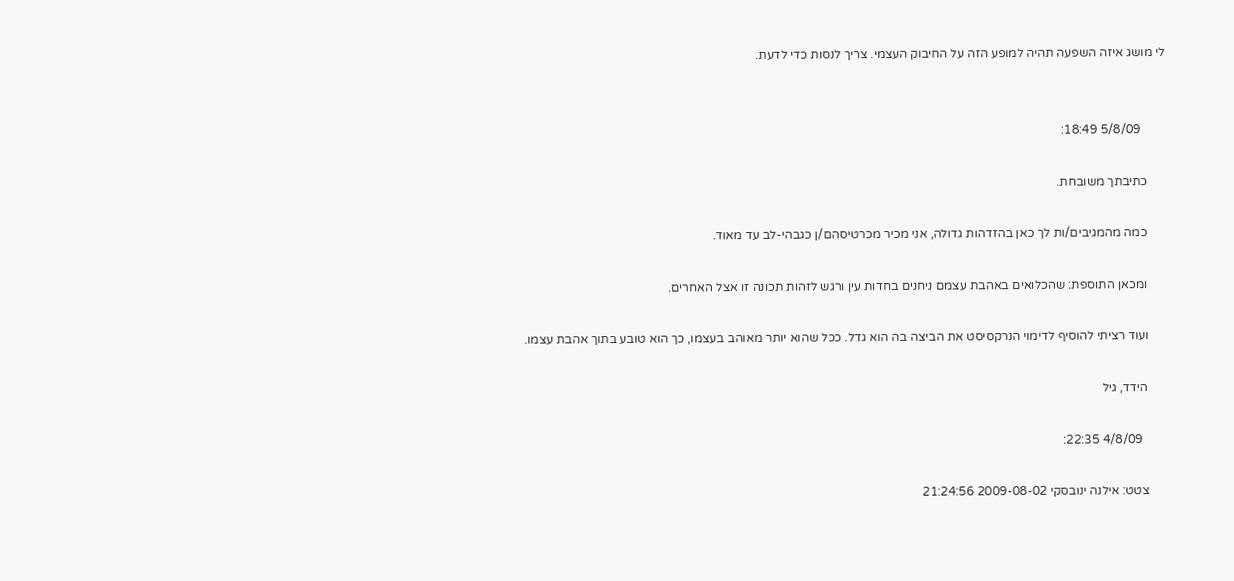לי מושג איזה השפעה תהיה למופע הזה על החיבוק העצמי. צריך לנסות כדי לדעת.


        5/8/09 18:49:

      כתיבתך משובחת.

      כמה מהמגיבים/ות לך כאן בהזדהות גדולה, אני מכיר מכרטיסהם/ן כגבהי-לב עד מאוד.

      ומכאן התוספת: שהכלואים באהבת עצמם ניחנים בחדות עין ורגש לזהות תכונה זו אצל האחרים.

      ועוד רציתי להוסיף לדימוי הנרקסיסט את הביצה בה הוא גדל. ככל שהוא יותר מאוהב בעצמו, כך הוא טובע בתוך אהבת עצמו.

      הידד, גיל

        4/8/09 22:35:

      צטט: אילנה ינובסקי 2009-08-02 21:24:56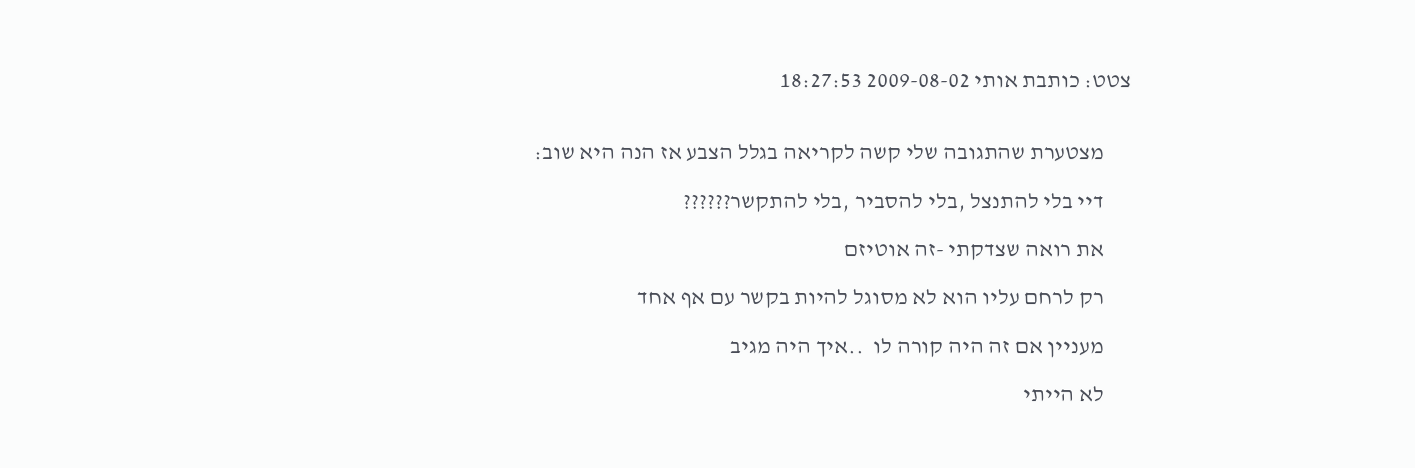צטט: כותבת אותי 2009-08-02 18:27:53


      מצטערת שהתגובה שלי קשה לקריאה בגלל הצבע אז הנה היא שוב:

      דיי בלי להתנצל ,בלי להסביר ,בלי להתקשר??????

      את רואה שצדקתי -זה אוטיזם

      רק לרחם עליו הוא לא מסוגל להיות בקשר עם אף אחד

      מעניין אם זה היה קורה לו  ..איך היה מגיב

      לא הייתי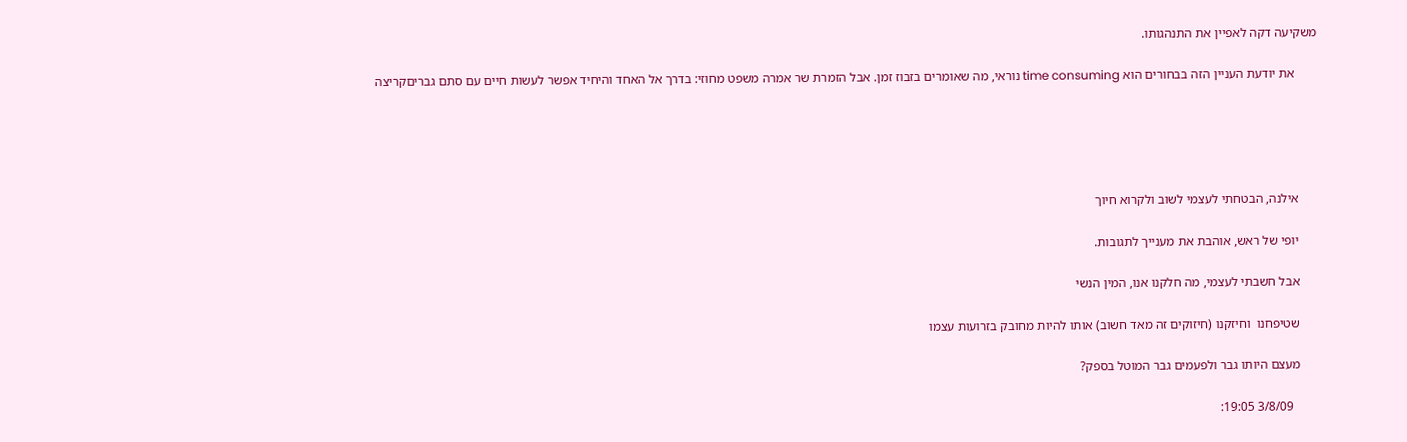משקיעה דקה לאפיין את התנהגותו.

       את יודעת העניין הזה בבחורים הוא time consuming נוראי, מה שאומרים בזבוז זמן. אבל הזמרת שר אמרה משפט מחוזי: בדרך אל האחד והיחיד אפשר לעשות חיים עם סתם גבריםקריצה





      אילנה, הבטחתי לעצמי לשוב ולקרוא חיוך

      יופי של ראש, אוהבת את מענייך לתגובות.

      אבל חשבתי לעצמי, מה חלקנו אנו, המין הנשי

      שטיפחנו  וחיזקנו (חיזוקים זה מאד חשוב) אותו להיות מחובק בזרועות עצמו

      מעצם היותו גבר ולפעמים גבר המוטל בספק?

        3/8/09 19:05: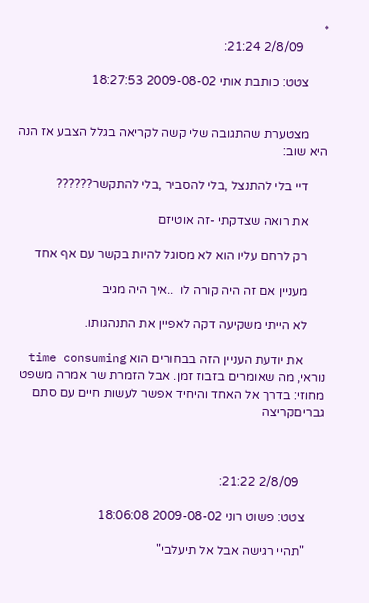*
        2/8/09 21:24:

      צטט: כותבת אותי 2009-08-02 18:27:53


      מצטערת שהתגובה שלי קשה לקריאה בגלל הצבע אז הנה היא שוב:

      דיי בלי להתנצל ,בלי להסביר ,בלי להתקשר??????

      את רואה שצדקתי -זה אוטיזם

      רק לרחם עליו הוא לא מסוגל להיות בקשר עם אף אחד

      מעניין אם זה היה קורה לו  ..איך היה מגיב

      לא הייתי משקיעה דקה לאפיין את התנהגותו.

       את יודעת העניין הזה בבחורים הוא time consuming נוראי, מה שאומרים בזבוז זמן. אבל הזמרת שר אמרה משפט מחוזי: בדרך אל האחד והיחיד אפשר לעשות חיים עם סתם גבריםקריצה



        2/8/09 21:22:

      צטט: פשוט רוני 2009-08-02 18:06:08

      "תהיי רגישה אבל אל תיעלבי"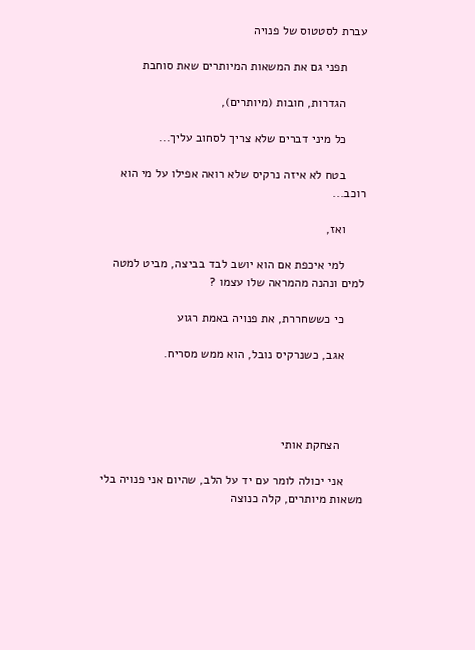עברת לסטטוס של פנויה

      תפני גם את המשאות המיותרים שאת סוחבת

      הגדרות, חובות (מיותרים),

      כל מיני דברים שלא צריך לסחוב עליך...

      בטח לא איזה נרקיס שלא רואה אפילו על מי הוא רוכב...

      ואז,

      למי איכפת אם הוא יושב לבד בביצה, מביט למטה למים ונהנה מהמראה שלו עצמו ?

      כי כששחררת, את פנויה באמת רגוע

      אגב, כשנרקיס נובל, הוא ממש מסריח.




       הצחקת אותי

      אני יכולה לומר עם יד על הלב, שהיום אני פנויה בלי משאות מיותרים, קלה כנוצה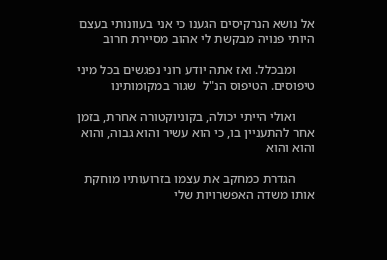אל נושא הנרקיסים הגענו כי אני בעוונותי בעצם היותי פנויה מבקשת לי אהוב מסיירת חרוב

      ומבכלל. ואז אתה יודע רוני נפגשים בכל מיני טיפוסים. הטיפוס הנ"ל  שגור במקומותינו

      ואולי הייתי יכולה, בקוניוקטורה אחרת, בזמן אחר להתעניין בו, כי הוא עשיר והוא גבוה, והוא והוא והוא

      הגדרת כמחקב את עצמו בזרועותיו מוחקת אותו משדה האפשרויות שלי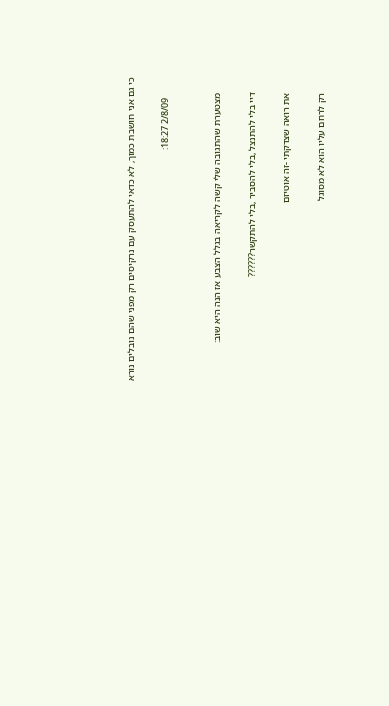כי גם אני חושבת כמוך, לא כדאי להתעסק עם נרקיסים רק מפני שהם נובלים נורא

        2/8/09 18:27:


      מצטערת שהתגובה שלי קשה לקריאה בגלל הצבע אז הנה היא שוב:

      דיי בלי להתנצל ,בלי להסביר ,בלי להתקשר??????

      את רואה שצדקתי -זה אוטיזם

      רק לרחם עליו הוא לא מסוגל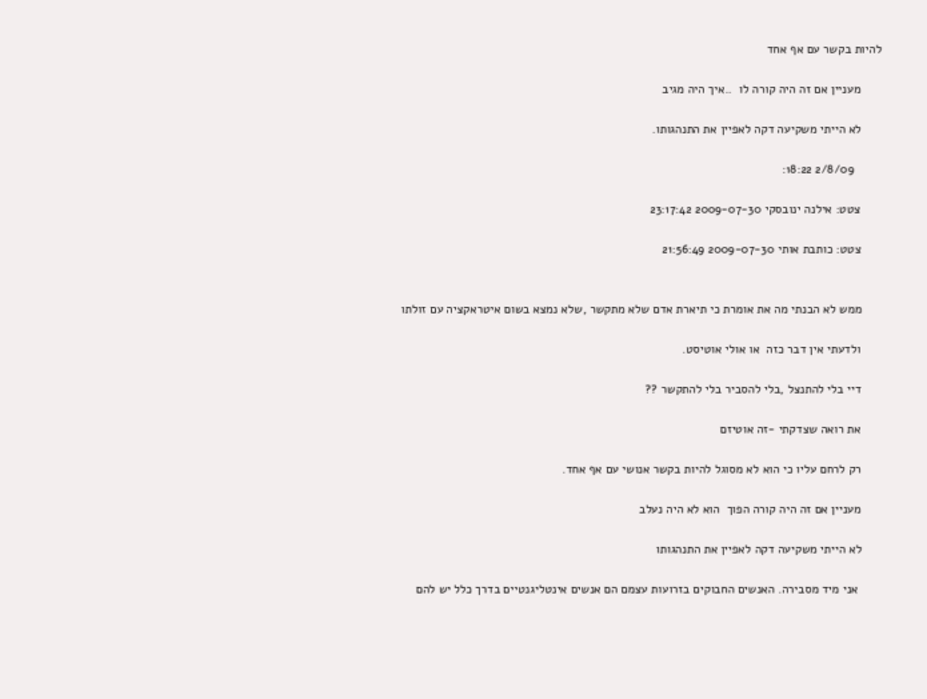להיות בקשר עם אף אחד

      מעניין אם זה היה קורה לו  ..איך היה מגיב

      לא הייתי משקיעה דקה לאפיין את התנהגותו.

        2/8/09 18:22:

      צטט: אילנה ינובסקי 2009-07-30 23:17:42

      צטט: כותבת אותי 2009-07-30 21:56:49


      ממש לא הבנתי מה את אומרת כי תיארת אדם שלא מתקשר ,שלא נמצא בשום איטראקציה עם זולתו

      ולדעתי אין דבר כזה  או אולי אוטיסט.

      דיי בלי להתנצל ,בלי להסביר בלי להתקשר ??

      את רואה שצדקתי -זה אוטיזם

      רק לרחם עליו כי הוא לא מסוגל להיות בקשר אנושי עם אף אחד.

      מעניין אם זה היה קורה הפוך  הוא לא היה נעלב

      לא הייתי משקיעה דקה לאפיין את התנהגותו

       אני מיד מסבירה. האנשים החבוקים בזרועות עצמם הם אנשים אינטליגנטיים בדרך כלל יש להם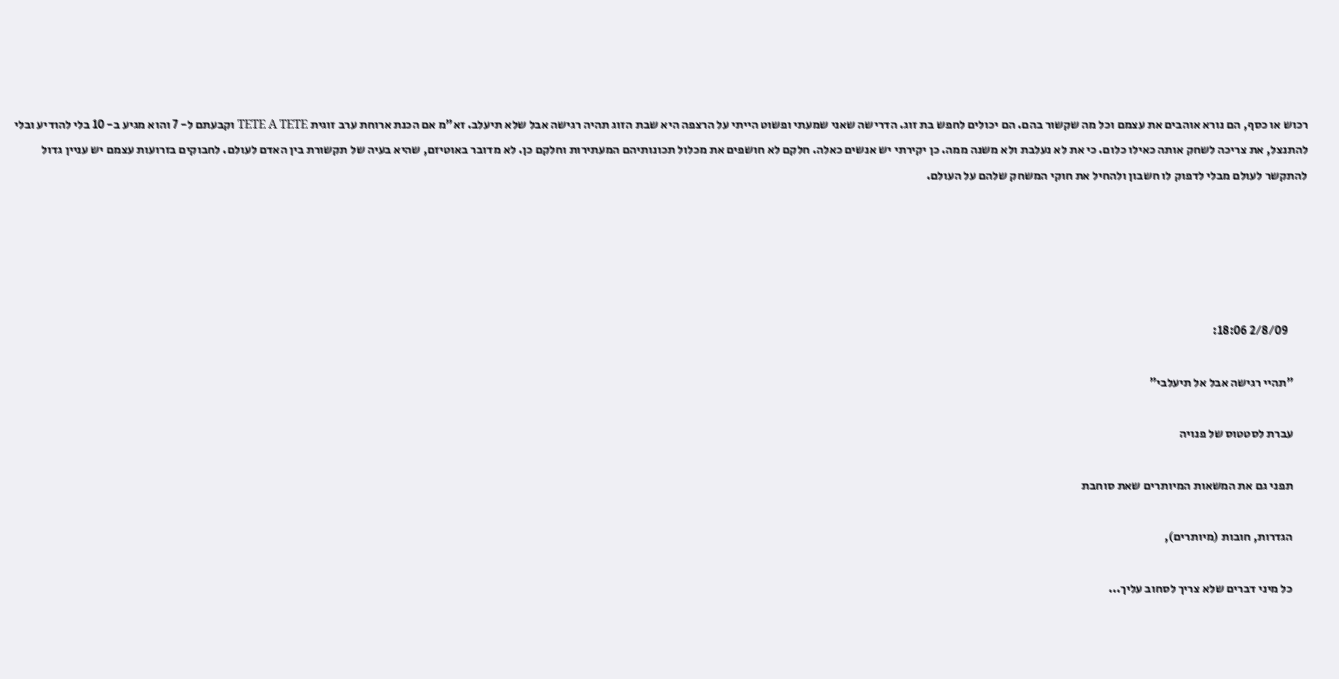רכוש או כסף, הם נורא אוהבים את עצמם וכל מה שקשור בהם. הם יכולים לחפש בת זוג. הדרישה שאני שמעתי ופשוט הייתי על הרצפה היא שבת הזוג תהיה רגישה אבל שלא תיעלב. זא"מ אם הכנת ארוחת ערב זוגית TETE A TETE וקבעתם ל- 7 והוא מגיע ב- 10 בלי להודיע ובלי להתנצל, את צריכה לשחק אותה כאילו כלום. כי את לא נעלבת ולא משנה ממה. כן יקירתי יש אנשים כאלה. חלקם לא חושפים את מכלול תכונותיהם המעתירות וחלקם כן. לא מדובר באוטיזם, שהיא בעיה של תקשורת בין האדם לעולם. לחבוקים בזרועות עצמם יש עניין גדול להתקשר לעולם מבלי לדפוק לו חשבון ולהחיל את חוקי המשחק שלהם על העולם.





        2/8/09 18:06:

      "תהיי רגישה אבל אל תיעלבי"

      עברת לסטטוס של פנויה

      תפני גם את המשאות המיותרים שאת סוחבת

      הגדרות, חובות (מיותרים),

      כל מיני דברים שלא צריך לסחוב עליך...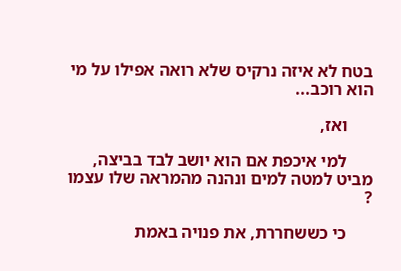בטח לא איזה נרקיס שלא רואה אפילו על מי הוא רוכב...

      ואז,

      למי איכפת אם הוא יושב לבד בביצה, מביט למטה למים ונהנה מהמראה שלו עצמו ?

      כי כששחררת, את פנויה באמת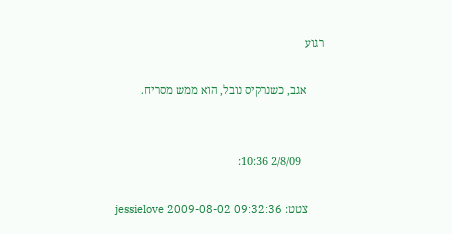רגוע

      אגב, כשנרקיס נובל, הוא ממש מסריח.


        2/8/09 10:36:

      צטט: jessielove 2009-08-02 09:32:36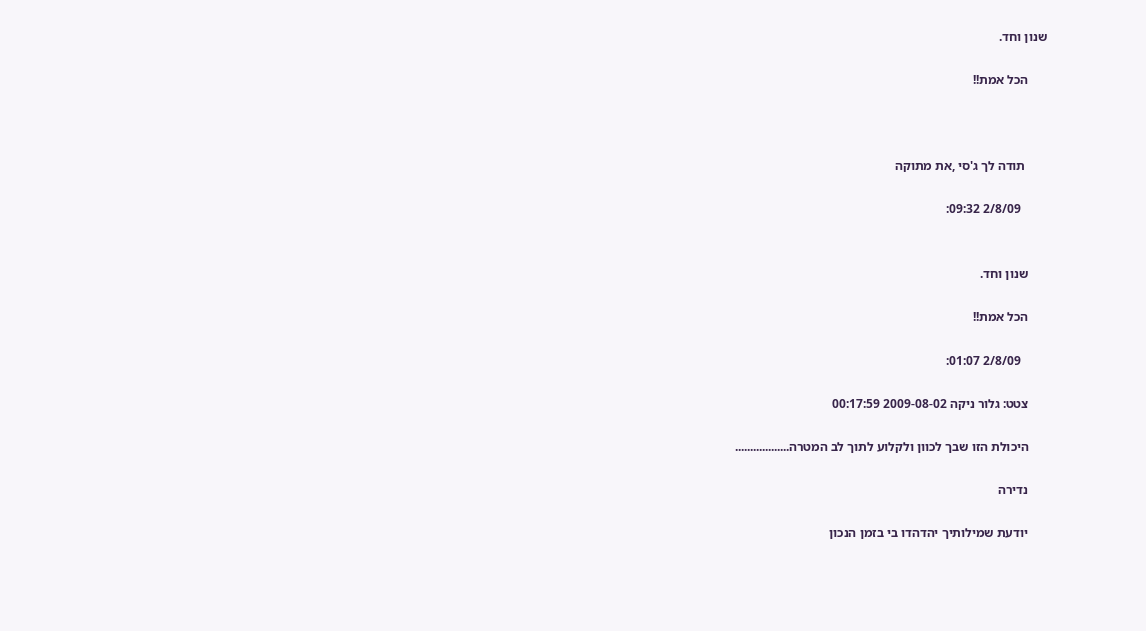שנון וחד.

      הכל אמת!!



       תודה לך ג'סי ,את מתוקה

        2/8/09 09:32:


      שנון וחד.

      הכל אמת!!

        2/8/09 01:07:

      צטט: גלור ניקה 2009-08-02 00:17:59

      היכולת הזו שבך לכוון ולקלוע לתוך לב המטרה..................

      נדירה

      יודעת שמילותיך יהדהדו בי בזמן הנכון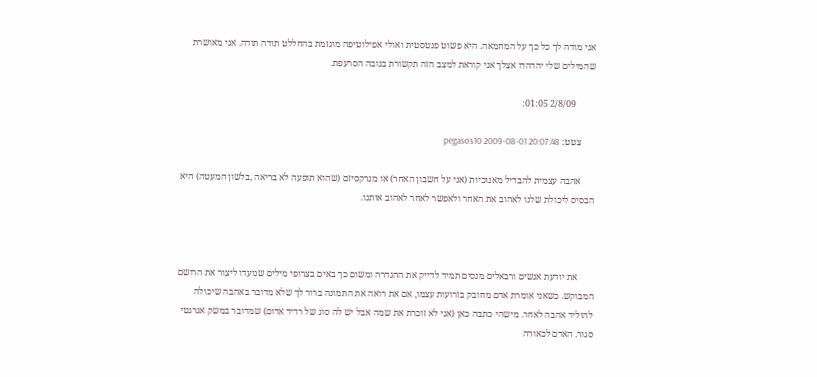אני מודה לך כל כך על המחמאה. היא פשוט פנטסטית ואולי אפילוטיפה מוגזמת בהחללט תודה תודה. אני מאושרת שהמילים שלי יהדהדו אצלך אני קוראת למצב הזה תקשורת בגובה הסרעפת.

        2/8/09 01:05:

      צטט: pegasos10 2009-08-01 20:07:48

      אהבה עצמית להבדיל מאנוכיות (אני על חשבון האחר) או מנרקסיזם (שהוא תופעה לא בריאה ,בלשון המעטה) היא הבסיס ליכולת שלנו לאהוב את האחר ולאפשר לאחר לאהוב אותנו.



       את יודעת אנשים ורבאלים מנסים תמיד לדייק את ההגדרה ומשום כך באים בצרופי מילים שנועדו ליצור את הרושם המבוקש. כשאני אומרת אדם מחובק בזרועות עצמו, אם את רואה את התמונה ברור לך שלא מדובר באהבה שיכולה להוליד אהבה לאחר. מישהי כתבה כאן (אני לא זוכרת את שמה אבל יש לה סוג של רדיד אדום) שמדובר במשק אנרגטי סגור. האדם לכאורה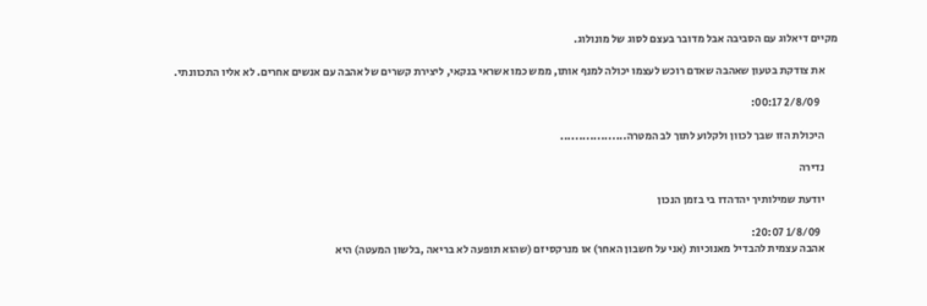מקיים דיאלוג עם הסביבה אבל מדובר בעצם לסוג של מונולוג.

      את צודקת בטעון שאהבה שאדם רוכש לעצמו יכולה למנף אותו, ממש כמו אשראי בנקאי, ליצירת קשרים של אהבה עם אנשים אחרים. לא אליו התכוונתי.

        2/8/09 00:17:

      היכולת הזו שבך לכוון ולקלוע לתוך לב המטרה..................

      נדירה

      יודעת שמילותיך יהדהדו בי בזמן הנכון

        1/8/09 20:07:
      אהבה עצמית להבדיל מאנוכיות (אני על חשבון האחר) או מנרקסיזם (שהוא תופעה לא בריאה ,בלשון המעטה) היא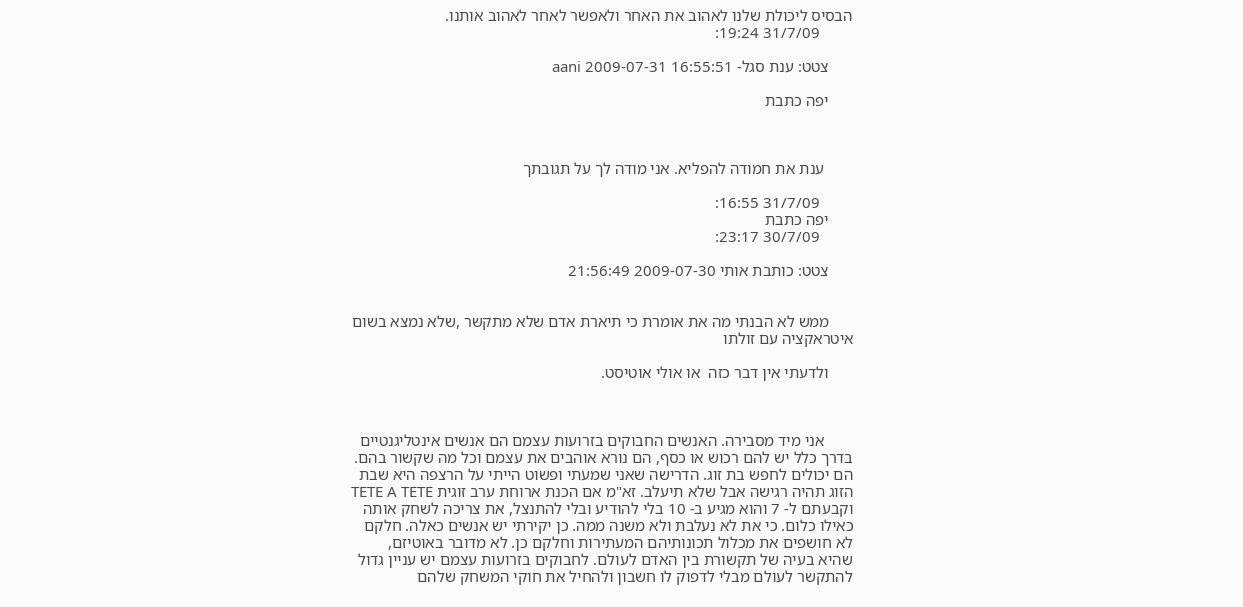הבסיס ליכולת שלנו לאהוב את האחר ולאפשר לאחר לאהוב אותנו.
        31/7/09 19:24:

      צטט: ענת סגל- aani 2009-07-31 16:55:51

      יפה כתבת



       ענת את חמודה להפליא. אני מודה לך על תגובתך

        31/7/09 16:55:
      יפה כתבת
        30/7/09 23:17:

      צטט: כותבת אותי 2009-07-30 21:56:49


      ממש לא הבנתי מה את אומרת כי תיארת אדם שלא מתקשר ,שלא נמצא בשום איטראקציה עם זולתו

      ולדעתי אין דבר כזה  או אולי אוטיסט.



       אני מיד מסבירה. האנשים החבוקים בזרועות עצמם הם אנשים אינטליגנטיים בדרך כלל יש להם רכוש או כסף, הם נורא אוהבים את עצמם וכל מה שקשור בהם. הם יכולים לחפש בת זוג. הדרישה שאני שמעתי ופשוט הייתי על הרצפה היא שבת הזוג תהיה רגישה אבל שלא תיעלב. זא"מ אם הכנת ארוחת ערב זוגית TETE A TETE וקבעתם ל- 7 והוא מגיע ב- 10 בלי להודיע ובלי להתנצל, את צריכה לשחק אותה כאילו כלום. כי את לא נעלבת ולא משנה ממה. כן יקירתי יש אנשים כאלה. חלקם לא חושפים את מכלול תכונותיהם המעתירות וחלקם כן. לא מדובר באוטיזם, שהיא בעיה של תקשורת בין האדם לעולם. לחבוקים בזרועות עצמם יש עניין גדול להתקשר לעולם מבלי לדפוק לו חשבון ולהחיל את חוקי המשחק שלהם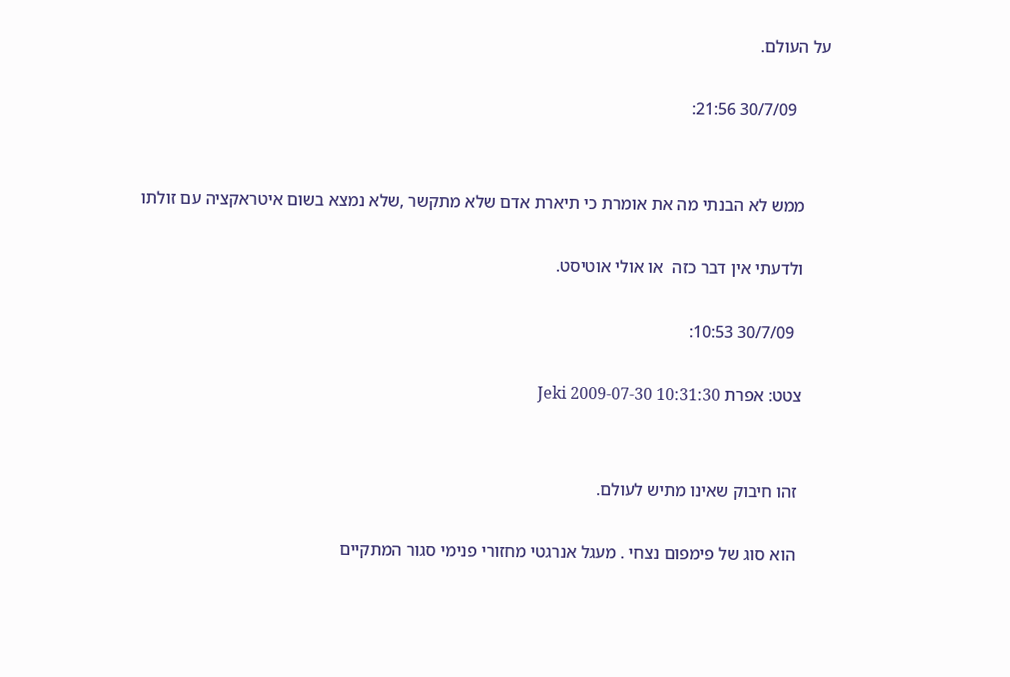על העולם.

        30/7/09 21:56:


      ממש לא הבנתי מה את אומרת כי תיארת אדם שלא מתקשר ,שלא נמצא בשום איטראקציה עם זולתו

      ולדעתי אין דבר כזה  או אולי אוטיסט.

        30/7/09 10:53:

      צטט: אפרת Jeki 2009-07-30 10:31:30


       זהו חיבוק שאינו מתיש לעולם.

       הוא סוג של פימפום נצחי . מעגל אנרגטי מחזורי פנימי סגור המתקיים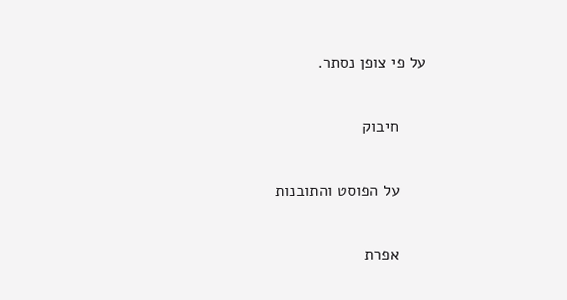על פי צופן נסתר.

      חיבוק

      על הפוסט והתובנות

      אפרת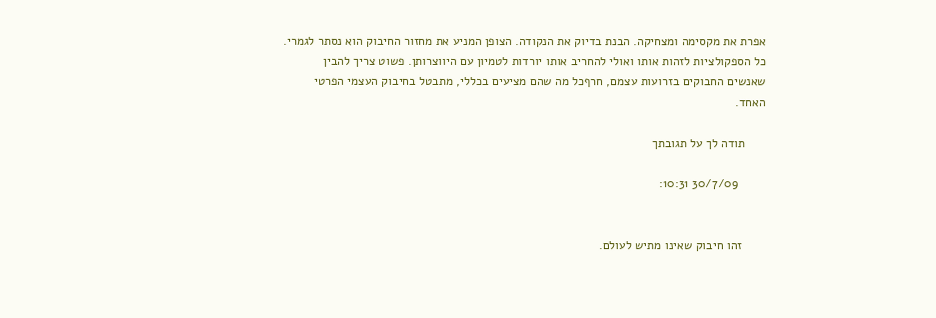אפרת את מקסימה ומצחיקה. הבנת בדיוק את הנקודה. הצופן המניע את מחזור החיבוק הוא נסתר לגמרי. כל הספקולציות לזהות אותו ואולי להחריב אותו יורדות לטמיון עם היווצרותן. פשוט צריך להבין שאנשים החבוקים בזרועות עצמם, חרףכל מה שהם מציעים בכללי, מתבטל בחיבוק העצמי הפרטי האחד.

      תודה לך על תגובתך

        30/7/09 10:31:


       זהו חיבוק שאינו מתיש לעולם.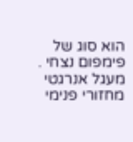הוא סוג של פימפום נצחי . מעגל אנרגטי מחזורי פנימי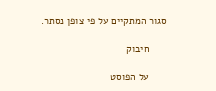סגור המתקיים על פי צופן נסתר.

      חיבוק

      על הפוסט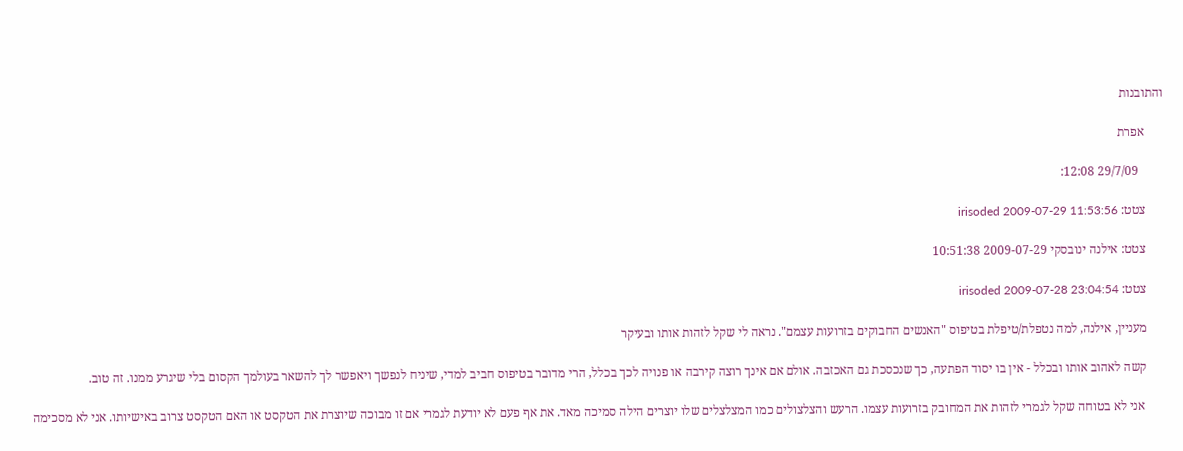והתובנות

      אפרת

        29/7/09 12:08:

      צטט: irisoded 2009-07-29 11:53:56

      צטט: אילנה ינובסקי 2009-07-29 10:51:38

      צטט: irisoded 2009-07-28 23:04:54

      מעניין, אילנה, למה נטפלת/טיפלת בטיפוס "האנשים החבוקים בזרועות עצמם". נראה לי שקל לזהות אותו ובעיקר

      קשה לאהוב אותו ובכלל - אין בו יסוד הפתעה, כך שנכסכת גם האכזבה. אולם אם אינך רוצה קירבה או פנויה לכך בכלל, הרי מדובר בטיפוס חביב למדי, שיניח לנפשך ויאפשר לך להשאר בעולמך הקסום בלי שיגרע ממנו. זה טוב.

       אני לא בטוחה שקל לגמרי לזהות את המחובק בזרועות עצמו. הרעש והצלצולים כמו המצלצלים שלו יוצרים הילה סמיכה מאד. את אף פעם לא יודעת לגמרי אם זו מבוכה שיוצרת את הטקסט או האם הטקסט צרוב באישיותו. אני לא מסכימה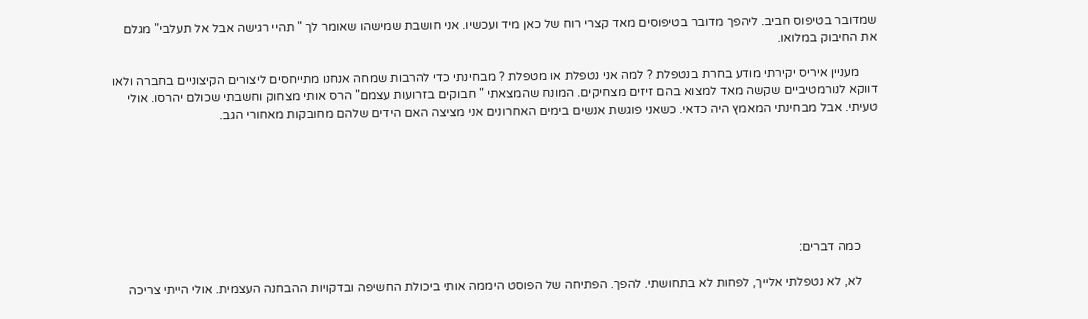שמדובר בטיפוס חביב. ליהפך מדובר בטיפוסים מאד קצרי רוח של כאן מיד ועכשיו. אני חושבת שמישהו שאומר לך " תהיי רגישה אבל אל תעלבי" מגלם את החיבוק במלואו.

      מעניין איריס יקירתי מודע בחרת בנטפלת ? למה אני נטפלת או מטפלת ? מבחינתי כדי להרבות שמחה אנחנו מתייחסים ליצורים הקיצוניים בחברה ולאו דווקא לנורמטיביים שקשה מאד למצוא בהם זיזים מצחיקים. המונח שהמצאתי " חבוקים בזרועות עצמם" הרס אותי מצחוק וחשבתי שכולם יהרסו. אולי טעיתי. אבל מבחינתי המאמץ היה כדאי. כשאני פוגשת אנשים בימים האחרונים אני מציצה האם הידים שלהם מחובקות מאחורי הגב.







      כמה דברים:

      לא, לא נטפלתי אלייך, לפחות לא בתחושתי. להפך. הפתיחה של הפוסט היממה אותי ביכולת החשיפה ובדקויות ההבחנה העצמית. אולי הייתי צריכה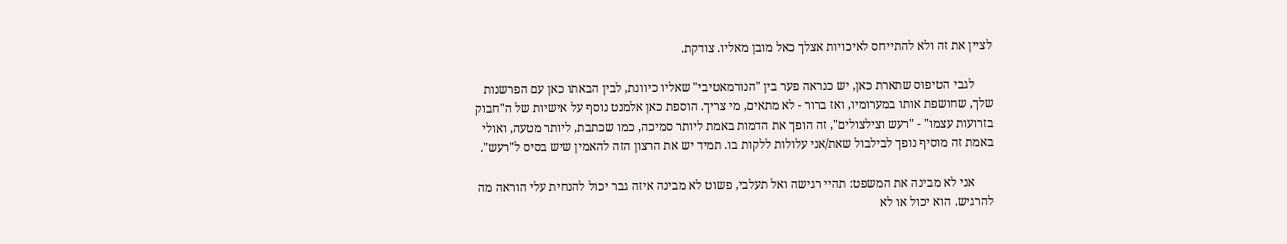לציין את זה ולא להתייחס לאיכויות אצלך כאל מובן מאליו. צודקת.

      לגבי הטיפוס שתארת כאן, יש כנראה פער בין "הנורמאטיבי" שאליו כיוונת, לבין הבאתו כאן עם הפרשנות שלך, שחושפת אותו במערומיו, ואז ברור - לא מתאים, מי צריך. הוספת כאן אלמנט נוסף על אישיות של ה"חבוק בזרועות עצמו" - "רעש וצילצולים", זה הופך את הדמות באמת ליותר סמיכה, כמו שכתבת, ליותר מטעה, ואולי באמת זה מוסיף נופך לבילבול שאת/אני עלולות ללקות בו. תמיד יש את הרצון הזה להאמין שיש בסיס ל"רעש".

      אני לא מבינה את המשפט: תהיי רגישה ואל תעלבי, פשוט לא מבינה איזה גבר יכול להנחית עלי הוראה מה להרגיש. הוא יכול או לא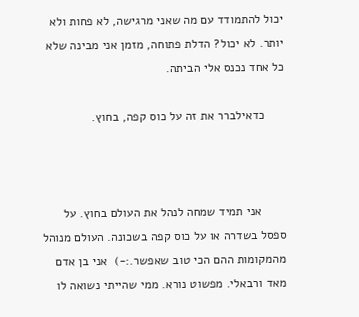יכול להתמודד עם מה שאני מרגישה, לא פחות ולא יותר. לא יכול? הדלת פתוחה, מזמן אני מבינה שלא כל אחד נכנס אלי הביתה.

      כדאילברר את זה על כוס קפה, בחוץ.



       אני תמיד שמחה לנהל את העולם בחוץ. על ספסל בשדרה או על כוס קפה בשכונה. העולם מנוהל מהמקומות ההם הכי טוב שאפשר.:-)  אני בן אדם מאד ורבאלי. מפשוט נורא. ממי שהייתי נשואה לו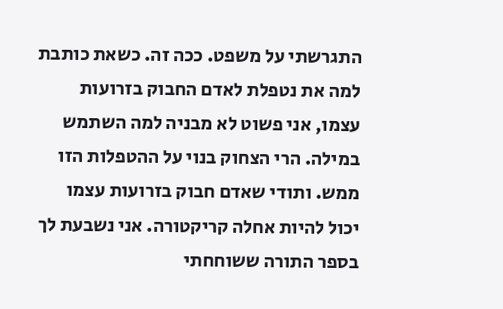התגרשתי על משפט. ככה זה. כשאת כותבת למה את נטפלת לאדם החבוק בזרועות עצמו, אני פשוט לא מבניה למה השתמש במילה. הרי הצחוק בנוי על ההטפלות הזו ממש. ותודי שאדם חבוק בזרועות עצמו יכול להיות אחלה קריקטורה. אני נשבעת לך בספר התורה ששוחחתי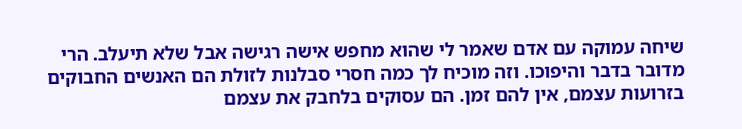שיחה עמוקה עם אדם שאמר לי שהוא מחפש אישה רגישה אבל שלא תיעלב. הרי מדובר בדבר והיפוכו. וזה מוכיח לך כמה חסרי סבלנות לזולת הם האנשים החבוקים בזרועות עצמם, אין להם זמן. הם עסוקים בלחבק את עצמם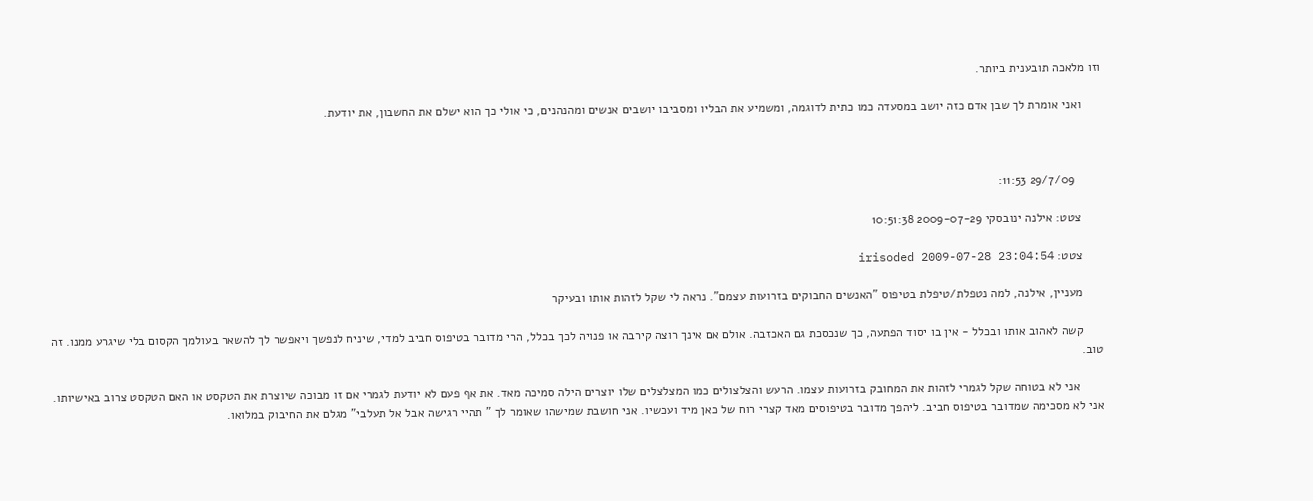וזו מלאכה תובענית ביותר.

      ואני אומרת לך שבן אדם כזה יושב במסעדה כמו כתית לדוגמה, ומשמיע את הבליו ומסביבו יושבים אנשים ומהנהנים, כי אולי כך הוא ישלם את החשבון, את יודעת.



        29/7/09 11:53:

      צטט: אילנה ינובסקי 2009-07-29 10:51:38

      צטט: irisoded 2009-07-28 23:04:54

      מעניין, אילנה, למה נטפלת/טיפלת בטיפוס "האנשים החבוקים בזרועות עצמם". נראה לי שקל לזהות אותו ובעיקר

      קשה לאהוב אותו ובכלל - אין בו יסוד הפתעה, כך שנכסכת גם האכזבה. אולם אם אינך רוצה קירבה או פנויה לכך בכלל, הרי מדובר בטיפוס חביב למדי, שיניח לנפשך ויאפשר לך להשאר בעולמך הקסום בלי שיגרע ממנו. זה טוב.

       אני לא בטוחה שקל לגמרי לזהות את המחובק בזרועות עצמו. הרעש והצלצולים כמו המצלצלים שלו יוצרים הילה סמיכה מאד. את אף פעם לא יודעת לגמרי אם זו מבוכה שיוצרת את הטקסט או האם הטקסט צרוב באישיותו. אני לא מסכימה שמדובר בטיפוס חביב. ליהפך מדובר בטיפוסים מאד קצרי רוח של כאן מיד ועכשיו. אני חושבת שמישהו שאומר לך " תהיי רגישה אבל אל תעלבי" מגלם את החיבוק במלואו.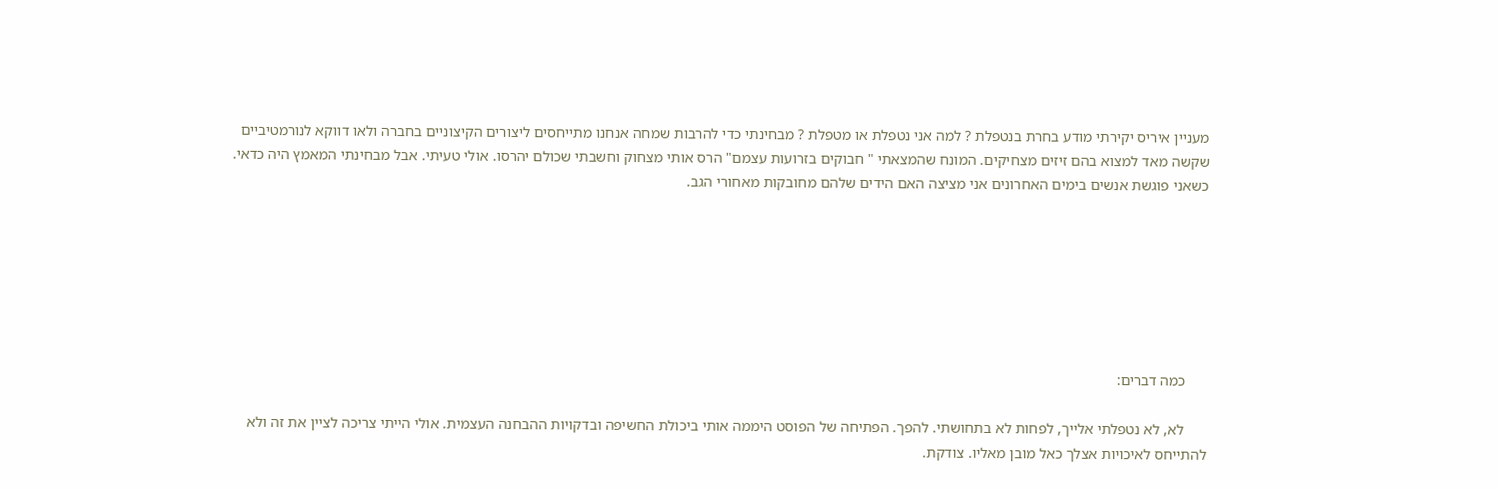מעניין איריס יקירתי מודע בחרת בנטפלת ? למה אני נטפלת או מטפלת ? מבחינתי כדי להרבות שמחה אנחנו מתייחסים ליצורים הקיצוניים בחברה ולאו דווקא לנורמטיביים שקשה מאד למצוא בהם זיזים מצחיקים. המונח שהמצאתי " חבוקים בזרועות עצמם" הרס אותי מצחוק וחשבתי שכולם יהרסו. אולי טעיתי. אבל מבחינתי המאמץ היה כדאי. כשאני פוגשת אנשים בימים האחרונים אני מציצה האם הידים שלהם מחובקות מאחורי הגב.







      כמה דברים:

      לא, לא נטפלתי אלייך, לפחות לא בתחושתי. להפך. הפתיחה של הפוסט היממה אותי ביכולת החשיפה ובדקויות ההבחנה העצמית. אולי הייתי צריכה לציין את זה ולא להתייחס לאיכויות אצלך כאל מובן מאליו. צודקת.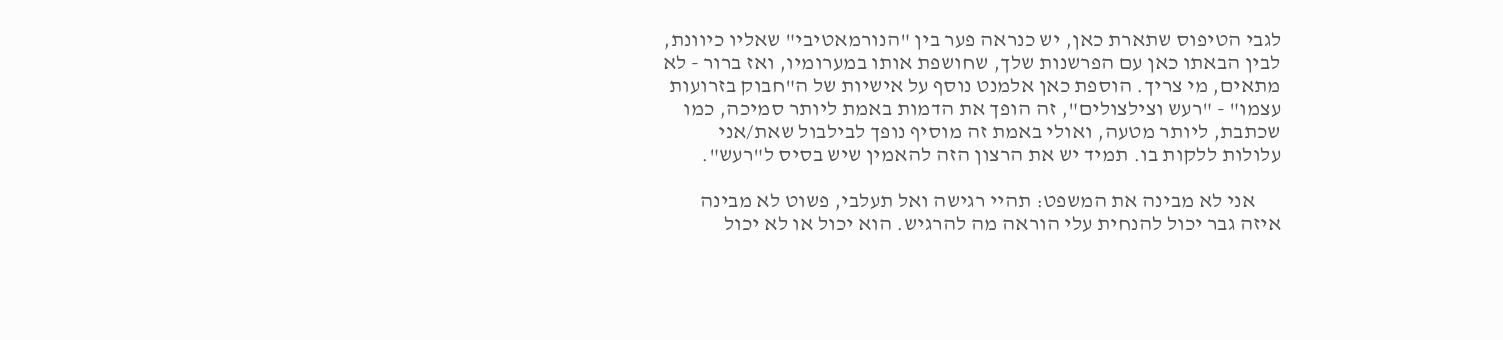לגבי הטיפוס שתארת כאן, יש כנראה פער בין "הנורמאטיבי" שאליו כיוונת, לבין הבאתו כאן עם הפרשנות שלך, שחושפת אותו במערומיו, ואז ברור - לא מתאים, מי צריך. הוספת כאן אלמנט נוסף על אישיות של ה"חבוק בזרועות עצמו" - "רעש וצילצולים", זה הופך את הדמות באמת ליותר סמיכה, כמו שכתבת, ליותר מטעה, ואולי באמת זה מוסיף נופך לבילבול שאת/אני עלולות ללקות בו. תמיד יש את הרצון הזה להאמין שיש בסיס ל"רעש".

      אני לא מבינה את המשפט: תהיי רגישה ואל תעלבי, פשוט לא מבינה איזה גבר יכול להנחית עלי הוראה מה להרגיש. הוא יכול או לא יכול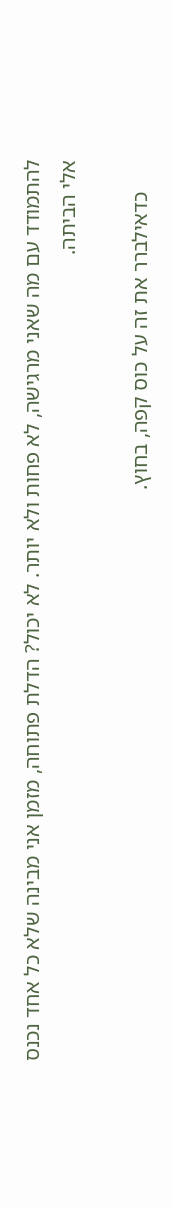להתמודד עם מה שאני מרגישה, לא פחות ולא יותר. לא יכול? הדלת פתוחה, מזמן אני מבינה שלא כל אחד נכנס אלי הביתה.

      כדאילברר את זה על כוס קפה, בחוץ.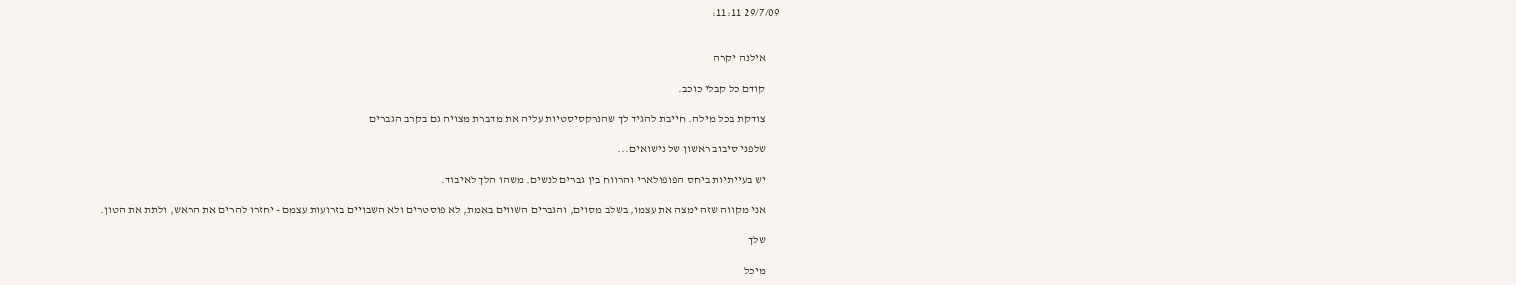29/7/09 11:11:


      אילנה יקרה

      קודם כל קבלי כוכב.

      צודקת בכל מילה. חייבת להגיד לך שהנרקסיסטיות עליה את מדברת מצויה גם בקרב הגברים

      שלפני סיבוב ראשון של נישואים...

      יש בעייתיות ביחס הפופולארי והרווח בין גברים לנשים. משהו הלך לאיבוד.

      אני מקווה שזה ימצה את עצמו, בשלב מסוים, והגברים השווים באמת, לא פוסטרים ולא השבויים בזרועות עצמם - יחזרו להרים את הראש, ולתת את הטון.

      שלך

      מיכל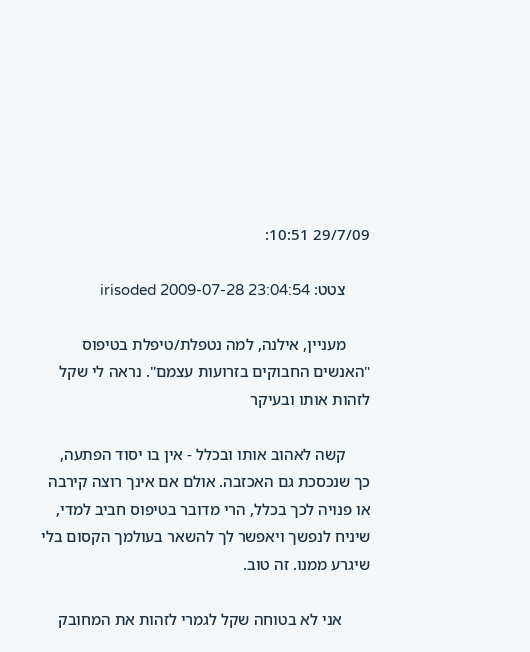29/7/09 10:51:

      צטט: irisoded 2009-07-28 23:04:54

      מעניין, אילנה, למה נטפלת/טיפלת בטיפוס "האנשים החבוקים בזרועות עצמם". נראה לי שקל לזהות אותו ובעיקר

      קשה לאהוב אותו ובכלל - אין בו יסוד הפתעה, כך שנכסכת גם האכזבה. אולם אם אינך רוצה קירבה או פנויה לכך בכלל, הרי מדובר בטיפוס חביב למדי, שיניח לנפשך ויאפשר לך להשאר בעולמך הקסום בלי שיגרע ממנו. זה טוב.

       אני לא בטוחה שקל לגמרי לזהות את המחובק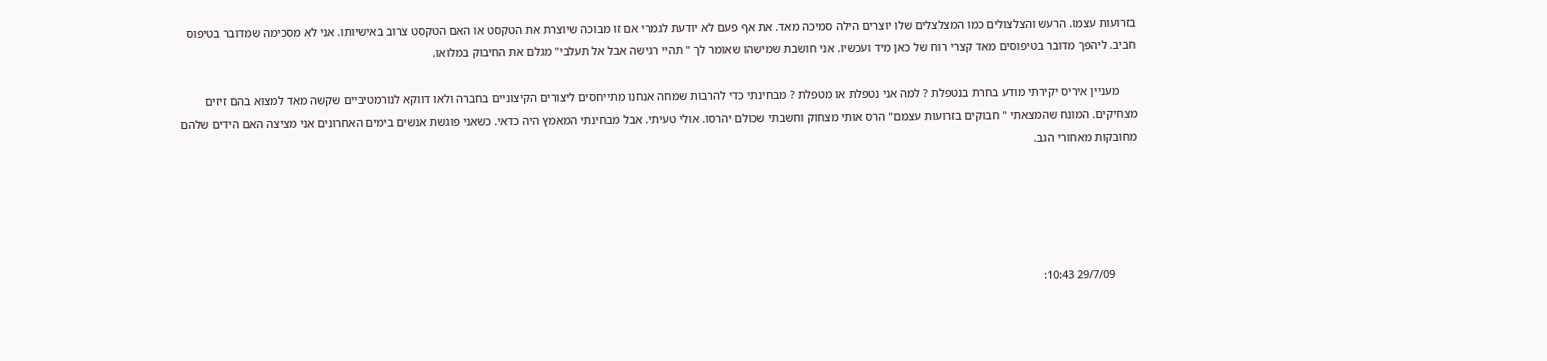בזרועות עצמו. הרעש והצלצולים כמו המצלצלים שלו יוצרים הילה סמיכה מאד. את אף פעם לא יודעת לגמרי אם זו מבוכה שיוצרת את הטקסט או האם הטקסט צרוב באישיותו. אני לא מסכימה שמדובר בטיפוס חביב. ליהפך מדובר בטיפוסים מאד קצרי רוח של כאן מיד ועכשיו. אני חושבת שמישהו שאומר לך " תהיי רגישה אבל אל תעלבי" מגלם את החיבוק במלואו.

      מעניין איריס יקירתי מודע בחרת בנטפלת ? למה אני נטפלת או מטפלת ? מבחינתי כדי להרבות שמחה אנחנו מתייחסים ליצורים הקיצוניים בחברה ולאו דווקא לנורמטיביים שקשה מאד למצוא בהם זיזים מצחיקים. המונח שהמצאתי " חבוקים בזרועות עצמם" הרס אותי מצחוק וחשבתי שכולם יהרסו. אולי טעיתי. אבל מבחינתי המאמץ היה כדאי. כשאני פוגשת אנשים בימים האחרונים אני מציצה האם הידים שלהם מחובקות מאחורי הגב.





        29/7/09 10:43: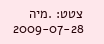צטט: .מיה 2009-07-28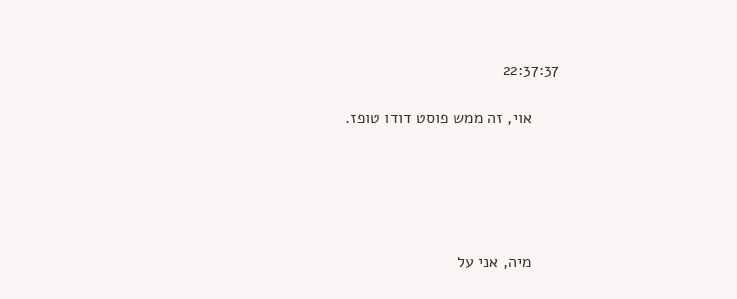22:37:37

      אוי, זה ממש פוסט דודו טופז.





      מיה, אני על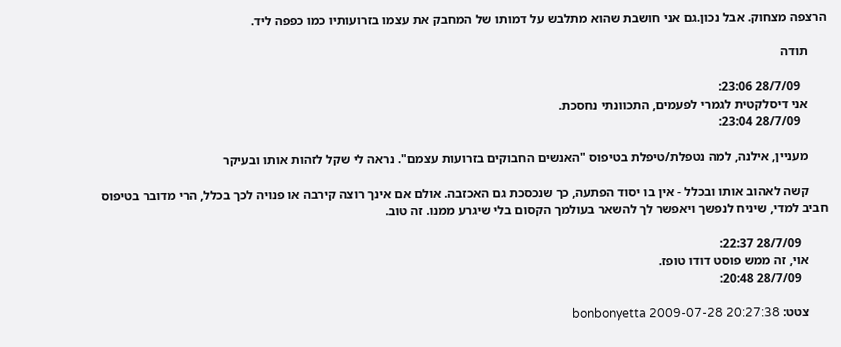הרצפה מצחוק. אבל נכון.גם אני חושבת שהוא מתלבש על דמותו של המחבק את עצמו בזרועותיו כמו כפפה ליד.

      תודה

        28/7/09 23:06:
      אני דיסלקטית לגמרי לפעמים, התכוונתי נחסכת.
        28/7/09 23:04:

      מעניין, אילנה, למה נטפלת/טיפלת בטיפוס "האנשים החבוקים בזרועות עצמם". נראה לי שקל לזהות אותו ובעיקר

      קשה לאהוב אותו ובכלל - אין בו יסוד הפתעה, כך שנכסכת גם האכזבה. אולם אם אינך רוצה קירבה או פנויה לכך בכלל, הרי מדובר בטיפוס חביב למדי, שיניח לנפשך ויאפשר לך להשאר בעולמך הקסום בלי שיגרע ממנו. זה טוב.

        28/7/09 22:37:
      אוי, זה ממש פוסט דודו טופז.
        28/7/09 20:48:

      צטט: bonbonyetta 2009-07-28 20:27:38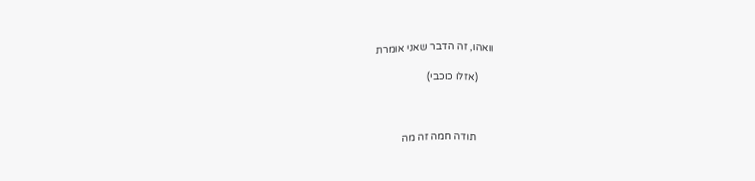וואהו, זה הדבר שאני אומרת

      (אזלו כוכבי)



       תודה חמה זה מה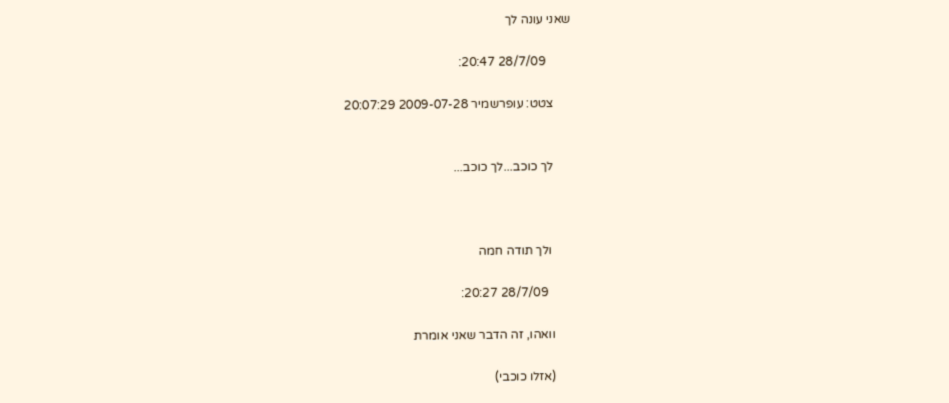שאני עונה לך

        28/7/09 20:47:

      צטט: עופרשמיר 2009-07-28 20:07:29


      לך כוכב...לך כוכב...



       ולך תודה חמה

        28/7/09 20:27:

      וואהו, זה הדבר שאני אומרת

      (אזלו כוכבי)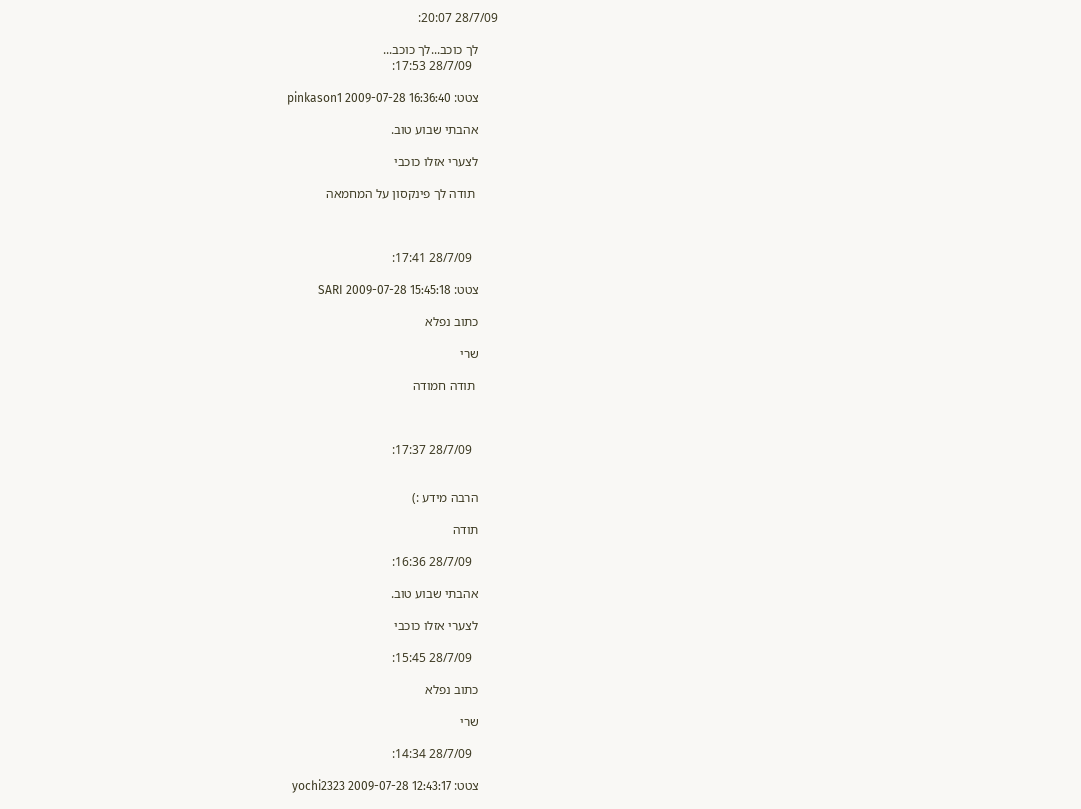28/7/09 20:07:

      לך כוכב...לך כוכב...
        28/7/09 17:53:

      צטט: pinkason1 2009-07-28 16:36:40

      אהבתי שבוע טוב.

      לצערי אזלו כוכבי

       תודה לך פינקסון על המחמאה



        28/7/09 17:41:

      צטט: SARI 2009-07-28 15:45:18

      כתוב נפלא

      שרי

       תודה חמודה



        28/7/09 17:37:


      הרבה מידע :)

      תודה

        28/7/09 16:36:

      אהבתי שבוע טוב.

      לצערי אזלו כוכבי

        28/7/09 15:45:

      כתוב נפלא

      שרי

        28/7/09 14:34:

      צטט: yochi2323 2009-07-28 12:43:17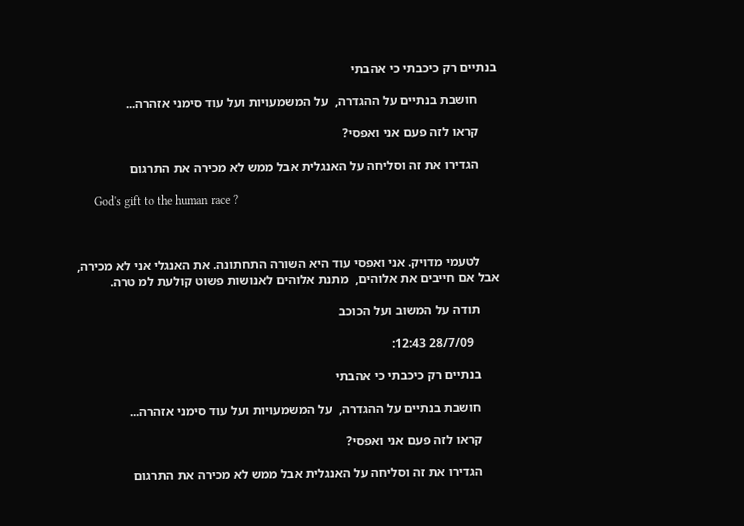בנתיים רק כיכבתי כי אהבתי

      חושבת בנתיים על ההגדרה,  על המשמעויות ועל עוד סימני אזהרה...

      קראו לזה פעם אני ואפסי?

      הגדירו את זה וסליחה על האנגלית אבל ממש לא מכירה את התרגום

      God's gift to the human race ?



      לטעמי מדויק. אני ואפסי עוד היא השורה התחתונה. את האנגלי אני לא מכירה, אבל אם חייבים את אלוהים,  מתנת אלוהים לאנושות פשוט קולעת למ טרה.

      תודה על המשוב ועל הכוכב

        28/7/09 12:43:

      בנתיים רק כיכבתי כי אהבתי

      חושבת בנתיים על ההגדרה,  על המשמעויות ועל עוד סימני אזהרה...

      קראו לזה פעם אני ואפסי?

      הגדירו את זה וסליחה על האנגלית אבל ממש לא מכירה את התרגום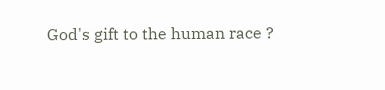God's gift to the human race ?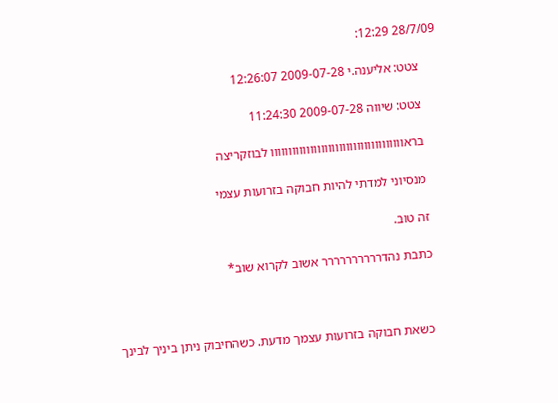28/7/09 12:29:

      צטט: אליענה.י 2009-07-28 12:26:07

      צטט: שיווה 2009-07-28 11:24:30

      בראווווווווווווווווווווווווווווווווווווו לבוזקריצה

      מנסיוני למדתי להיות חבוקה בזרועות עצמי

      זה טוב.

      כתבת נהדרררררררררר אשוב לקרוא שוב*



       כשאת חבוקה בזרועות עצמך מדעת. כשהחיבוק ניתן ביניך לבינך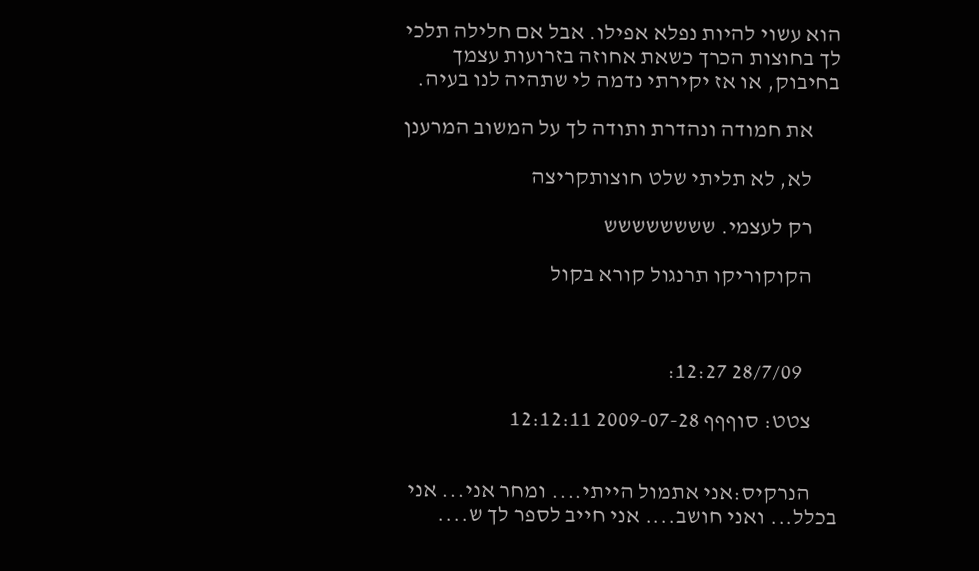הוא עשוי להיות נפלא אפילו. אבל אם חלילה תלכי לך בחוצות הכרך כשאת אחוזה בזרועות עצמך בחיבוק, או אז יקירתי נדמה לי שתהיה לנו בעיה.

      את חמודה ונהדרת ותודה לך על המשוב המרענן

      לא, לא תליתי שלט חוצותקריצה

      רק לעצמי. שששששששש

      הקוקוריקו תרנגול קורא בקול



        28/7/09 12:27:

      צטט: סוףףף 2009-07-28 12:12:11


      הנרקיס:אני אתמול הייתי.... ומחר אני... אני בכלל... ואני חושב.... אני חייב לספר לך ש....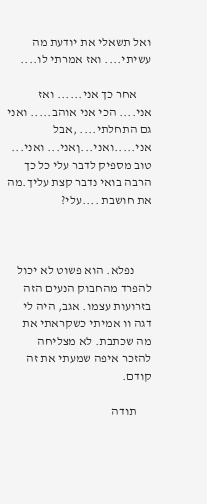ואל תשאלי את יודעת מה עשיתי.... ואז אמרתי לו....

      אחר כך אני...... ואז אני.... הכי אני אוהב..... ואני גם התחלתי.... ,אבל אני.....ואני...ןאני... ואני... טוב מספיק לדבר עלי כל כך הרבה בואי נדבר קצת עליך.מה את חושבת ....עלי?



       נפלא. הוא פשוט לא יכול להפרד מהחבוק הנעים הזה בזרועות עצמו. אגב, היה לי דגה וו אמיתי כשקראתי את מה שכתבת. לא מצליחה להזכר איפה שמעתי את זה קודם.

      תודה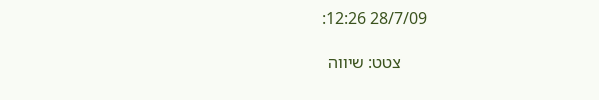28/7/09 12:26:

      צטט: שיווה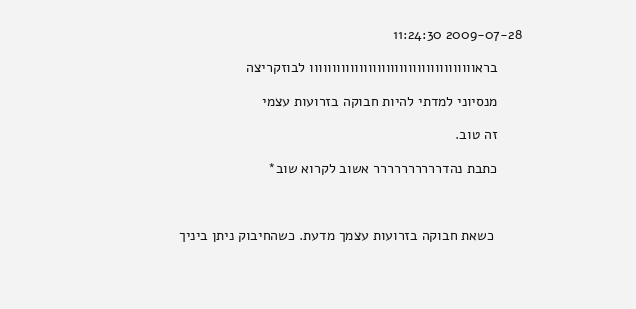2009-07-28 11:24:30

      בראווווווווווווווווווווווווווווווווווווו לבוזקריצה

      מנסיוני למדתי להיות חבוקה בזרועות עצמי

      זה טוב.

      כתבת נהדרררררררררר אשוב לקרוא שוב*



       כשאת חבוקה בזרועות עצמך מדעת. כשהחיבוק ניתן ביניך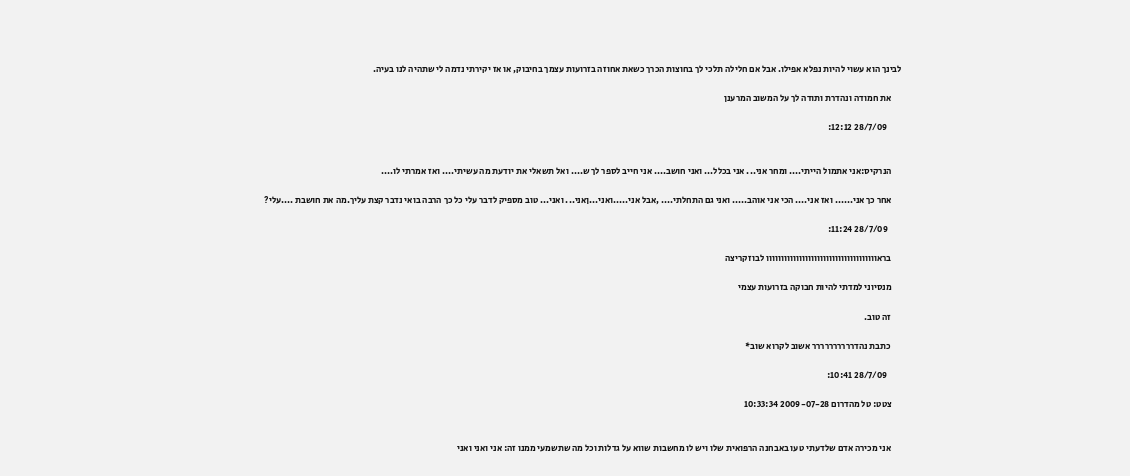לבינך הוא עשוי להיות נפלא אפילו. אבל אם חלילה תלכי לך בחוצות הכרך כשאת אחוזה בזרועות עצמך בחיבוק, או אז יקירתי נדמה לי שתהיה לנו בעיה.

      את חמודה ונהדרת ותודה לך על המשוב המרענן

        28/7/09 12:12:


      הנרקיס:אני אתמול הייתי.... ומחר אני... אני בכלל... ואני חושב.... אני חייב לספר לך ש.... ואל תשאלי את יודעת מה עשיתי.... ואז אמרתי לו....

      אחר כך אני...... ואז אני.... הכי אני אוהב..... ואני גם התחלתי.... ,אבל אני.....ואני...ןאני... ואני... טוב מספיק לדבר עלי כל כך הרבה בואי נדבר קצת עליך.מה את חושבת ....עלי?

        28/7/09 11:24:

      בראווווווווווווווווווווווווווווווווווווו לבוזקריצה

      מנסיוני למדתי להיות חבוקה בזרועות עצמי

      זה טוב.

      כתבת נהדרררררררררר אשוב לקרוא שוב*

        28/7/09 10:41:

      צטט: טל מהדרום 2009-07-28 10:33:34


      אני מכירה אדם שלדעתי טעו באבחנה הרפואית שלו ויש לו מחשבות שווא על גדלות וכל מה שתשמעי ממנו זה: אני ואני ואני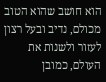הוא חושב שהוא הטוב מכולם, נדיב ובעל רצון לעזור ולשנות את העולם, כמובן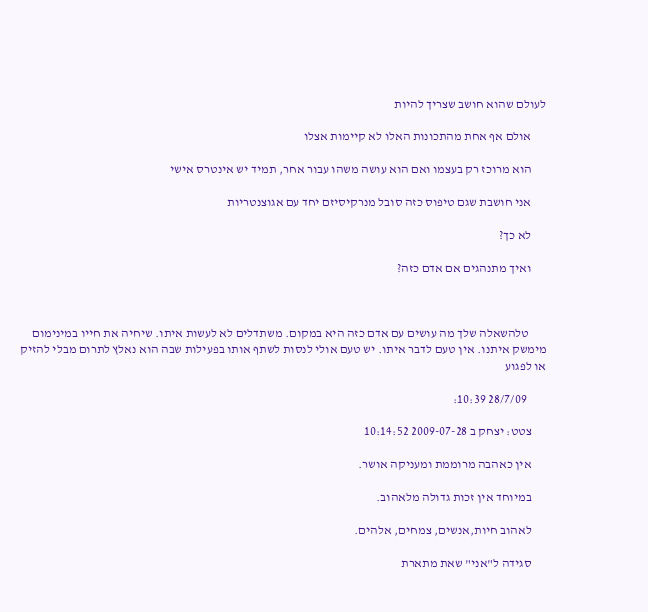לעולם שהוא חושב שצריך להיות

      אולם אף אחת מהתכונות האלו לא קיימות אצלו

      הוא מרוכז רק בעצמו ואם הוא עושה משהו עבור אחר, תמיד יש אינטרס אישי

      אני חושבת שגם טיפוס כזה סובל מנרקיסיזם יחד עם אגוצנטריות

      לא כך?

      ואיך מתנהגים אם אדם כזה?



       טלהשאלה שלך מה עושים עם אדם כזה היא במקום. משתדלים לא לעשות איתו. שיחיה את חייו במינימום מימשק איתנו. אין טעם לדבר איתו. יש טעם אולי לנסות לשתף אותו בפעילות שבה הוא נאלץ לתרום מבלי להזיק או לפגוע

        28/7/09 10:39:

      צטט: יצחק ב 2009-07-28 10:14:52

      אין כאהבה מרוממת ומעניקה אושר.

      במיוחד אין זכות גדולה מלאהוב.

      לאהוב חיות,אנשים, צמחים, אלהים.

      סגידה ל"אני" שאת מתארת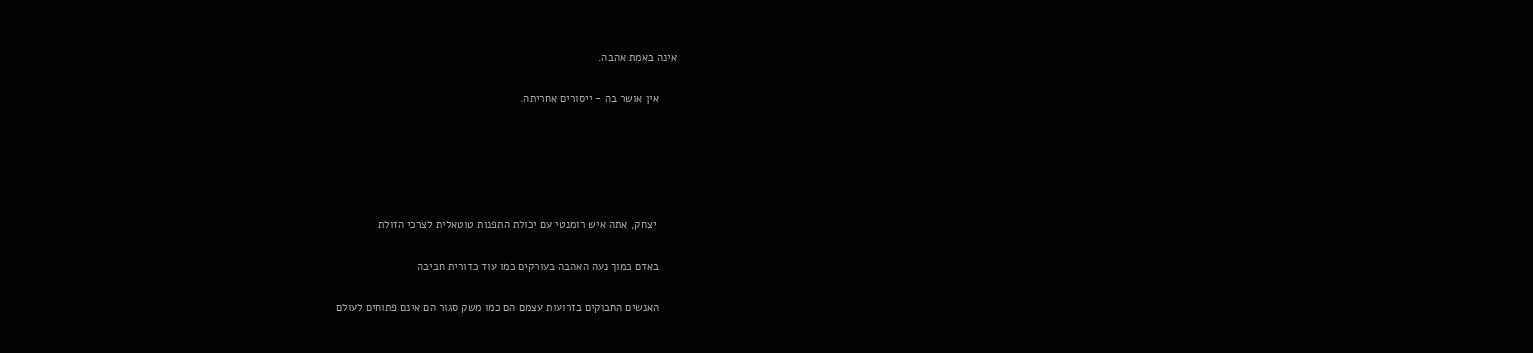אינה באמת אהבה.

      אין אושר בה - ייסורים אחריתה.





       יצחק, אתה איש רומנטי עם יכולת התפנות טוטאלית לצרכי הזולת

      באדם כמוך נעה האהבה בעורקים כמו עוד כדורית חביבה

      האנשים החבוקים בזרועות עצמם הם כמו משק סגור הם אינם פתוחים לעולם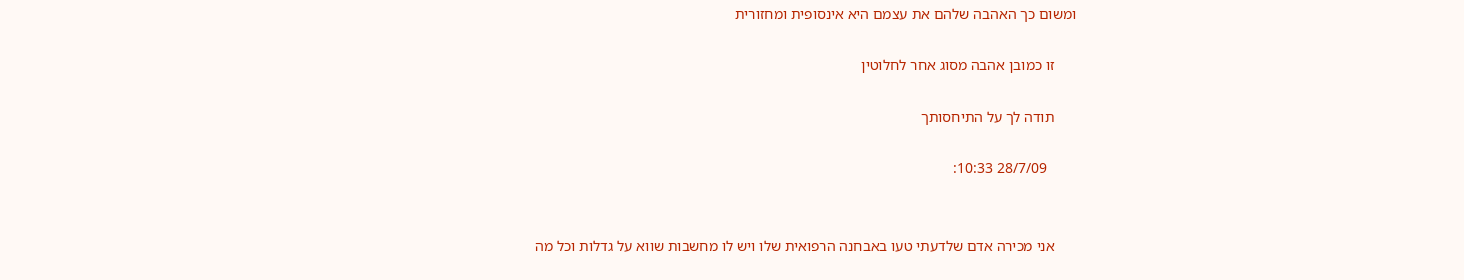ומשום כך האהבה שלהם את עצמם היא אינסופית ומחזורית

      זו כמובן אהבה מסוג אחר לחלוטין

      תודה לך על התיחסותך

        28/7/09 10:33:


      אני מכירה אדם שלדעתי טעו באבחנה הרפואית שלו ויש לו מחשבות שווא על גדלות וכל מה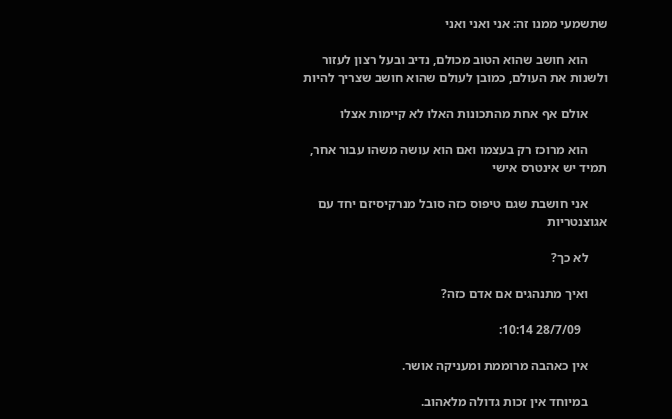שתשמעי ממנו זה: אני ואני ואני

      הוא חושב שהוא הטוב מכולם, נדיב ובעל רצון לעזור ולשנות את העולם, כמובן לעולם שהוא חושב שצריך להיות

      אולם אף אחת מהתכונות האלו לא קיימות אצלו

      הוא מרוכז רק בעצמו ואם הוא עושה משהו עבור אחר, תמיד יש אינטרס אישי

      אני חושבת שגם טיפוס כזה סובל מנרקיסיזם יחד עם אגוצנטריות

      לא כך?

      ואיך מתנהגים אם אדם כזה?

        28/7/09 10:14:

      אין כאהבה מרוממת ומעניקה אושר.

      במיוחד אין זכות גדולה מלאהוב.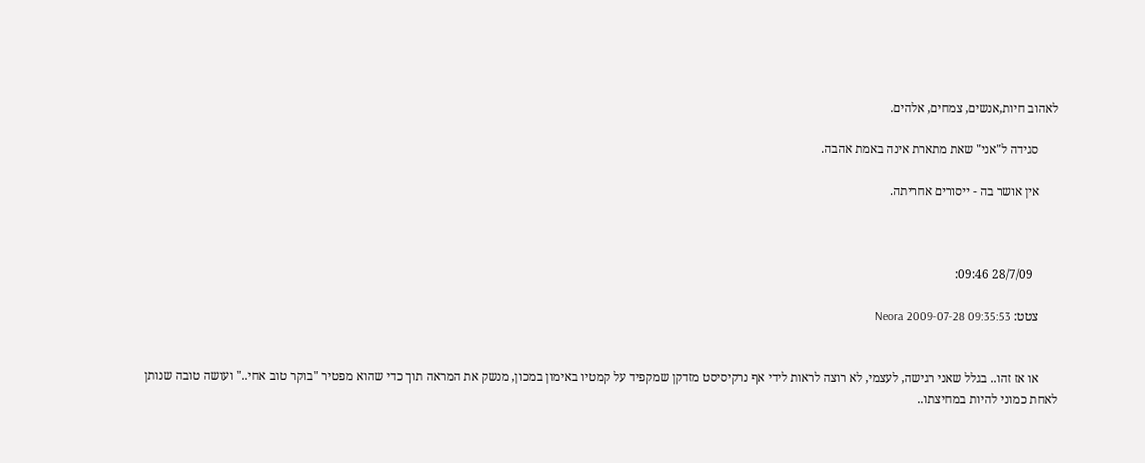לאהוב חיות,אנשים, צמחים, אלהים.

      סגידה ל"אני" שאת מתארת אינה באמת אהבה.

      אין אושר בה - ייסורים אחריתה.



        28/7/09 09:46:

      צטט: Neora 2009-07-28 09:35:53


      או אז זהו.. בגלל שאני רגישה, לעצמי, לא רוצה לראות לידי אף נרקיסיסט מזדקן שמקפיד על קמטיו באימון במכון, מנשק את המראה תוך כדי שהוא מפטיר "בוקר טוב אחי.." ועושה טובה שנותן לאחת כמוני להיות במחיצתו..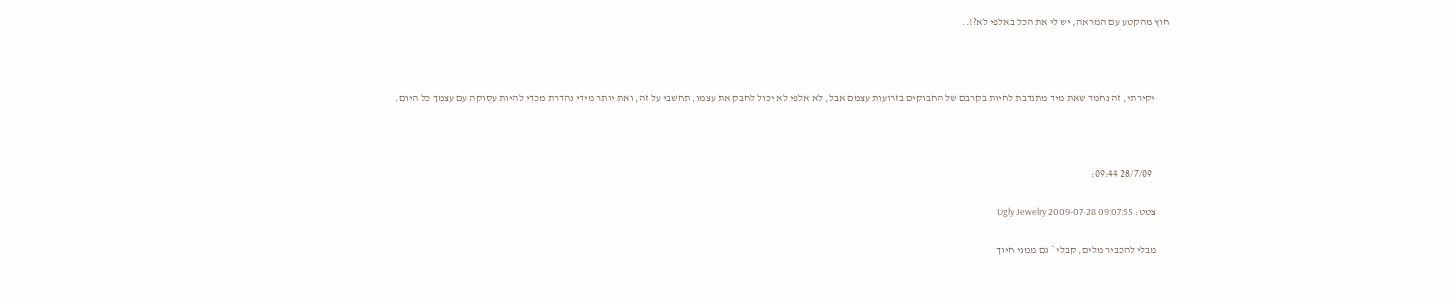חוץ מהקטע עם המראה, יש לי את הכל באלפי לא?!..



       יקירתי, זה נחמד שאת מיד מתנדבת לחיות בקרבם של החבוקים בזרועות עצמם אבל, לא אלפי לא יכול לחבק את עצמו, תחשבי על זה, ואת יותר מידי נהדרת מכדי להיות עסוקה עם עצמך כל היום.



        28/7/09 09:44:

      צטט: Ugly Jewelry 2009-07-28 09:07:55

      מבלי להכביר מלים, קבלי * גם ממני חיוך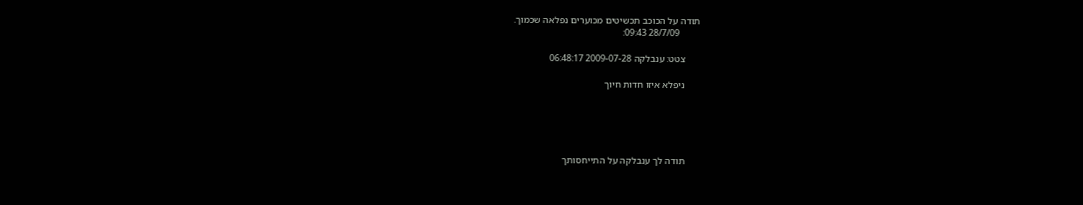תודה על הכוכב תכשיטים מכוערים נפלאה שכמוך.
        28/7/09 09:43:

      צטט: ענבלקה 2009-07-28 06:48:17

      ניפלא איזו חדות חיוך





      תודה לך ענבלקה על התייחסותך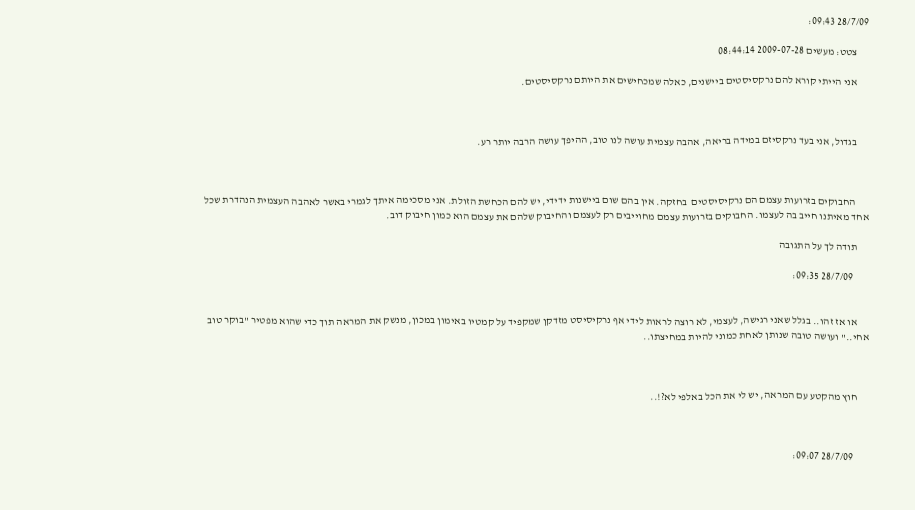28/7/09 09:43:

      צטט: מעשים 2009-07-28 08:44:14

      אני הייתי קורא להם נרקסיסטים ביישנים, כאלה שמכחישים את היותם נרקסיסטים.



      בגדול, אני בעד נרקסיזם במידה בריאה, אהבה עצמית עושה לנו טוב, ההיפך עושה הרבה יותר רע.



       החבוקים בזרועות עצמם הם נרקיסיסטים  בחזקה. אין בהם שום ביישנות ידידי, יש להם הכחשת הזולת. אני מסכימה איתך לגמרי באשר לאהבה העצמית הנהדרת שכל אחד מאיתנו חייב בה לעצמו. החבוקים בזרועות עצמם מחוייבים רק לעצמם והחיבוק שלהם את עצמם הוא כמון חיבוק דוב.

      תודה לך על התגובה

        28/7/09 09:35:


      או אז זהו.. בגלל שאני רגישה, לעצמי, לא רוצה לראות לידי אף נרקיסיסט מזדקן שמקפיד על קמטיו באימון במכון, מנשק את המראה תוך כדי שהוא מפטיר "בוקר טוב אחי.." ועושה טובה שנותן לאחת כמוני להיות במחיצתו..



      חוץ מהקטע עם המראה, יש לי את הכל באלפי לא?!..



        28/7/09 09:07: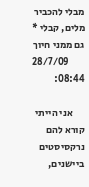מבלי להכביר מלים, קבלי * גם ממני חיוך
        28/7/09 08:44:

      אני הייתי קורא להם נרקסיסטים ביישנים,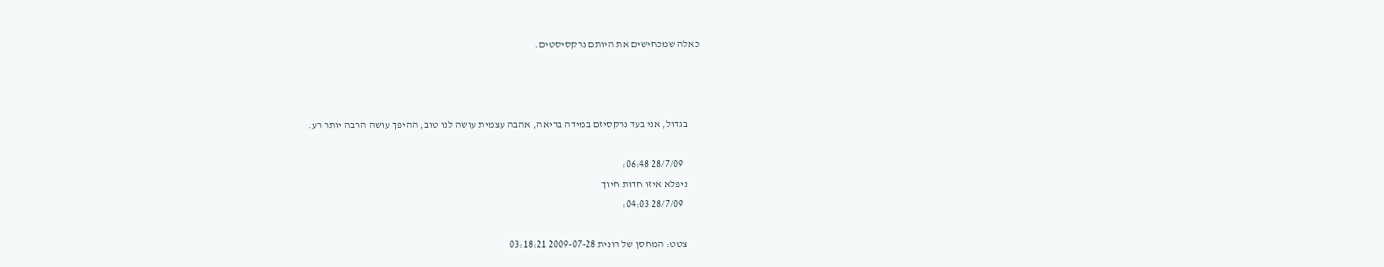כאלה שמכחישים את היותם נרקסיסטים.



      בגדול, אני בעד נרקסיזם במידה בריאה, אהבה עצמית עושה לנו טוב, ההיפך עושה הרבה יותר רע.

        28/7/09 06:48:
      ניפלא איזו חדות חיוך
        28/7/09 04:03:

      צטט: המחסן של רונית 2009-07-28 03:18:21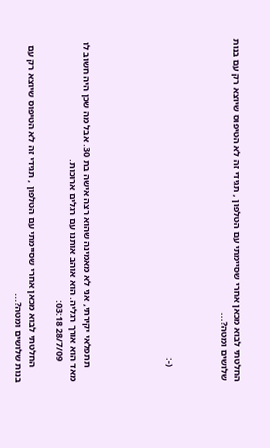החלטתי לבוא מכאן אחרי שסיימתי עם הטלפון , תגידי זה לא הטיפוס שיוצא רק עם בנות שלושים ומטה?...



      (-:





      תתפלאי יקירתי, אני לא מאמינה שהוא רצה אישה בת 30. אבל מה שכן היה חשוב לו  מאד הוא אורך רגליה. הוא אוהב אותנו עם רגלים ארוכות.
        28/7/09 03:18:

      החלטתי לבוא מכאן אחרי שסיימתי עם הטלפון , תגידי זה לא הטיפוס שיוצא רק עם בנות שלושים ומטה?...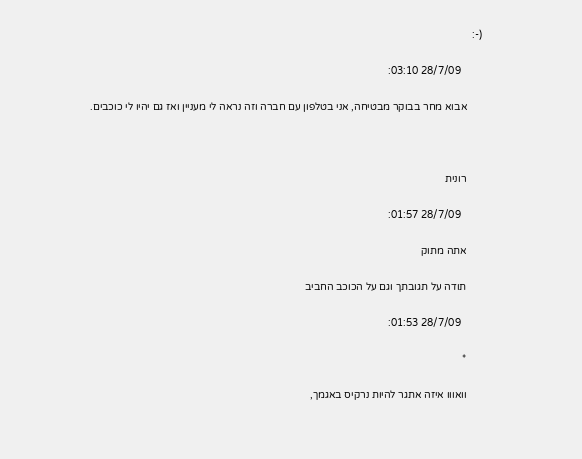(-:

        28/7/09 03:10:

      אבוא מחר בבוקר מבטיחה, אני בטלפון עם חברה וזה נראה לי מעניין ואז גם יהיו לי כוכבים.



      רונית

        28/7/09 01:57:

      אתה מתוק

      תודה על תגובתך וגם על הכוכב החביב

        28/7/09 01:53:

      *

      וואווו איזה אתגר להיות נרקיס באגמך,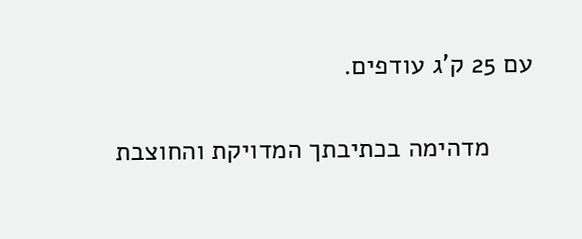עם 25 ק'ג עודפים.

      מדהימה בכתיבתך המדויקת והחוצבת